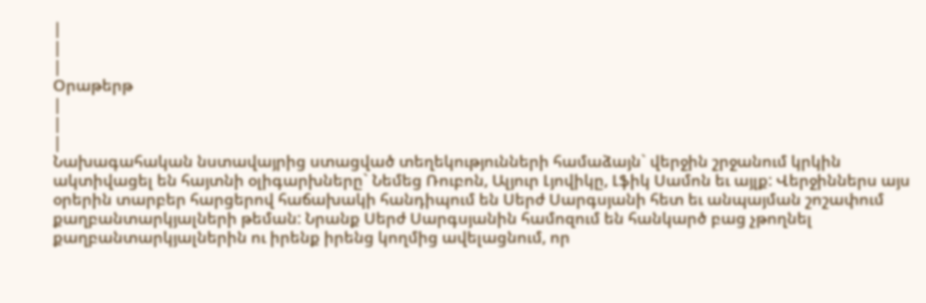|
|
|
Օրաթերթ
|
|
|
Նախագահական նստավայրից ստացված տեղեկությունների համաձայն` վերջին շրջանում կրկին ակտիվացել են հայտնի օլիգարխները` Նեմեց Ռուբոն, Ալյուր Լյովիկը, Լֆիկ Սամոն եւ այլք: Վերջիններս այս օրերին տարբեր հարցերով հաճախակի հանդիպում են Սերժ Սարգսյանի հետ եւ անպայման շոշափում քաղբանտարկյալների թեման: Նրանք Սերժ Սարգսյանին համոզում են հանկարծ բաց չթողնել քաղբանտարկյալներին ու իրենք իրենց կողմից ավելացնում, որ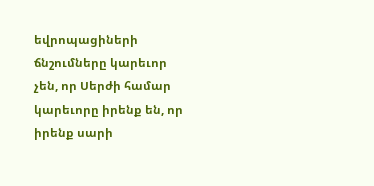եվրոպացիների ճնշումները կարեւոր չեն, որ Սերժի համար կարեւորը իրենք են, որ իրենք սարի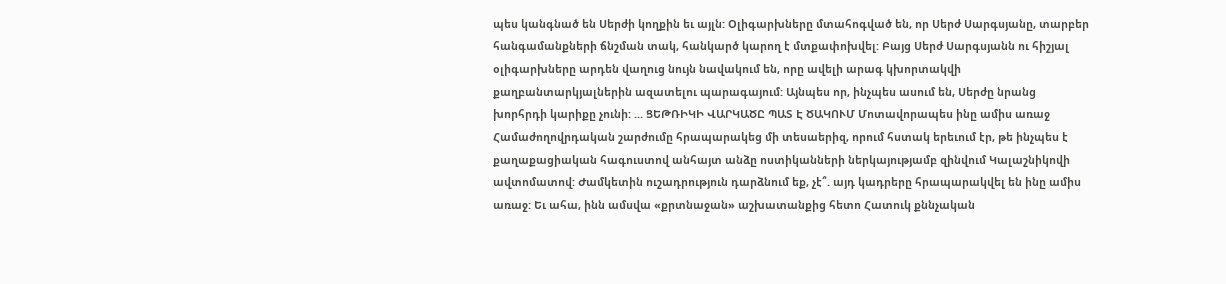պես կանգնած են Սերժի կողքին եւ այլն: Օլիգարխները մտահոգված են, որ Սերժ Սարգսյանը, տարբեր հանգամանքների ճնշման տակ, հանկարծ կարող է մտքափոխվել: Բայց Սերժ Սարգսյանն ու հիշյալ օլիգարխները արդեն վաղուց նույն նավակում են, որը ավելի արագ կխորտակվի քաղբանտարկյալներին ազատելու պարագայում: Այնպես որ, ինչպես ասում են, Սերժը նրանց խորհրդի կարիքը չունի: ... ՑԵԹՌԻԿԻ ՎԱՐԿԱԾԸ ՊԱՏ Է ԾԱԿՈՒՄ Մոտավորապես ինը ամիս առաջ Համաժողովրդական շարժումը հրապարակեց մի տեսաերիզ, որում հստակ երեւում էր, թե ինչպես է քաղաքացիական հագուստով անհայտ անձը ոստիկանների ներկայությամբ զինվում Կալաշնիկովի ավտոմատով: Ժամկետին ուշադրություն դարձնում եք, չէ՞. այդ կադրերը հրապարակվել են ինը ամիս առաջ: Եւ ահա, ինն ամսվա «քրտնաջան» աշխատանքից հետո Հատուկ քննչական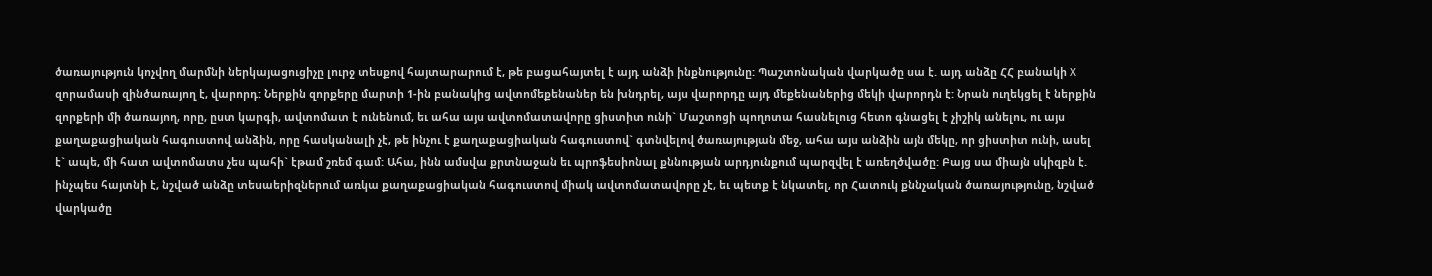ծառայություն կոչվող մարմնի ներկայացուցիչը լուրջ տեսքով հայտարարում է, թե բացահայտել է այդ անձի ինքնությունը: Պաշտոնական վարկածը սա է. այդ անձը ՀՀ բանակի X զորամասի զինծառայող է, վարորդ: Ներքին զորքերը մարտի 1-ին բանակից ավտոմեքենաներ են խնդրել, այս վարորդը այդ մեքենաներից մեկի վարորդն է: Նրան ուղեկցել է ներքին զորքերի մի ծառայող, որը, ըստ կարգի, ավտոմատ է ունենում, եւ ահա այս ավտոմատավորը ցիստիտ ունի` Մաշտոցի պողոտա հասնելուց հետո գնացել է չիշիկ անելու, ու այս քաղաքացիական հագուստով անձին, որը հասկանալի չէ, թե ինչու է քաղաքացիական հագուստով` գտնվելով ծառայության մեջ, ահա այս անձին այն մեկը, որ ցիստիտ ունի, ասել է` ապե, մի հատ ավտոմատս չես պահի` էթամ շռեմ գամ: Ահա, ինն ամսվա քրտնաջան եւ պրոֆեսիոնալ քննության արդյունքում պարզվել է առեղծվածը: Բայց սա միայն սկիզբն է. ինչպես հայտնի է, նշված անձը տեսաերիզներում առկա քաղաքացիական հագուստով միակ ավտոմատավորը չէ, եւ պետք է նկատել, որ Հատուկ քննչական ծառայությունը, նշված վարկածը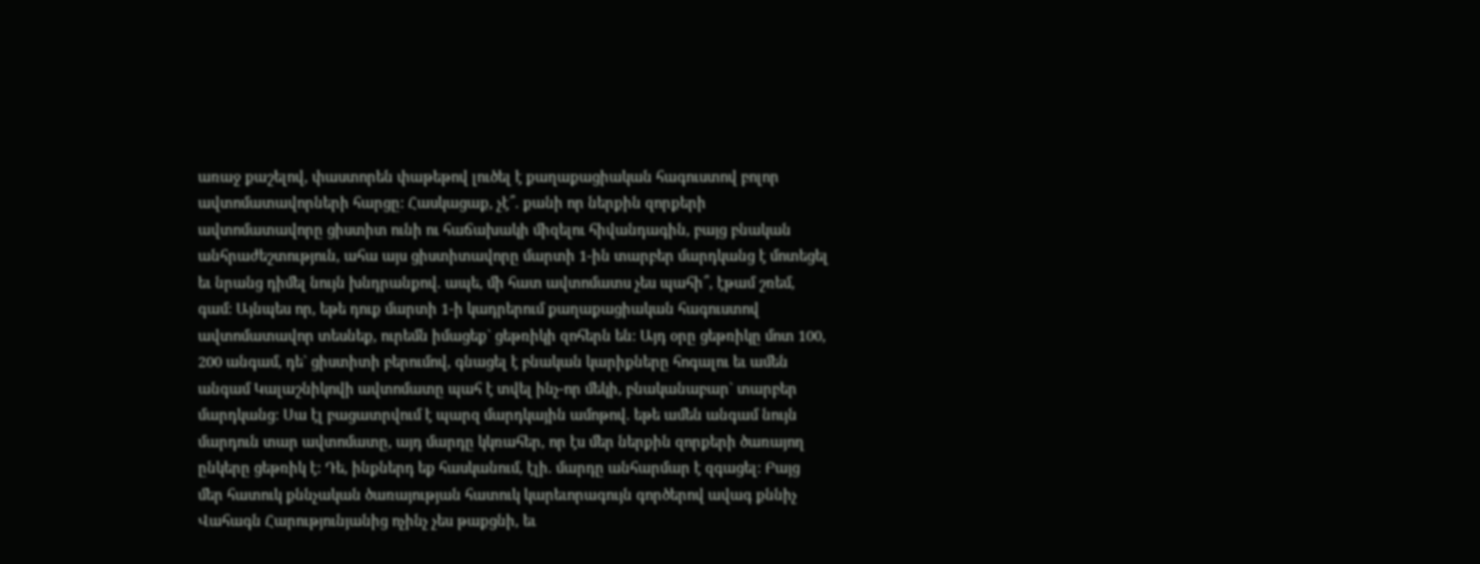առաջ քաշելով, փաստորեն փաթեթով լուծել է քաղաքացիական հագուստով բոլոր ավտոմատավորների հարցը: Հասկացաք, չէ՞. քանի որ ներքին զորքերի ավտոմատավորը ցիստիտ ունի ու հաճախակի միզելու հիվանդագին, բայց բնական անհրաժեշտություն, ահա այս ցիստիտավորը մարտի 1-ին տարբեր մարդկանց է մոտեցել եւ նրանց դիմել նույն խնդրանքով. ապե, մի հատ ավտոմատս չես պահի՞, էթամ շռեմ, գամ: Այնպես որ, եթե դուք մարտի 1-ի կադրերում քաղաքացիական հագուստով ավտոմատավոր տեսնեք, ուրեմն իմացեք` ցեթռիկի զոհերն են: Այդ օրը ցեթռիկը մոտ 100, 200 անգամ, դե` ցիստիտի բերումով, գնացել է բնական կարիքները հոգալու եւ ամեն անգամ Կալաշնիկովի ավտոմատը պահ է տվել ինչ-որ մեկի, բնականաբար` տարբեր մարդկանց: Սա էլ բացատրվում է պարզ մարդկային ամոթով. եթե ամեն անգամ նույն մարդուն տար ավտոմատը, այդ մարդը կկռահեր, որ էս մեր ներքին զորքերի ծառայող ընկերը ցեթռիկ է: Դե, ինքներդ եք հասկանում, էլի. մարդը անհարմար է զգացել: Բայց մեր հատուկ քննչական ծառայության հատուկ կարեւորագույն գործերով ավագ քննիչ Վահագն Հարությունյանից ոչինչ չես թաքցնի, եւ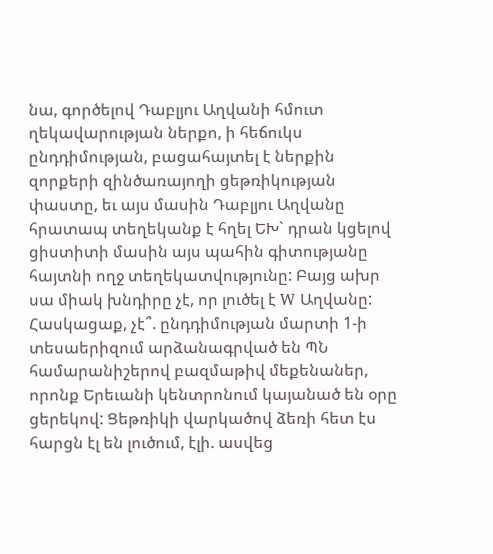նա, գործելով Դաբլյու Աղվանի հմուտ ղեկավարության ներքո, ի հեճուկս ընդդիմության, բացահայտել է ներքին զորքերի զինծառայողի ցեթռիկության փաստը, եւ այս մասին Դաբլյու Աղվանը հրատապ տեղեկանք է հղել ԵԽ` դրան կցելով ցիստիտի մասին այս պահին գիտությանը հայտնի ողջ տեղեկատվությունը: Բայց ախր սա միակ խնդիրը չէ, որ լուծել է W Աղվանը: Հասկացաք, չէ՞. ընդդիմության մարտի 1-ի տեսաերիզում արձանագրված են ՊՆ համարանիշերով բազմաթիվ մեքենաներ, որոնք Երեւանի կենտրոնում կայանած են օրը ցերեկով: Ցեթռիկի վարկածով ձեռի հետ էս հարցն էլ են լուծում, էլի. ասվեց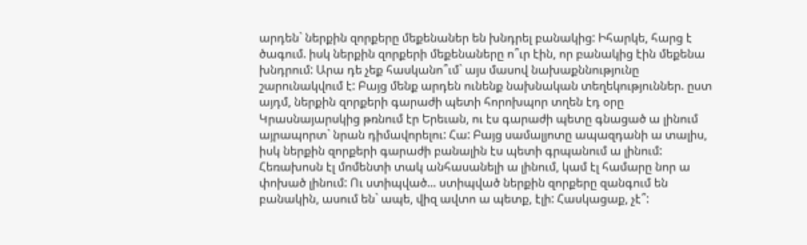արդեն` ներքին զորքերը մեքենաներ են խնդրել բանակից: Իհարկե, հարց է ծագում. իսկ ներքին զորքերի մեքենաները ո՞ւր էին, որ բանակից էին մեքենա խնդրում: Արա դե չեք հասկանո՞ւմ` այս մասով նախաքննությունը շարունակվում է: Բայց մենք արդեն ունենք նախնական տեղեկություններ. ըստ այդմ, ներքին զորքերի գարաժի պետի հորոխպոր տղեն էդ օրը Կրասնայարսկից թռնում էր Երեւան, ու էս գարաժի պետը գնացած ա լինում այրապորտ` նրան դիմավորելու: Հա: Բայց սամալյոտը ապազդանի ա տալիս, իսկ ներքին զորքերի գարաժի բանալին էս պետի գրպանում ա լինում: Հեռախոսն էլ մոմենտի տակ անհասանելի ա լինում, կամ էլ համարը նոր ա փոխած լինում: Ու ստիպված... ստիպված ներքին զորքերը զանգում են բանակին, ասում են` ապե, վիզ ավտո ա պետք, էլի: Հասկացաք, չէ՞: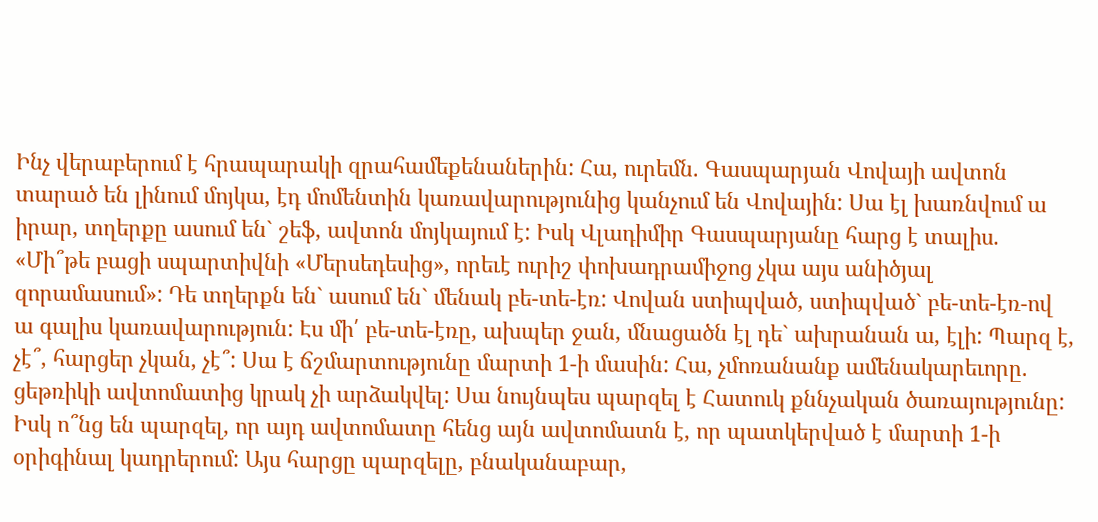Ինչ վերաբերում է հրապարակի զրահամեքենաներին: Հա, ուրեմն. Գասպարյան Վովայի ավտոն տարած են լինում մոյկա, էդ մոմենտին կառավարությունից կանչում են Վովային: Սա էլ խառնվում ա իրար, տղերքը ասում են` շեֆ, ավտոն մոյկայում է: Իսկ Վլադիմիր Գասպարյանը հարց է տալիս. «Մի՞թե բացի սպարտիվնի «Մերսեդեսից», որեւէ ուրիշ փոխադրամիջոց չկա այս անիծյալ զորամասում»: Դե տղերքն են` ասում են` մենակ բե-տե-էռ: Վովան ստիպված, ստիպված` բե-տե-էռ-ով ա գալիս կառավարություն: Էս մի՛ բե-տե-էռը, ախպեր ջան, մնացածն էլ դե` ախրանան ա, էլի: Պարզ է, չէ՞, հարցեր չկան, չէ՞: Սա է ճշմարտությունը մարտի 1-ի մասին: Հա, չմոռանանք ամենակարեւորը. ցեթռիկի ավտոմատից կրակ չի արձակվել: Սա նույնպես պարզել է Հատուկ քննչական ծառայությունը: Իսկ ո՞նց են պարզել, որ այդ ավտոմատը հենց այն ավտոմատն է, որ պատկերված է մարտի 1-ի օրիգինալ կադրերում: Այս հարցը պարզելը, բնականաբար,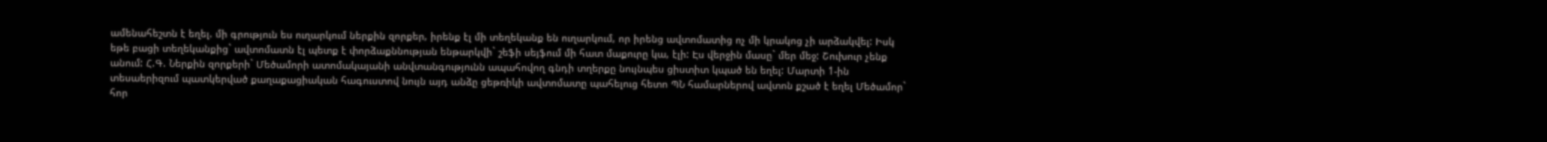ամենահեշտն է եղել. մի գրություն ես ուղարկում ներքին զորքեր, իրենք էլ մի տեղեկանք են ուղարկում, որ իրենց ավտոմատից ոչ մի կրակոց չի արձակվել: Իսկ եթե բացի տեղեկանքից` ավտոմատն էլ պետք է փորձաքննության ենթարկվի` շեֆի սեյֆում մի հատ մաքուրը կա, էլի: Էս վերջին մասը` մեր մեջ: Շուխուր չենք անում: Հ.Գ. Ներքին զորքերի` Մեծամորի ատոմակայանի անվտանգությունն ապահովող գնդի տղերքը նույնպես ցիստիտ կպած են եղել: Մարտի 1-ին տեսաերիզում պատկերված քաղաքացիական հագուստով նույն այդ անձը ցեթռիկի ավտոմատը պահելուց հետո ՊՆ համարներով ավտոն քշած է եղել Մեծամոր` հոր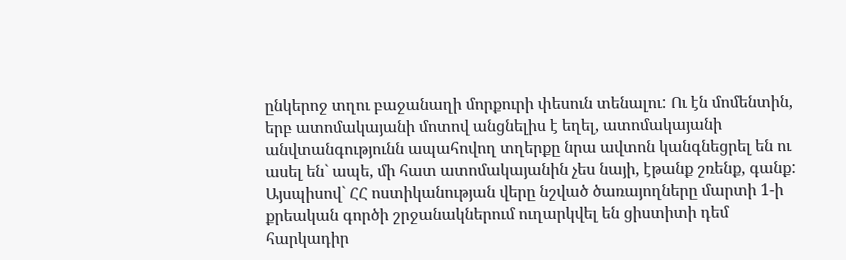ընկերոջ տղու բաջանաղի մորքուրի փեսուն տենալու: Ու էն մոմենտին, երբ ատոմակայանի մոտով անցնելիս է եղել, ատոմակայանի անվտանգությունն ապահովող տղերքը նրա ավտոն կանգնեցրել են ու ասել են` ապե, մի հատ ատոմակայանին չես նայի, էթանք շռենք, գանք: Այսպիսով` ՀՀ ոստիկանության վերը նշված ծառայողները մարտի 1-ի քրեական գործի շրջանակներում ուղարկվել են ցիստիտի դեմ հարկադիր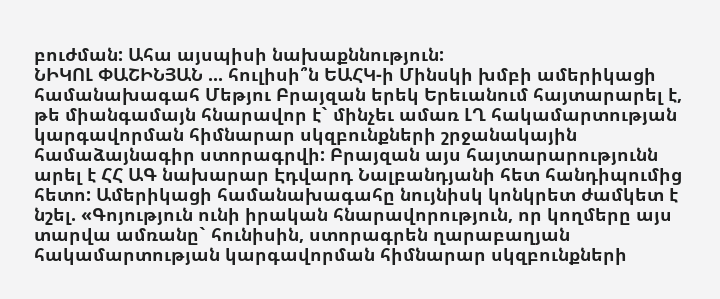բուժման: Ահա այսպիսի նախաքննություն:
ՆԻԿՈԼ ՓԱՇԻՆՅԱՆ ... հուլիսի՞ն ԵԱՀԿ-ի Մինսկի խմբի ամերիկացի համանախագահ Մեթյու Բրայզան երեկ Երեւանում հայտարարել է, թե միանգամայն հնարավոր է` մինչեւ ամառ ԼՂ հակամարտության կարգավորման հիմնարար սկզբունքների շրջանակային համաձայնագիր ստորագրվի: Բրայզան այս հայտարարությունն արել է ՀՀ ԱԳ նախարար Էդվարդ Նալբանդյանի հետ հանդիպումից հետո: Ամերիկացի համանախագահը նույնիսկ կոնկրետ ժամկետ է նշել. «Գոյություն ունի իրական հնարավորություն, որ կողմերը այս տարվա ամռանը` հունիսին, ստորագրեն ղարաբաղյան հակամարտության կարգավորման հիմնարար սկզբունքների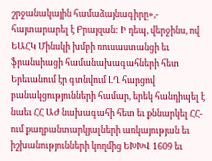շրջանակային համաձայնագիրը»,- հայտարարել է Բրայզան: Ի դեպ, վերջինս, ով ԵԱՀԿ Մինսկի խմբի ռուսաստանցի եւ ֆրանսիացի համանախագահների հետ Երեւանում էր գտնվում ԼՂ հարցով բանակցությունների համար, երեկ հանդիպել է նաեւ ՀՀ ԱԺ նախագահի հետ եւ քննարկել ՀՀ-ում քաղբանտարկյալների առկայության եւ իշխանությունների կողմից ԵԽԽՎ 1609 եւ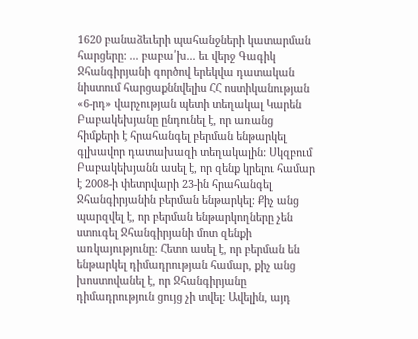1620 բանաձեւերի պահանջների կատարման հարցերը: ... բաբա՛խ... եւ վերջ Գագիկ Ջհանգիրյանի գործով երեկվա դատական նիստում հարցաքննվելիս ՀՀ ոստիկանության «6-րդ» վարչության պետի տեղակալ Կարեն Բաբակեխյանը ընդունել է, որ առանց հիմքերի է հրահանգել բերման ենթարկել գլխավոր դատախազի տեղակալին: Սկզբում Բաբակեխյանն ասել է, որ զենք կրելու համար է 2008-ի փետրվարի 23-ին հրահանգել Ջհանգիրյանին բերման ենթարկել: Քիչ անց պարզվել է, որ բերման ենթարկողները չեն ստուգել Ջհանգիրյանի մոտ զենքի առկայությունը: Հետո ասել է, որ բերման են ենթարկել դիմադրության համար, քիչ անց խոստովանել է, որ Ջհանգիրյանը դիմադրություն ցույց չի տվել: Ավելին, այդ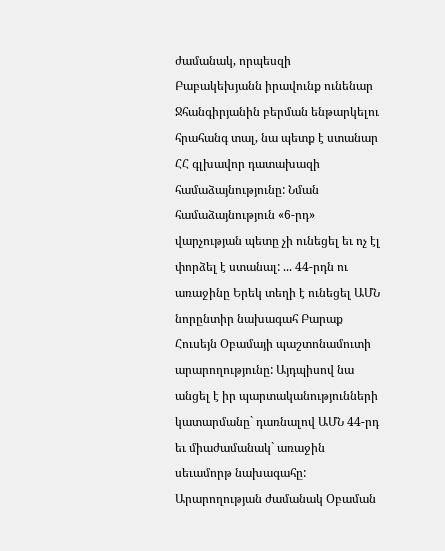ժամանակ, որպեսզի Բաբակեխյանն իրավունք ունենար Ջհանգիրյանին բերման ենթարկելու հրահանգ տալ, նա պետք է ստանար ՀՀ գլխավոր դատախազի համաձայնությունը: Նման համաձայնություն «6-րդ» վարչության պետը չի ունեցել եւ ոչ էլ փորձել է ստանալ: ... 44-րդն ու առաջինը Երեկ տեղի է ունեցել ԱՄՆ նորընտիր նախագահ Բարաք Հուսեյն Օբամայի պաշտոնամուտի արարողությունը: Այդպիսով նա անցել է իր պարտականությունների կատարմանը` դառնալով ԱՄՆ 44-րդ եւ միաժամանակ` առաջին սեւամորթ նախագահը: Արարողության ժամանակ Օբաման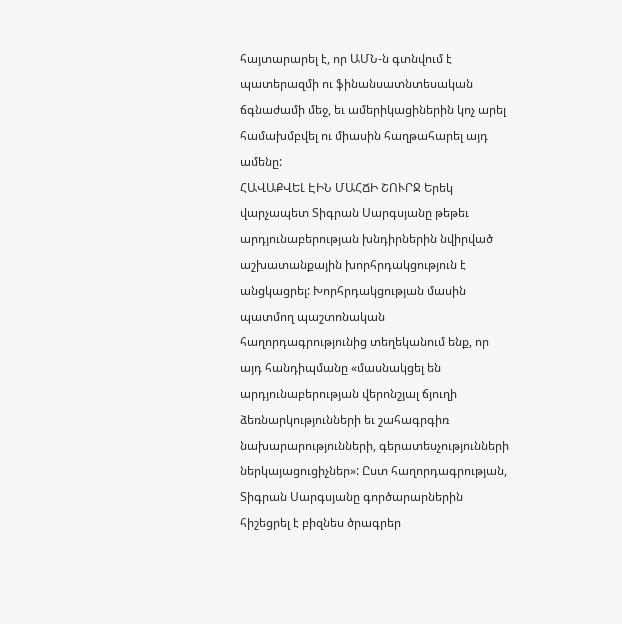հայտարարել է, որ ԱՄՆ-ն գտնվում է պատերազմի ու ֆինանսատնտեսական ճգնաժամի մեջ, եւ ամերիկացիներին կոչ արել համախմբվել ու միասին հաղթահարել այդ ամենը:
ՀԱՎԱՔՎԵԼ ԷԻՆ ՄԱՀՃԻ ՇՈՒՐՋ Երեկ վարչապետ Տիգրան Սարգսյանը թեթեւ արդյունաբերության խնդիրներին նվիրված աշխատանքային խորհրդակցություն է անցկացրել: Խորհրդակցության մասին պատմող պաշտոնական հաղորդագրությունից տեղեկանում ենք, որ այդ հանդիպմանը «մասնակցել են արդյունաբերության վերոնշյալ ճյուղի ձեռնարկությունների եւ շահագրգիռ նախարարությունների, գերատեսչությունների ներկայացուցիչներ»: Ըստ հաղորդագրության, Տիգրան Սարգսյանը գործարարներին հիշեցրել է բիզնես ծրագրեր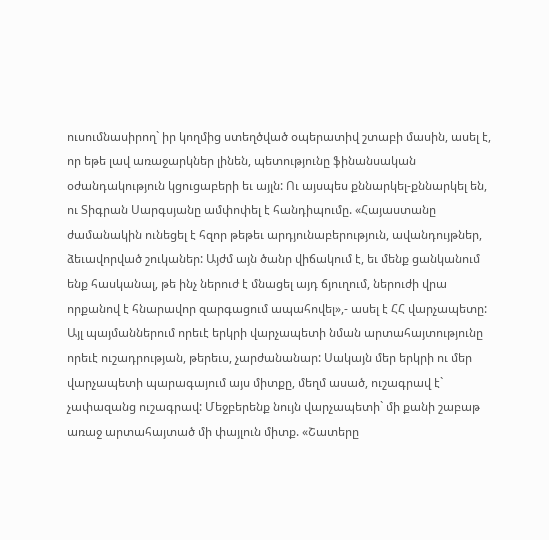ուսումնասիրող` իր կողմից ստեղծված օպերատիվ շտաբի մասին, ասել է, որ եթե լավ առաջարկներ լինեն, պետությունը ֆինանսական օժանդակություն կցուցաբերի եւ այլն: Ու այսպես քննարկել-քննարկել են, ու Տիգրան Սարգսյանը ամփոփել է հանդիպումը. «Հայաստանը ժամանակին ունեցել է հզոր թեթեւ արդյունաբերություն, ավանդույթներ, ձեւավորված շուկաներ: Այժմ այն ծանր վիճակում է, եւ մենք ցանկանում ենք հասկանալ, թե ինչ ներուժ է մնացել այդ ճյուղում, ներուժի վրա որքանով է հնարավոր զարգացում ապահովել»,- ասել է ՀՀ վարչապետը: Այլ պայմաններում որեւէ երկրի վարչապետի նման արտահայտությունը որեւէ ուշադրության, թերեւս, չարժանանար: Սակայն մեր երկրի ու մեր վարչապետի պարագայում այս միտքը, մեղմ ասած, ուշագրավ է` չափազանց ուշագրավ: Մեջբերենք նույն վարչապետի` մի քանի շաբաթ առաջ արտահայտած մի փայլուն միտք. «Շատերը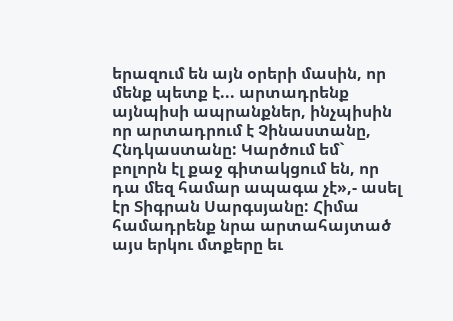երազում են այն օրերի մասին, որ մենք պետք է... արտադրենք այնպիսի ապրանքներ, ինչպիսին որ արտադրում է Չինաստանը, Հնդկաստանը: Կարծում եմ` բոլորն էլ քաջ գիտակցում են, որ դա մեզ համար ապագա չէ»,- ասել էր Տիգրան Սարգսյանը: Հիմա համադրենք նրա արտահայտած այս երկու մտքերը եւ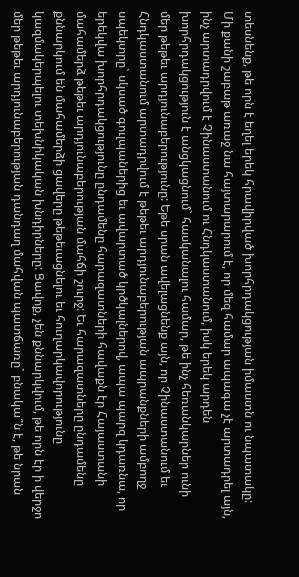տեսնենք, թե որն է եղել երեկ հրավիրված խորհրդակցության իմաստն ու նպատակը: Մի քանի շաբաթ առաջ նա հայտարարում է, որ մեզ համար ապագա չէ արտադրել այն, ինչ արտադրվում է Չինաստանում ու Հնդկաստանում, իսկ երեկ արդեն խորհրդակցություն է անցկացնում` հասկանալու համար, թե ինչ հեռանկարներ ունի մեր թեթեւ արդյունաբերությունը: Եթե սրան ավելացնենք այն, որ Չինաստանում եւ Հնդկաստանում արտադրվում է թեթեւ արդյունաբերության ապրանքների ամբողջ սպեկտրը` սկսած գուլպաներից եւ ավարտած կրծկալներով, ապա պարզ կդառնա, որ երեկվա խորհրդակցությունը ընդամենը հարազատների հավաքն էր Հայաստանի մահամերձ թեթեւ արդյունաբերության մահճի շուրջ: Եւ հարազատները ընդամենը քննարկում են մահամերձի ցավերը թեթեւացնելու եւ հուղարկավորությունը կազմակերպելու տեխնիկական խնդիրները: Ցավոք, չեն քննարկվում, թե որն էր ի վերջո մեր թեթեւ արդյունաբերության դանդաղ մահվան պատճառը` բնակա՞ն է, թե նրան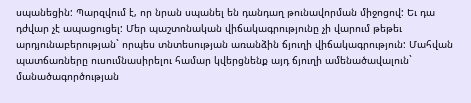սպանեցին: Պարզվում է, որ նրան սպանել են դանդաղ թունավորման միջոցով: Եւ դա դժվար չէ ապացուցել: Մեր պաշտոնական վիճակագրությունը չի վարում թեթեւ արդյունաբերության` որպես տնտեսության առանձին ճյուղի վիճակագրություն: Մահվան պատճառները ուսումնասիրելու համար կվերցնենք այդ ճյուղի ամենածավալուն` մանածագործության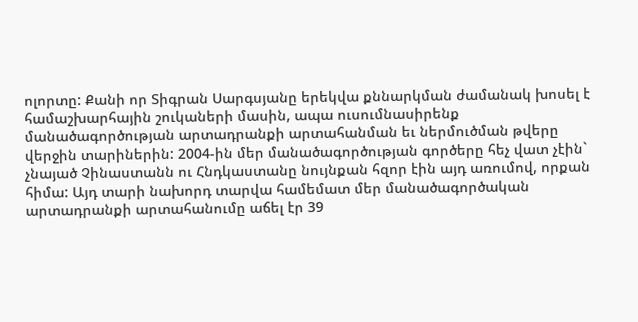ոլորտը: Քանի որ Տիգրան Սարգսյանը երեկվա քննարկման ժամանակ խոսել է համաշխարհային շուկաների մասին, ապա ուսումնասիրենք մանածագործության արտադրանքի արտահանման եւ ներմուծման թվերը վերջին տարիներին: 2004-ին մեր մանածագործության գործերը հեչ վատ չէին` չնայած Չինաստանն ու Հնդկաստանը նույնքան հզոր էին այդ առումով, որքան հիմա: Այդ տարի նախորդ տարվա համեմատ մեր մանածագործական արտադրանքի արտահանումը աճել էր 39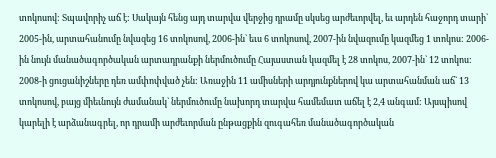տոկոսով: Տպավորիչ աճ է: Սակայն հենց այդ տարվա վերջից դրամը սկսեց արժեւորվել, եւ արդեն հաջորդ տարի` 2005-ին, արտահանումը նվազեց 16 տոկոսով, 2006-ին` եւս 6 տոկոսով, 2007-ին նվազումը կազմեց 1 տոկոս: 2006-ին նույն մանածագործական արտադրանքի ներմուծումը Հայաստան կազմել է 28 տոկոս, 2007-ին` 12 տոկոս: 2008-ի ցուցանիշները դեռ ամփոփված չեն: Առաջին 11 ամիսների արդյունքներով կա արտահանման աճ` 13 տոկոսով, բայց միեւնույն ժամանակ` ներմուծումը նախորդ տարվա համեմատ աճել է 2,4 անգամ: Այսպիսով կարելի է արձանագրել, որ դրամի արժեւորման ընթացքին զուգահեռ մանածագործական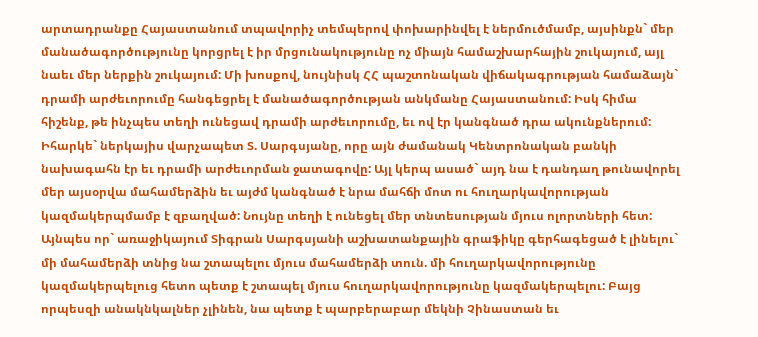արտադրանքը Հայաստանում տպավորիչ տեմպերով փոխարինվել է ներմուծմամբ, այսինքն` մեր մանածագործությունը կորցրել է իր մրցունակությունը ոչ միայն համաշխարհային շուկայում, այլ նաեւ մեր ներքին շուկայում: Մի խոսքով, նույնիսկ ՀՀ պաշտոնական վիճակագրության համաձայն` դրամի արժեւորումը հանգեցրել է մանածագործության անկմանը Հայաստանում: Իսկ հիմա հիշենք, թե ինչպես տեղի ունեցավ դրամի արժեւորումը, եւ ով էր կանգնած դրա ակունքներում: Իհարկե` ներկայիս վարչապետ Տ. Սարգսյանը, որը այն ժամանակ Կենտրոնական բանկի նախագահն էր եւ դրամի արժեւորման ջատագովը: Այլ կերպ ասած` այդ նա է դանդաղ թունավորել մեր այսօրվա մահամերձին եւ այժմ կանգնած է նրա մահճի մոտ ու հուղարկավորության կազմակերպմամբ է զբաղված: Նույնը տեղի է ունեցել մեր տնտեսության մյուս ոլորտների հետ: Այնպես որ` առաջիկայում Տիգրան Սարգսյանի աշխատանքային գրաֆիկը գերհագեցած է լինելու` մի մահամերձի տնից նա շտապելու մյուս մահամերձի տուն. մի հուղարկավորությունը կազմակերպելուց հետո պետք է շտապել մյուս հուղարկավորությունը կազմակերպելու: Բայց որպեսզի անակնկալներ չլինեն, նա պետք է պարբերաբար մեկնի Չինաստան եւ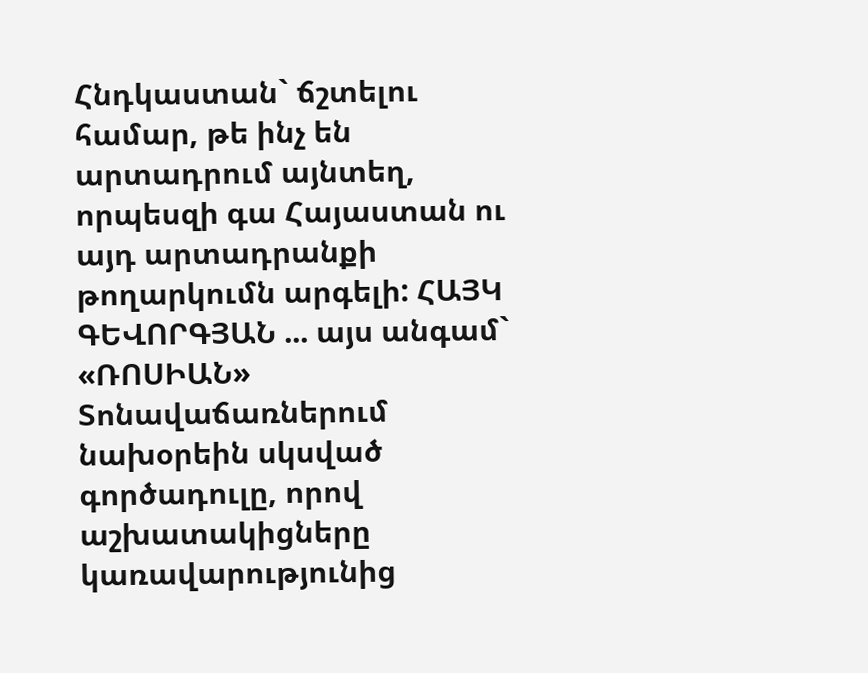Հնդկաստան` ճշտելու համար, թե ինչ են արտադրում այնտեղ, որպեսզի գա Հայաստան ու այդ արտադրանքի թողարկումն արգելի: ՀԱՅԿ ԳԵՎՈՐԳՅԱՆ ... այս անգամ` «ՌՈՍԻԱՆ» Տոնավաճառներում նախօրեին սկսված գործադուլը, որով աշխատակիցները կառավարությունից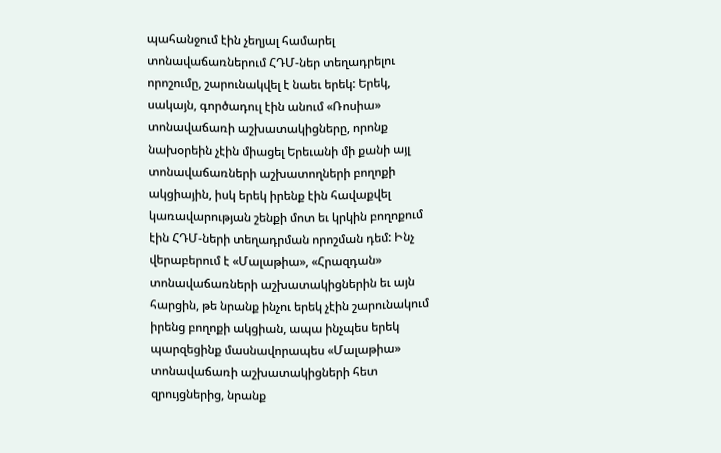պահանջում էին չեղյալ համարել տոնավաճառներում ՀԴՄ-ներ տեղադրելու որոշումը, շարունակվել է նաեւ երեկ: Երեկ, սակայն, գործադուլ էին անում «Ռոսիա» տոնավաճառի աշխատակիցները, որոնք նախօրեին չէին միացել Երեւանի մի քանի այլ տոնավաճառների աշխատողների բողոքի ակցիային, իսկ երեկ իրենք էին հավաքվել կառավարության շենքի մոտ եւ կրկին բողոքում էին ՀԴՄ-ների տեղադրման որոշման դեմ: Ինչ վերաբերում է «Մալաթիա», «Հրազդան» տոնավաճառների աշխատակիցներին եւ այն հարցին, թե նրանք ինչու երեկ չէին շարունակում իրենց բողոքի ակցիան, ապա ինչպես երեկ պարզեցինք մասնավորապես «Մալաթիա» տոնավաճառի աշխատակիցների հետ զրույցներից, նրանք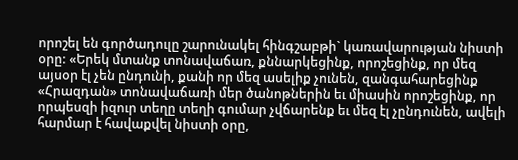որոշել են գործադուլը շարունակել հինգշաբթի` կառավարության նիստի օրը: «Երեկ մտանք տոնավաճառ, քննարկեցինք, որոշեցինք, որ մեզ այսօր էլ չեն ընդունի, քանի որ մեզ ասելիք չունեն, զանգահարեցինք «Հրազդան» տոնավաճառի մեր ծանոթներին եւ միասին որոշեցինք, որ որպեսզի իզուր տեղը տեղի գումար չվճարենք եւ մեզ էլ չընդունեն, ավելի հարմար է հավաքվել նիստի օրը,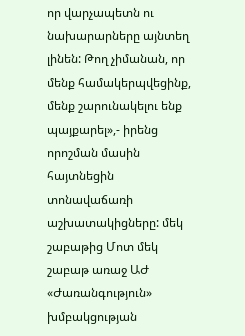որ վարչապետն ու նախարարները այնտեղ լինեն: Թող չիմանան, որ մենք համակերպվեցինք, մենք շարունակելու ենք պայքարել»,- իրենց որոշման մասին հայտնեցին տոնավաճառի աշխատակիցները: մեկ շաբաթից Մոտ մեկ շաբաթ առաջ ԱԺ «Ժառանգություն» խմբակցության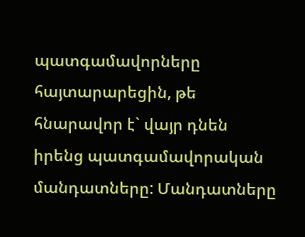պատգամավորները հայտարարեցին, թե հնարավոր է` վայր դնեն իրենց պատգամավորական մանդատները: Մանդատները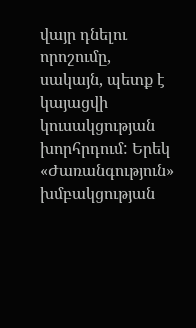վայր դնելու որոշումը, սակայն, պետք է կայացվի կուսակցության խորհրդում: Երեկ «Ժառանգություն» խմբակցության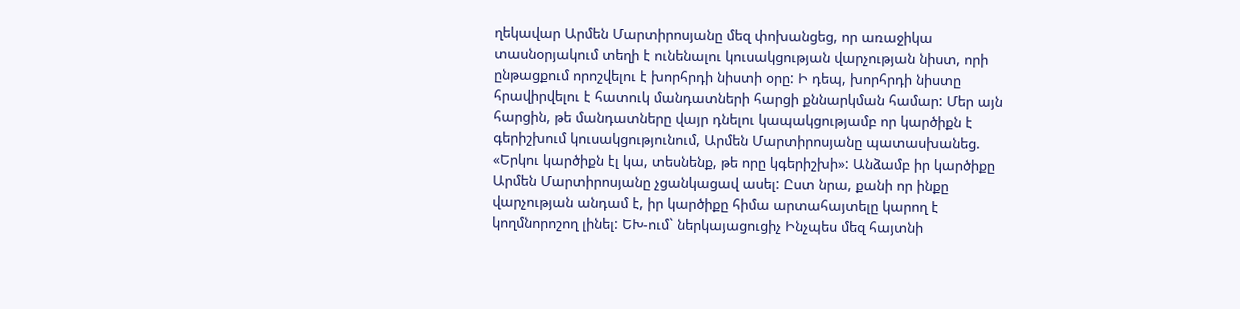ղեկավար Արմեն Մարտիրոսյանը մեզ փոխանցեց, որ առաջիկա տասնօրյակում տեղի է ունենալու կուսակցության վարչության նիստ, որի ընթացքում որոշվելու է խորհրդի նիստի օրը: Ի դեպ, խորհրդի նիստը հրավիրվելու է հատուկ մանդատների հարցի քննարկման համար: Մեր այն հարցին, թե մանդատները վայր դնելու կապակցությամբ որ կարծիքն է գերիշխում կուսակցությունում, Արմեն Մարտիրոսյանը պատասխանեց. «Երկու կարծիքն էլ կա, տեսնենք, թե որը կգերիշխի»: Անձամբ իր կարծիքը Արմեն Մարտիրոսյանը չցանկացավ ասել: Ըստ նրա, քանի որ ինքը վարչության անդամ է, իր կարծիքը հիմա արտահայտելը կարող է կողմնորոշող լինել: ԵԽ-ում` ներկայացուցիչ Ինչպես մեզ հայտնի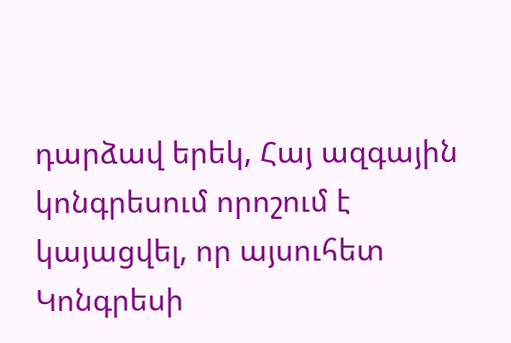դարձավ երեկ, Հայ ազգային կոնգրեսում որոշում է կայացվել, որ այսուհետ Կոնգրեսի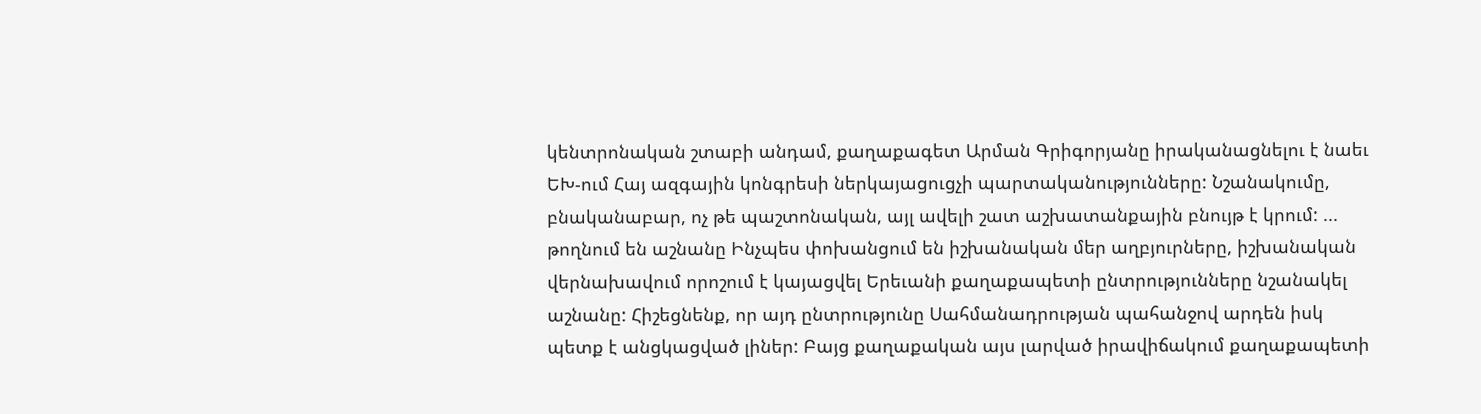կենտրոնական շտաբի անդամ, քաղաքագետ Արման Գրիգորյանը իրականացնելու է նաեւ ԵԽ-ում Հայ ազգային կոնգրեսի ներկայացուցչի պարտականությունները: Նշանակումը, բնականաբար, ոչ թե պաշտոնական, այլ ավելի շատ աշխատանքային բնույթ է կրում: ... թողնում են աշնանը Ինչպես փոխանցում են իշխանական մեր աղբյուրները, իշխանական վերնախավում որոշում է կայացվել Երեւանի քաղաքապետի ընտրությունները նշանակել աշնանը: Հիշեցնենք, որ այդ ընտրությունը Սահմանադրության պահանջով արդեն իսկ պետք է անցկացված լիներ: Բայց քաղաքական այս լարված իրավիճակում քաղաքապետի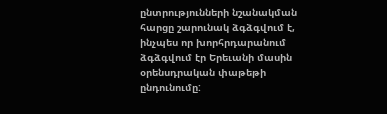ընտրությունների նշանակման հարցը շարունակ ձգձգվում է, ինչպես որ խորհրդարանում ձգձգվում էր Երեւանի մասին օրենսդրական փաթեթի ընդունումը: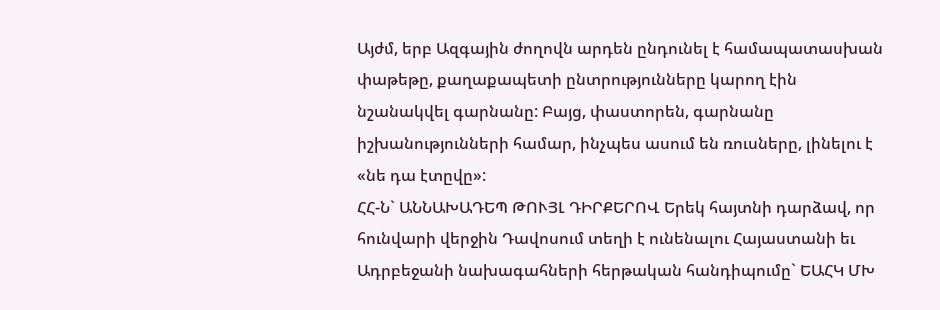Այժմ, երբ Ազգային ժողովն արդեն ընդունել է համապատասխան փաթեթը, քաղաքապետի ընտրությունները կարող էին նշանակվել գարնանը: Բայց, փաստորեն, գարնանը իշխանությունների համար, ինչպես ասում են ռուսները, լինելու է «նե դա էտըվը»:
ՀՀ-Ն` ԱՆՆԱԽԱԴԵՊ ԹՈՒՅԼ ԴԻՐՔԵՐՈՎ Երեկ հայտնի դարձավ, որ հունվարի վերջին Դավոսում տեղի է ունենալու Հայաստանի եւ Ադրբեջանի նախագահների հերթական հանդիպումը` ԵԱՀԿ ՄԽ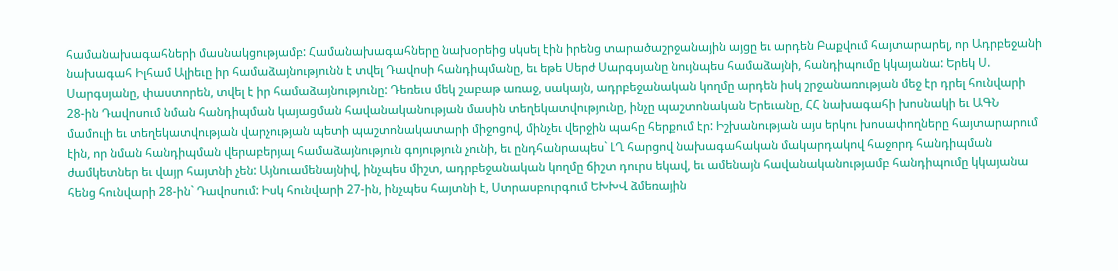համանախագահների մասնակցությամբ: Համանախագահները նախօրեից սկսել էին իրենց տարածաշրջանային այցը եւ արդեն Բաքվում հայտարարել, որ Ադրբեջանի նախագահ Իլհամ Ալիեւը իր համաձայնությունն է տվել Դավոսի հանդիպմանը, եւ եթե Սերժ Սարգսյանը նույնպես համաձայնի, հանդիպումը կկայանա: Երեկ Ս. Սարգսյանը, փաստորեն, տվել է իր համաձայնությունը: Դեռեւս մեկ շաբաթ առաջ, սակայն, ադրբեջանական կողմը արդեն իսկ շրջանառության մեջ էր դրել հունվարի 28-ին Դավոսում նման հանդիպման կայացման հավանականության մասին տեղեկատվությունը, ինչը պաշտոնական Երեւանը, ՀՀ նախագահի խոսնակի եւ ԱԳՆ մամուլի եւ տեղեկատվության վարչության պետի պաշտոնակատարի միջոցով, մինչեւ վերջին պահը հերքում էր: Իշխանության այս երկու խոսափողները հայտարարում էին, որ նման հանդիպման վերաբերյալ համաձայնություն գոյություն չունի, եւ ընդհանրապես` ԼՂ հարցով նախագահական մակարդակով հաջորդ հանդիպման ժամկետներ եւ վայր հայտնի չեն: Այնուամենայնիվ, ինչպես միշտ, ադրբեջանական կողմը ճիշտ դուրս եկավ, եւ ամենայն հավանականությամբ հանդիպումը կկայանա հենց հունվարի 28-ին` Դավոսում: Իսկ հունվարի 27-ին, ինչպես հայտնի է, Ստրասբուրգում ԵԽԽՎ ձմեռային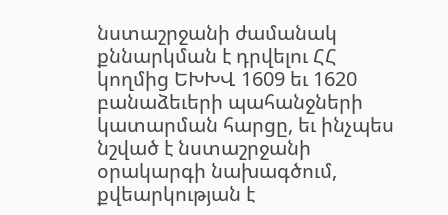նստաշրջանի ժամանակ քննարկման է դրվելու ՀՀ կողմից ԵԽԽՎ 1609 եւ 1620 բանաձեւերի պահանջների կատարման հարցը, եւ ինչպես նշված է նստաշրջանի օրակարգի նախագծում, քվեարկության է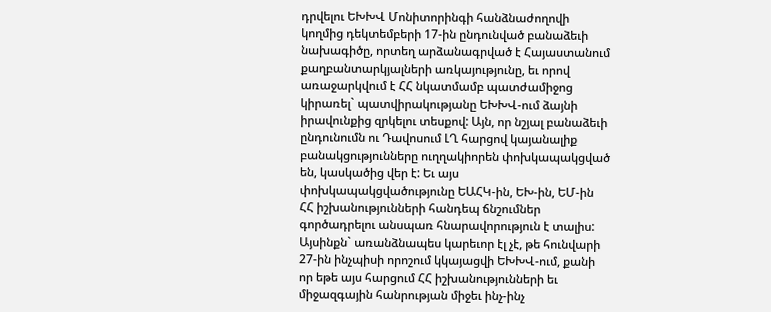դրվելու ԵԽԽՎ Մոնիտորինգի հանձնաժողովի կողմից դեկտեմբերի 17-ին ընդունված բանաձեւի նախագիծը, որտեղ արձանագրված է Հայաստանում քաղբանտարկյալների առկայությունը, եւ որով առաջարկվում է ՀՀ նկատմամբ պատժամիջոց կիրառել` պատվիրակությանը ԵԽԽՎ-ում ձայնի իրավունքից զրկելու տեսքով: Այն, որ նշյալ բանաձեւի ընդունումն ու Դավոսում ԼՂ հարցով կայանալիք բանակցությունները ուղղակիորեն փոխկապակցված են, կասկածից վեր է: Եւ այս փոխկապակցվածությունը ԵԱՀԿ-ին, ԵԽ-ին, ԵՄ-ին ՀՀ իշխանությունների հանդեպ ճնշումներ գործադրելու անսպառ հնարավորություն է տալիս: Այսինքն` առանձնապես կարեւոր էլ չէ, թե հունվարի 27-ին ինչպիսի որոշում կկայացվի ԵԽԽՎ-ում, քանի որ եթե այս հարցում ՀՀ իշխանությունների եւ միջազգային հանրության միջեւ ինչ-ինչ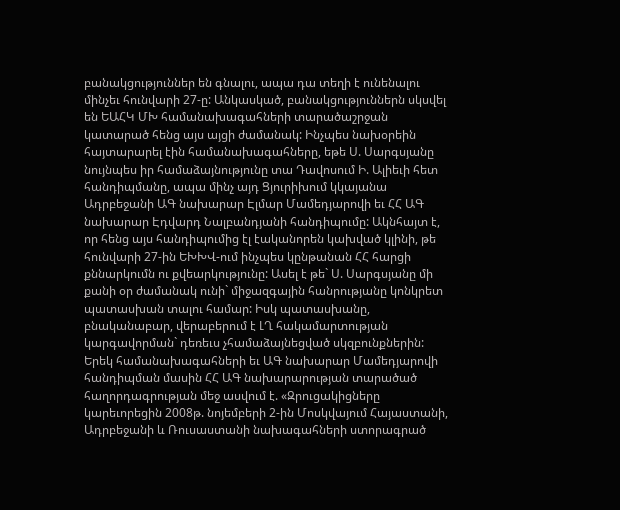բանակցություններ են գնալու, ապա դա տեղի է ունենալու մինչեւ հունվարի 27-ը: Անկասկած, բանակցություններն սկսվել են ԵԱՀԿ ՄԽ համանախագահների տարածաշրջան կատարած հենց այս այցի ժամանակ: Ինչպես նախօրեին հայտարարել էին համանախագահները, եթե Ս. Սարգսյանը նույնպես իր համաձայնությունը տա Դավոսում Ի. Ալիեւի հետ հանդիպմանը, ապա մինչ այդ Ցյուրիխում կկայանա Ադրբեջանի ԱԳ նախարար Էլմար Մամեդյարովի եւ ՀՀ ԱԳ նախարար Էդվարդ Նալբանդյանի հանդիպումը: Ակնհայտ է, որ հենց այս հանդիպումից էլ էականորեն կախված կլինի, թե հունվարի 27-ին ԵԽԽՎ-ում ինչպես կընթանան ՀՀ հարցի քննարկումն ու քվեարկությունը: Ասել է թե` Ս. Սարգսյանը մի քանի օր ժամանակ ունի` միջազգային հանրությանը կոնկրետ պատասխան տալու համար: Իսկ պատասխանը, բնականաբար, վերաբերում է ԼՂ հակամարտության կարգավորման` դեռեւս չհամաձայնեցված սկզբունքներին: Երեկ համանախագահների եւ ԱԳ նախարար Մամեդյարովի հանդիպման մասին ՀՀ ԱԳ նախարարության տարածած հաղորդագրության մեջ ասվում է. «Զրուցակիցները կարեւորեցին 2008թ. նոյեմբերի 2-ին Մոսկվայում Հայաստանի, Ադրբեջանի և Ռուսաստանի նախագահների ստորագրած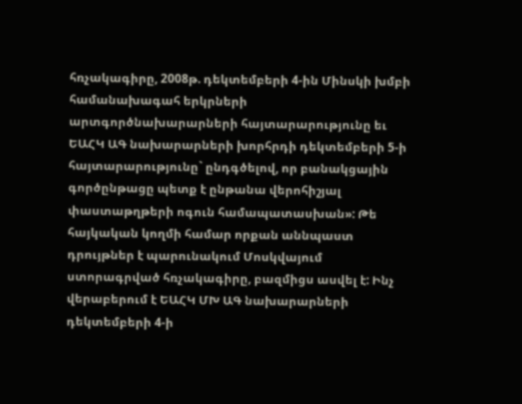հռչակագիրը, 2008թ. դեկտեմբերի 4-ին Մինսկի խմբի համանախագահ երկրների արտգործնախարարների հայտարարությունը եւ ԵԱՀԿ ԱԳ նախարարների խորհրդի դեկտեմբերի 5-ի հայտարարությունը` ընդգծելով, որ բանակցային գործընթացը պետք է ընթանա վերոհիշյալ փաստաթղթերի ոգուն համապատասխան»: Թե հայկական կողմի համար որքան աննպաստ դրույթներ է պարունակում Մոսկվայում ստորագրված հռչակագիրը, բազմիցս ասվել է: Ինչ վերաբերում է ԵԱՀԿ ՄԽ ԱԳ նախարարների դեկտեմբերի 4-ի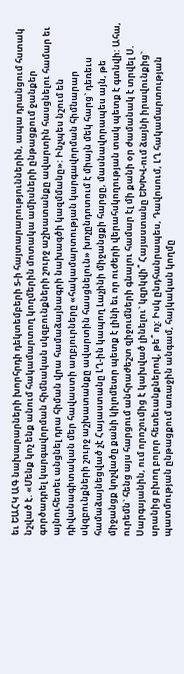եւ ԵԱՀԿ ԱԳ նախարարների խորհրդի դեկտեմբերի 5-ի հայտարարություններին, ապա դրանցում հստակ նշված է. «Մենք կոչ ենք անում հակամարտող կողմերին մոտակա ամիսների ընթացքում ջանքեր գործադրել կարգավորման հիմնական սկզբունքների շուրջ աշխատանքը ավարտին հասցնելու համար եւ այնուհետեւ անցնել դրա հիման վրա համաձայնագրի նախագծի կազմմանը»: Ինչպես նշում են դիվանագիտական մեր հավաստի աղբյուրները «հակամարտության կարգավորման հիմնարար սկզբունքների շուրջ աշխատանքը ավարտին հասցնելուն» խոչընդոտում է միայն մեկ հարց` դեռեւս համաձայնեցված չէ Հայաստանը ԼՂ-ին կապող Լաչինի միջանցքի հարցը, մասնավորապես այն, թե միջանցք կոչվածը քանի կիլոմետր պետք է լինի եւ որ ուժերի վերահսկողության տակ պետք է գտնվի: Ահա, ուրեմն` հենց այս հարցում անհրաժեշտ զիջումների գնալու համար էլ մի քանի օր ժամանակ է տրվել Ս. Սարգսյանին, ում որոշումից է կախված լինելու` կզրկվի՞ Հայաստանը ԵԽԽՎ-ում ձայնի իրավունքից` սրանից բխող բոլոր հետեւանքներով, թե՞ ոչ: Իսկ ընդհանրապես, Դավոսում, ԼՂ հակամարտության պատմության ընթացքում առաջին անգամ, հայկական կողմը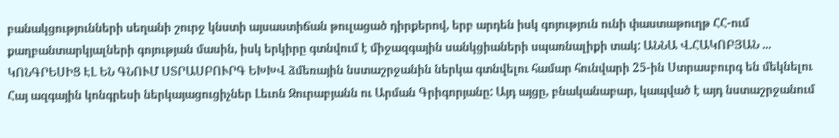բանակցությունների սեղանի շուրջ կնստի այսաստիճան թուլացած դիրքերով, երբ արդեն իսկ գոյություն ունի փաստաթուղթ ՀՀ-ում քաղբանտարկյալների գոյության մասին, իսկ երկիրը գտնվում է միջազգային սանկցիաների սպառնալիքի տակ: ԱՆՆԱ Վ.ՀԱԿՈԲՅԱՆ ... ԿՈՆԳՐԵՍԻՑ ԷԼ ԵՆ ԳՆՈՒՄ ՍՏՐԱՍԲՈՒՐԳ ԵԽԽՎ ձմեռային նստաշրջանին ներկա գտնվելու համար հունվարի 25-ին Ստրասբուրգ են մեկնելու Հայ ազգային կոնգրեսի ներկայացուցիչներ Լեւոն Զուրաբյանն ու Արման Գրիգորյանը: Այդ այցը, բնականաբար, կապված է այդ նստաշրջանում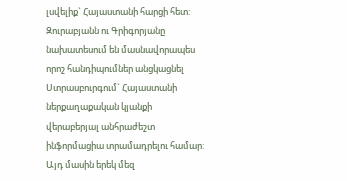լսվելիք` Հայաստանի հարցի հետ: Զուրաբյանն ու Գրիգորյանը նախատեսում են մասնավորապես որոշ հանդիպումներ անցկացնել Ստրասբուրգում` Հայաստանի ներքաղաքական կյանքի վերաբերյալ անհրաժեշտ ինֆորմացիա տրամադրելու համար: Այդ մասին երեկ մեզ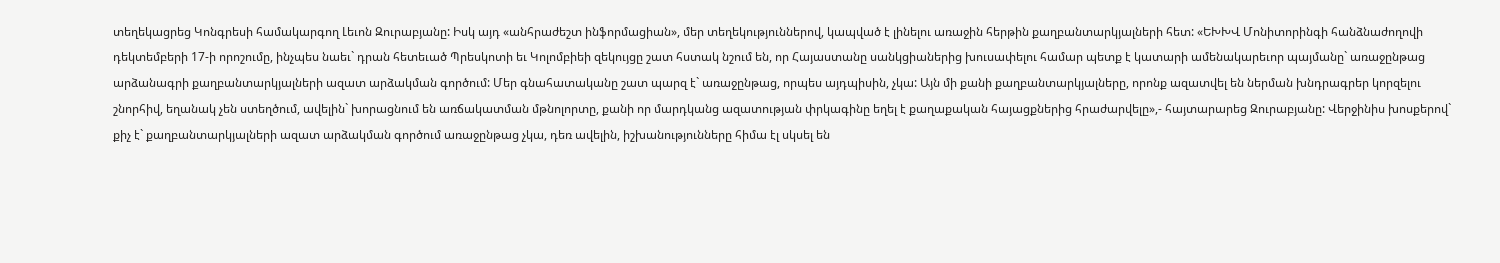տեղեկացրեց Կոնգրեսի համակարգող Լեւոն Զուրաբյանը: Իսկ այդ «անհրաժեշտ ինֆորմացիան», մեր տեղեկություններով, կապված է լինելու առաջին հերթին քաղբանտարկյալների հետ: «ԵԽԽՎ Մոնիտորինգի հանձնաժողովի դեկտեմբերի 17-ի որոշումը, ինչպես նաեւ` դրան հետեւած Պրեսկոտի եւ Կոլոմբիեի զեկույցը շատ հստակ նշում են, որ Հայաստանը սանկցիաներից խուսափելու համար պետք է կատարի ամենակարեւոր պայմանը` առաջընթաց արձանագրի քաղբանտարկյալների ազատ արձակման գործում: Մեր գնահատականը շատ պարզ է` առաջընթաց, որպես այդպիսին, չկա: Այն մի քանի քաղբանտարկյալները, որոնք ազատվել են ներման խնդրագրեր կորզելու շնորհիվ, եղանակ չեն ստեղծում, ավելին` խորացնում են առճակատման մթնոլորտը, քանի որ մարդկանց ազատության փրկագինը եղել է քաղաքական հայացքներից հրաժարվելը»,- հայտարարեց Զուրաբյանը: Վերջինիս խոսքերով` քիչ է` քաղբանտարկյալների ազատ արձակման գործում առաջընթաց չկա, դեռ ավելին, իշխանությունները հիմա էլ սկսել են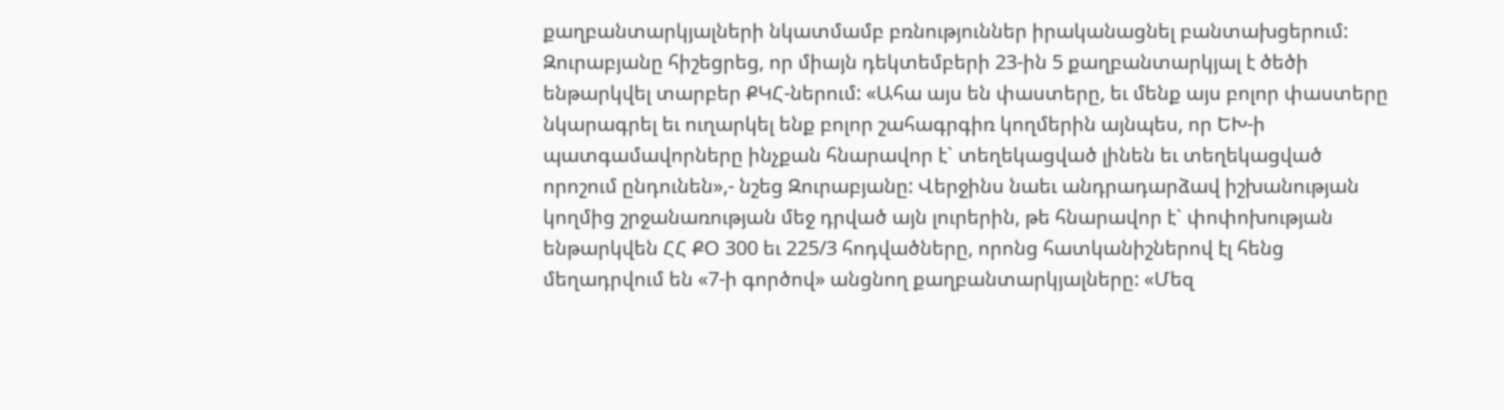քաղբանտարկյալների նկատմամբ բռնություններ իրականացնել բանտախցերում: Զուրաբյանը հիշեցրեց, որ միայն դեկտեմբերի 23-ին 5 քաղբանտարկյալ է ծեծի ենթարկվել տարբեր ՔԿՀ-ներում: «Ահա այս են փաստերը, եւ մենք այս բոլոր փաստերը նկարագրել եւ ուղարկել ենք բոլոր շահագրգիռ կողմերին այնպես, որ ԵԽ-ի պատգամավորները ինչքան հնարավոր է` տեղեկացված լինեն եւ տեղեկացված որոշում ընդունեն»,- նշեց Զուրաբյանը: Վերջինս նաեւ անդրադարձավ իշխանության կողմից շրջանառության մեջ դրված այն լուրերին, թե հնարավոր է` փոփոխության ենթարկվեն ՀՀ ՔՕ 300 եւ 225/3 հոդվածները, որոնց հատկանիշներով էլ հենց մեղադրվում են «7-ի գործով» անցնող քաղբանտարկյալները: «Մեզ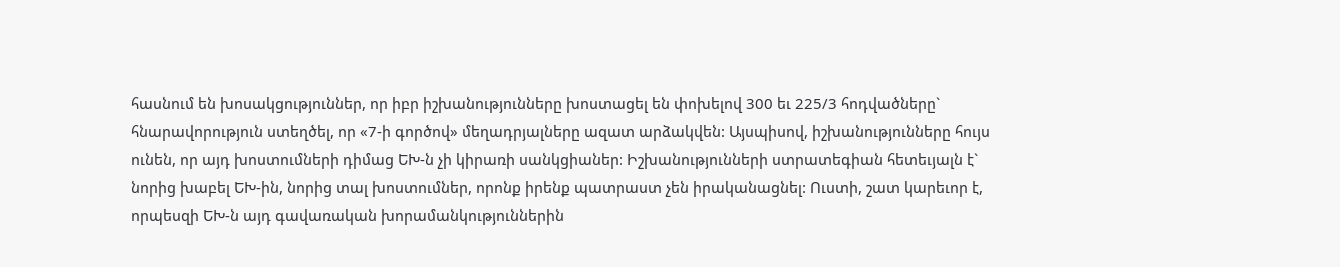հասնում են խոսակցություններ, որ իբր իշխանությունները խոստացել են փոխելով 300 եւ 225/3 հոդվածները` հնարավորություն ստեղծել, որ «7-ի գործով» մեղադրյալները ազատ արձակվեն: Այսպիսով, իշխանությունները հույս ունեն, որ այդ խոստումների դիմաց ԵԽ-ն չի կիրառի սանկցիաներ: Իշխանությունների ստրատեգիան հետեւյալն է` նորից խաբել ԵԽ-ին, նորից տալ խոստումներ, որոնք իրենք պատրաստ չեն իրականացնել: Ուստի, շատ կարեւոր է, որպեսզի ԵԽ-ն այդ գավառական խորամանկություններին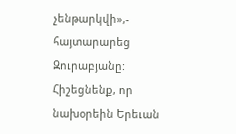չենթարկվի»,- հայտարարեց Զուրաբյանը: Հիշեցնենք, որ նախօրեին Երեւան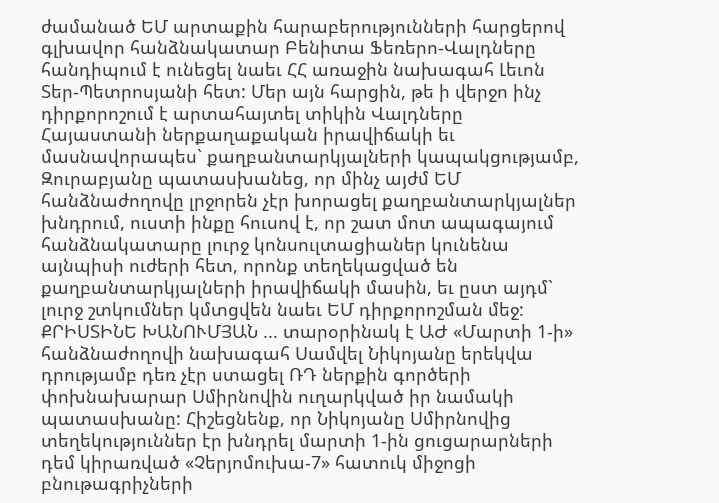ժամանած ԵՄ արտաքին հարաբերությունների հարցերով գլխավոր հանձնակատար Բենիտա Ֆեռերո-Վալդները հանդիպում է ունեցել նաեւ ՀՀ առաջին նախագահ Լեւոն Տեր-Պետրոսյանի հետ: Մեր այն հարցին, թե ի վերջո ինչ դիրքորոշում է արտահայտել տիկին Վալդները Հայաստանի ներքաղաքական իրավիճակի եւ մասնավորապես` քաղբանտարկյալների կապակցությամբ, Զուրաբյանը պատասխանեց, որ մինչ այժմ ԵՄ հանձնաժողովը լրջորեն չէր խորացել քաղբանտարկյալներ խնդրում, ուստի ինքը հուսով է, որ շատ մոտ ապագայում հանձնակատարը լուրջ կոնսուլտացիաներ կունենա այնպիսի ուժերի հետ, որոնք տեղեկացված են քաղբանտարկյալների իրավիճակի մասին, եւ ըստ այդմ` լուրջ շտկումներ կմտցվեն նաեւ ԵՄ դիրքորոշման մեջ: ՔՐԻՍՏԻՆԵ ԽԱՆՈՒՄՅԱՆ ... տարօրինակ է ԱԺ «Մարտի 1-ի» հանձնաժողովի նախագահ Սամվել Նիկոյանը երեկվա դրությամբ դեռ չէր ստացել ՌԴ ներքին գործերի փոխնախարար Սմիրնովին ուղարկված իր նամակի պատասխանը: Հիշեցնենք, որ Նիկոյանը Սմիրնովից տեղեկություններ էր խնդրել մարտի 1-ին ցուցարարների դեմ կիրառված «Չերյոմուխա-7» հատուկ միջոցի բնութագրիչների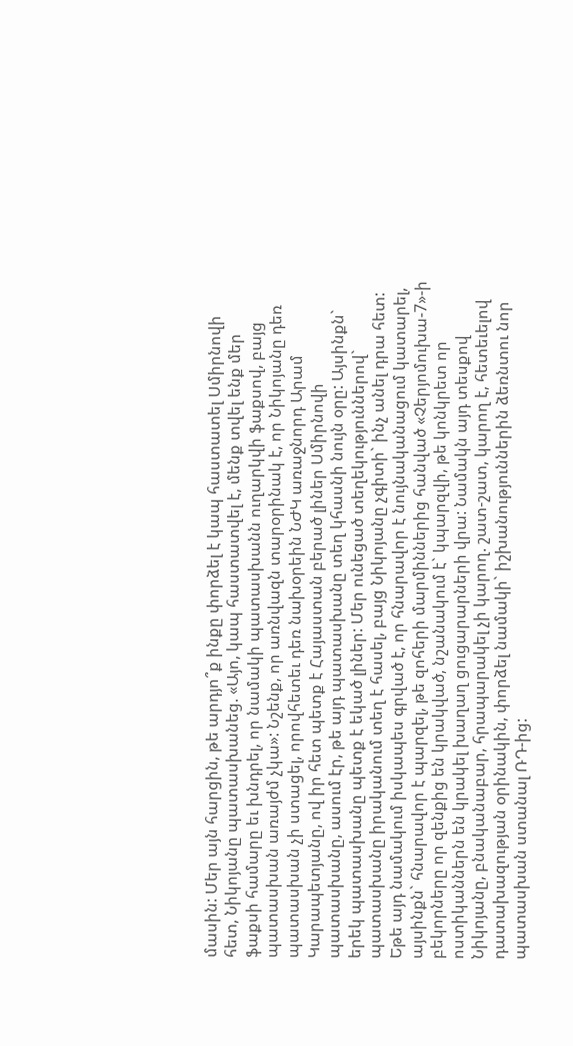մասին: Մեր այն հարցին, թե արդյո՞ք ինքը փորձել է կապ հաստատել Սմիրնովի հետ, Նիկոյանը պատասխանեց. «Այո, կապ հաստատվել է, մենք տվել ենք մեր ֆաքսի համարը եւ խնդրել, որ նամակի պատասխանն ուղարկվի ֆաքսով, բայց պատասխան առայժմ չկա»: Նշենք, որ առնվազն տարօրինակ է, որ Նիկոյանը դեռ պատասխան չի ստացել, որովհետեւ դեռ նախօրեին ՆԺԿ առաջնորդ Արամ Կարապետյանը, ով իր հետ պետք է Հայաստան բերած լիներ Սմիրնովի պատասխանը, ասում էր, թե այդ պատասխանը տեղ կհասնի նույն օրը: Այսինքն` երեկ պատասխանը պետք է եկած լիներ: Մեր ունեցած տեղեկություններով` պատասխանը իրականում տեղ է հասել, բայց Նիկոյանը չգիտի` ինչ անել դրա հետ: Եթե այդ նամակում իսկապես գրված է, որ հնարավոր է նույնականացում կատարել, այսինքն` հնարավոր է պարզել, թե զոհերի մարմիններից հանված «Չերյոմուխա-7»-ի բեկորները որ զենքից են կրակված, նշանակում է` կպարզվի, թե կոնկրետ որ ոստիկաններն են կրակել խաղաղ ցուցարարների վրա: Նամակն այդ տեսքով Նիկոյանը, բնականաբար, հրապարակել չի կարող. շատ-շատ, կարող է, հետեւելով դատախազության օրինակին, փորձել նամակի` իշխանություններին ձեռնտու նոր պատասխան ստանալ ՌԴ-ից: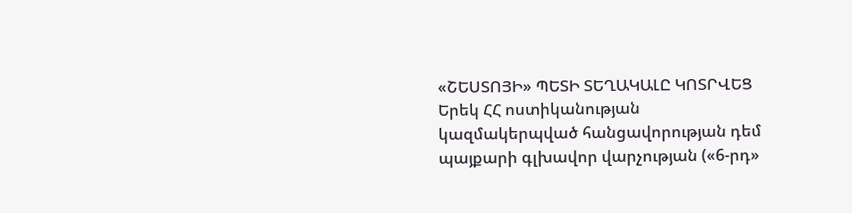«ՇԵՍՏՈՅԻ» ՊԵՏԻ ՏԵՂԱԿԱԼԸ ԿՈՏՐՎԵՑ Երեկ ՀՀ ոստիկանության կազմակերպված հանցավորության դեմ պայքարի գլխավոր վարչության («6-րդ»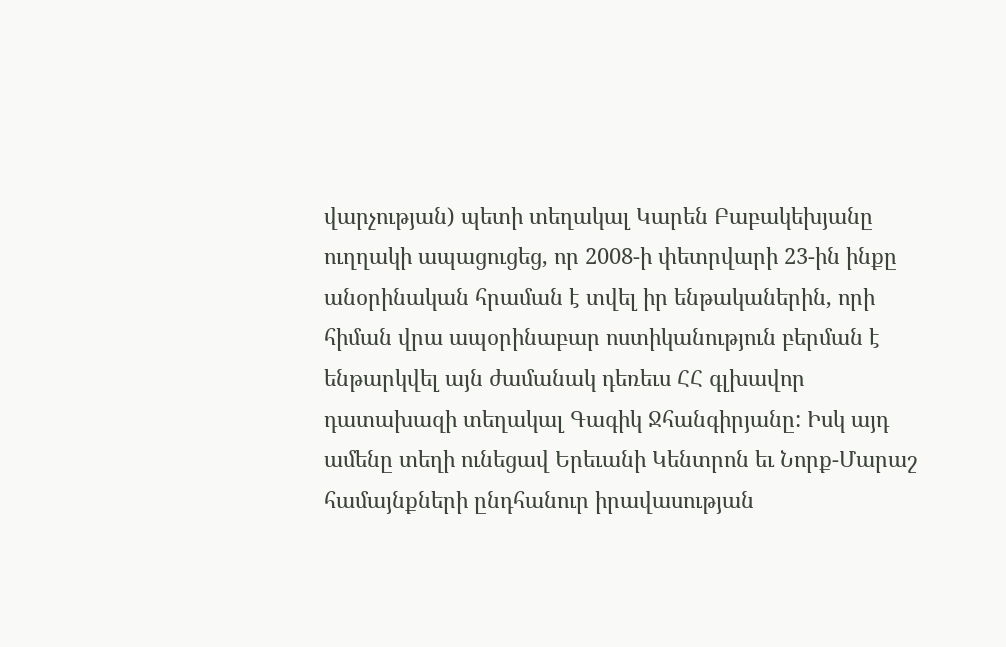վարչության) պետի տեղակալ Կարեն Բաբակեխյանը ուղղակի ապացուցեց, որ 2008-ի փետրվարի 23-ին ինքը անօրինական հրաման է տվել իր ենթականերին, որի հիման վրա ապօրինաբար ոստիկանություն բերման է ենթարկվել այն ժամանակ դեռեւս ՀՀ գլխավոր դատախազի տեղակալ Գագիկ Ջհանգիրյանը: Իսկ այդ ամենը տեղի ունեցավ Երեւանի Կենտրոն եւ Նորք-Մարաշ համայնքների ընդհանուր իրավասության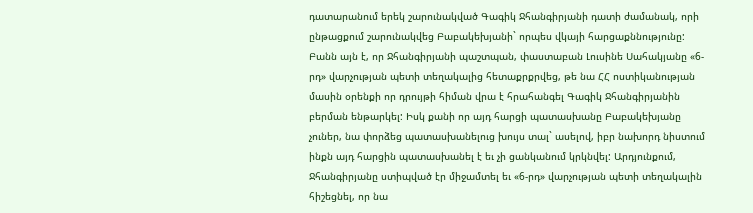դատարանում երեկ շարունակված Գագիկ Ջհանգիրյանի դատի ժամանակ, որի ընթացքում շարունակվեց Բաբակեխյանի` որպես վկայի հարցաքննությունը: Բանն այն է, որ Ջհանգիրյանի պաշտպան, փաստաբան Լուսինե Սահակյանը «6-րդ» վարչության պետի տեղակալից հետաքրքրվեց, թե նա ՀՀ ոստիկանության մասին օրենքի որ դրույթի հիման վրա է հրահանգել Գագիկ Ջհանգիրյանին բերման ենթարկել: Իսկ քանի որ այդ հարցի պատասխանը Բաբակեխյանը չուներ, նա փորձեց պատասխանելուց խույս տալ` ասելով, իբր նախորդ նիստում ինքն այդ հարցին պատասխանել է եւ չի ցանկանում կրկնվել: Արդյունքում, Ջհանգիրյանը ստիպված էր միջամտել եւ «6-րդ» վարչության պետի տեղակալին հիշեցնել, որ նա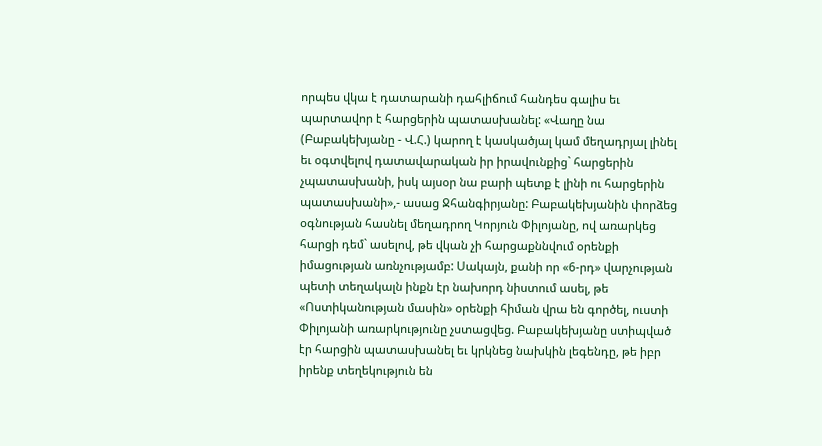որպես վկա է դատարանի դահլիճում հանդես գալիս եւ պարտավոր է հարցերին պատասխանել: «Վաղը նա (Բաբակեխյանը - Վ.Հ.) կարող է կասկածյալ կամ մեղադրյալ լինել եւ օգտվելով դատավարական իր իրավունքից` հարցերին չպատասխանի, իսկ այսօր նա բարի պետք է լինի ու հարցերին պատասխանի»,- ասաց Ջհանգիրյանը: Բաբակեխյանին փորձեց օգնության հասնել մեղադրող Կորյուն Փիլոյանը, ով առարկեց հարցի դեմ` ասելով, թե վկան չի հարցաքննվում օրենքի իմացության առնչությամբ: Սակայն, քանի որ «6-րդ» վարչության պետի տեղակալն ինքն էր նախորդ նիստում ասել, թե «Ոստիկանության մասին» օրենքի հիման վրա են գործել, ուստի Փիլոյանի առարկությունը չստացվեց. Բաբակեխյանը ստիպված էր հարցին պատասխանել եւ կրկնեց նախկին լեգենդը, թե իբր իրենք տեղեկություն են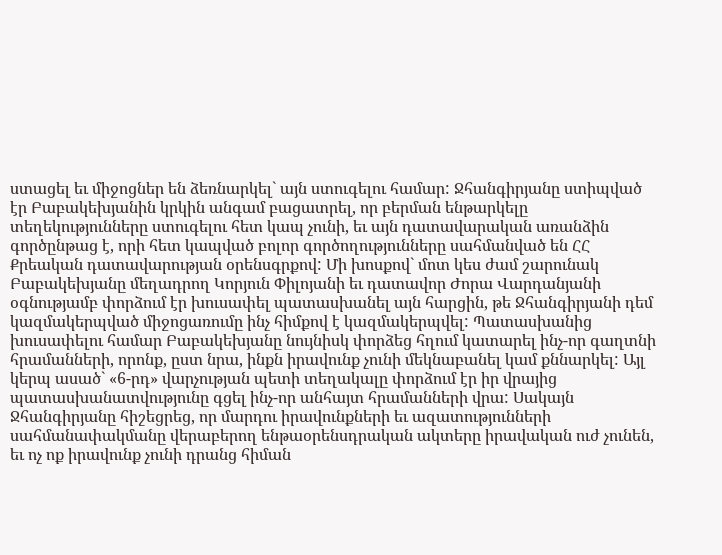ստացել եւ միջոցներ են ձեռնարկել` այն ստուգելու համար: Ջհանգիրյանը ստիպված էր Բաբակեխյանին կրկին անգամ բացատրել, որ բերման ենթարկելը տեղեկությունները ստուգելու հետ կապ չունի, եւ այն դատավարական առանձին գործընթաց է, որի հետ կապված բոլոր գործողությունները սահմանված են ՀՀ Քրեական դատավարության օրենսգրքով: Մի խոսքով` մոտ կես ժամ շարունակ Բաբակեխյանը մեղադրող Կորյուն Փիլոյանի եւ դատավոր Ժորա Վարդանյանի օգնությամբ փորձում էր խուսափել պատասխանել այն հարցին, թե Ջհանգիրյանի դեմ կազմակերպված միջոցառումը ինչ հիմքով է կազմակերպվել: Պատասխանից խուսափելու համար Բաբակեխյանը նույնիսկ փորձեց հղում կատարել ինչ-որ գաղտնի հրամանների, որոնք, ըստ նրա, ինքն իրավունք չունի մեկնաբանել կամ քննարկել: Այլ կերպ ասած` «6-րդ» վարչության պետի տեղակալը փորձում էր իր վրայից պատասխանատվությունը գցել ինչ-որ անհայտ հրամանների վրա: Սակայն Ջհանգիրյանը հիշեցրեց, որ մարդու իրավունքների եւ ազատությունների սահմանափակմանը վերաբերող ենթաօրենսդրական ակտերը իրավական ուժ չունեն, եւ ոչ ոք իրավունք չունի դրանց հիման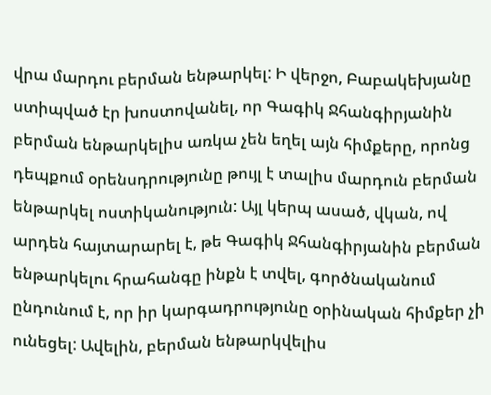վրա մարդու բերման ենթարկել: Ի վերջո, Բաբակեխյանը ստիպված էր խոստովանել, որ Գագիկ Ջհանգիրյանին բերման ենթարկելիս առկա չեն եղել այն հիմքերը, որոնց դեպքում օրենսդրությունը թույլ է տալիս մարդուն բերման ենթարկել ոստիկանություն: Այլ կերպ ասած, վկան, ով արդեն հայտարարել է, թե Գագիկ Ջհանգիրյանին բերման ենթարկելու հրահանգը ինքն է տվել, գործնականում ընդունում է, որ իր կարգադրությունը օրինական հիմքեր չի ունեցել: Ավելին, բերման ենթարկվելիս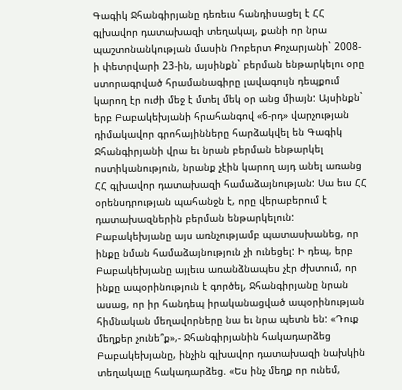Գագիկ Ջհանգիրյանը դեռեւս հանդիսացել է ՀՀ գլխավոր դատախազի տեղակալ, քանի որ նրա պաշտոնանկության մասին Ռոբերտ Քոչարյանի` 2008-ի փետրվարի 23-ին, այսինքն` բերման ենթարկելու օրը ստորագրված հրամանագիրը լավագույն դեպքում կարող էր ուժի մեջ է մտել մեկ օր անց միայն: Այսինքն` երբ Բաբակեխյանի հրահանգով «6-րդ» վարչության դիմակավոր գրոհայինները հարձակվել են Գագիկ Ջհանգիրյանի վրա եւ նրան բերման ենթարկել ոստիկանություն, նրանք չէին կարող այդ անել առանց ՀՀ գլխավոր դատախազի համաձայնության: Սա եւս ՀՀ օրենսդրության պահանջն է, որը վերաբերում է դատախազներին բերման ենթարկելուն: Բաբակեխյանը այս առնչությամբ պատասխանեց, որ ինքը նման համաձայնություն չի ունեցել: Ի դեպ, երբ Բաբակեխյանը այլեւս առանձնապես չէր ժխտում, որ ինքը ապօրինություն է գործել, Ջհանգիրյանը նրան ասաց, որ իր հանդեպ իրականացված ապօրինության հիմնական մեղավորները նա եւ նրա պետն են: «Դուք մեղքեր չունե՞ք»,- Ջհանգիրյանին հակադարձեց Բաբակեխյանը, ինչին գլխավոր դատախազի նախկին տեղակալը հակադարձեց. «Ես ինչ մեղք որ ունեմ,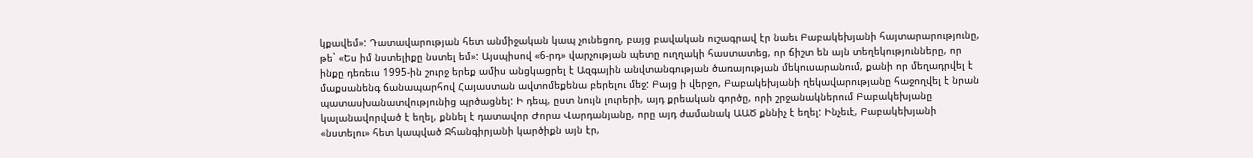կքավեմ»: Դատավարության հետ անմիջական կապ չունեցող, բայց բավական ուշագրավ էր նաեւ Բաբակեխյանի հայտարարությունը, թե` «Ես իմ նստելիքը նստել եմ»: Այսպիսով «6-րդ» վարչության պետը ուղղակի հաստատեց, որ ճիշտ են այն տեղեկությունները, որ ինքը դեռեւս 1995-ին շուրջ երեք ամիս անցկացրել է Ազգային անվտանգության ծառայության մեկուսարանում, քանի որ մեղադրվել է մաքսանենգ ճանապարհով Հայաստան ավտոմեքենա բերելու մեջ: Բայց ի վերջո, Բաբակեխյանի ղեկավարությանը հաջողվել է նրան պատասխանատվությունից պրծացնել: Ի դեպ, ըստ նույն լուրերի, այդ քրեական գործը, որի շրջանակներում Բաբակեխյանը կալանավորված է եղել, քննել է դատավոր Ժորա Վարդանյանը, որը այդ ժամանակ ԱԱԾ քննիչ է եղել: Ինչեւէ, Բաբակեխյանի «նստելու» հետ կապված Ջհանգիրյանի կարծիքն այն էր,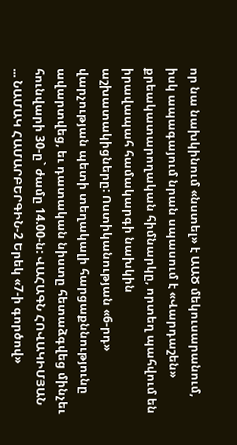որ նա նախկինում «նստել» է ԱԱԾ մեկուսարանում, իսկ ապագայում նրան սպասում է «Վարդաշեն» քրեակատարողական հիմնարկը, որտեղ պահվում են իրավապահ համակարգի նախկին աշխատակիցները: Ոստիկանության «6-րդ» վարչության պետի տեղակալի հարցաքննությունը ավարտվեց, եւ դատական նիստը հետաձգվեց մինչեւ հունվարի 30-ը` ժամը 14.00-ն: ՎԱՀԱԳՆ ՀՈՎԱԿԻՄՅԱՆ ... ՆԱՄԱԿ ՀԱՄԱՐԲԵՐԳԻՆ-2 Երեկ «7-ի գործով»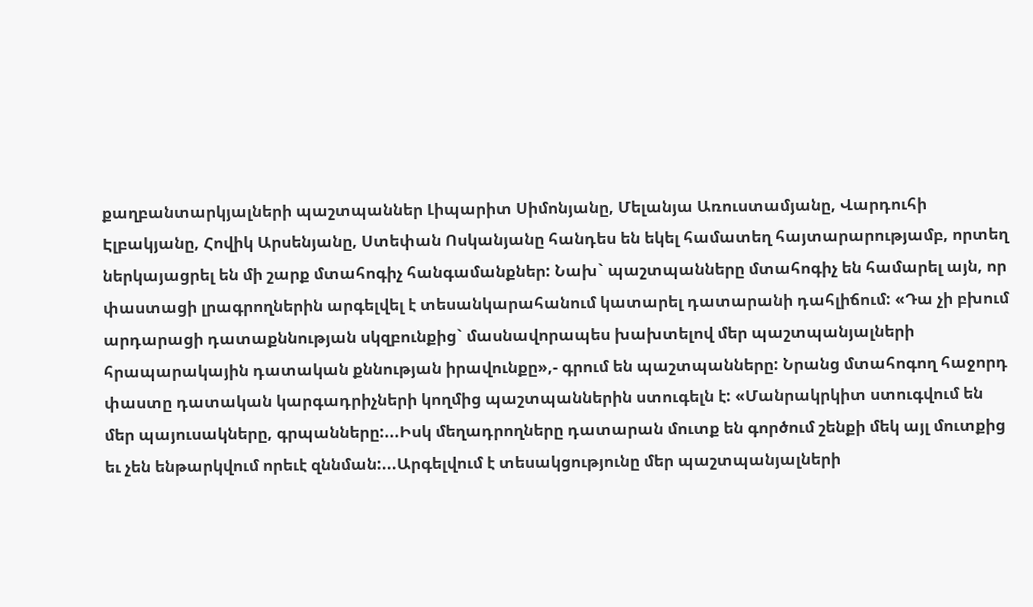քաղբանտարկյալների պաշտպաններ Լիպարիտ Սիմոնյանը, Մելանյա Առուստամյանը, Վարդուհի Էլբակյանը, Հովիկ Արսենյանը, Ստեփան Ոսկանյանը հանդես են եկել համատեղ հայտարարությամբ, որտեղ ներկայացրել են մի շարք մտահոգիչ հանգամանքներ: Նախ` պաշտպանները մտահոգիչ են համարել այն, որ փաստացի լրագրողներին արգելվել է տեսանկարահանում կատարել դատարանի դահլիճում: «Դա չի բխում արդարացի դատաքննության սկզբունքից` մասնավորապես խախտելով մեր պաշտպանյալների հրապարակային դատական քննության իրավունքը»,- գրում են պաշտպանները: Նրանց մտահոգող հաջորդ փաստը դատական կարգադրիչների կողմից պաշտպաններին ստուգելն է: «Մանրակրկիտ ստուգվում են մեր պայուսակները, գրպանները:...Իսկ մեղադրողները դատարան մուտք են գործում շենքի մեկ այլ մուտքից եւ չեն ենթարկվում որեւէ զննման:...Արգելվում է տեսակցությունը մեր պաշտպանյալների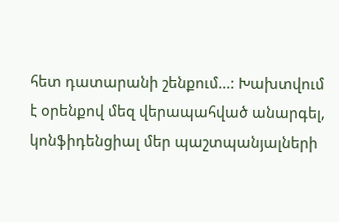հետ դատարանի շենքում...: Խախտվում է օրենքով մեզ վերապահված անարգել, կոնֆիդենցիալ մեր պաշտպանյալների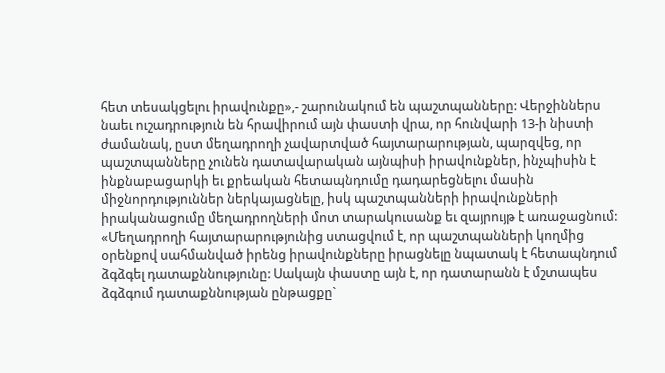հետ տեսակցելու իրավունքը»,- շարունակում են պաշտպանները: Վերջիններս նաեւ ուշադրություն են հրավիրում այն փաստի վրա, որ հունվարի 13-ի նիստի ժամանակ, ըստ մեղադրողի չավարտված հայտարարության, պարզվեց, որ պաշտպանները չունեն դատավարական այնպիսի իրավունքներ, ինչպիսին է ինքնաբացարկի եւ քրեական հետապնդումը դադարեցնելու մասին միջնորդություններ ներկայացնելը, իսկ պաշտպանների իրավունքների իրականացումը մեղադրողների մոտ տարակուսանք եւ զայրույթ է առաջացնում: «Մեղադրողի հայտարարությունից ստացվում է, որ պաշտպանների կողմից օրենքով սահմանված իրենց իրավունքները իրացնելը նպատակ է հետապնդում ձգձգել դատաքննությունը: Սակայն փաստը այն է, որ դատարանն է մշտապես ձգձգում դատաքննության ընթացքը`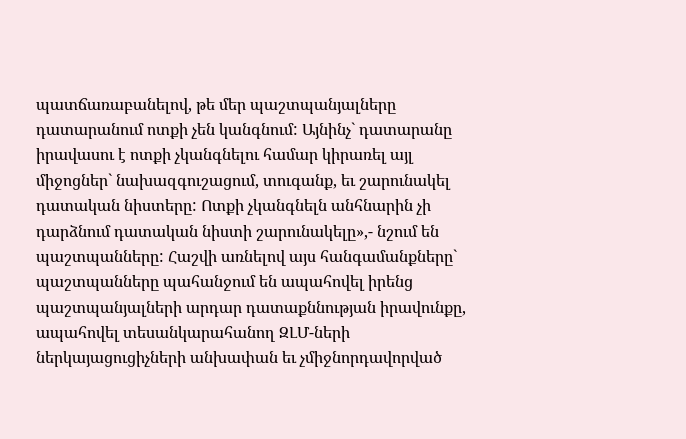պատճառաբանելով, թե մեր պաշտպանյալները դատարանում ոտքի չեն կանգնում: Այնինչ` դատարանը իրավասու է ոտքի չկանգնելու համար կիրառել այլ միջոցներ` նախազգուշացում, տուգանք, եւ շարունակել դատական նիստերը: Ոտքի չկանգնելն անհնարին չի դարձնում դատական նիստի շարունակելը»,- նշում են պաշտպանները: Հաշվի առնելով այս հանգամանքները` պաշտպանները պահանջում են ապահովել իրենց պաշտպանյալների արդար դատաքննության իրավունքը, ապահովել տեսանկարահանող ԶԼՄ-ների ներկայացուցիչների անխափան եւ չմիջնորդավորված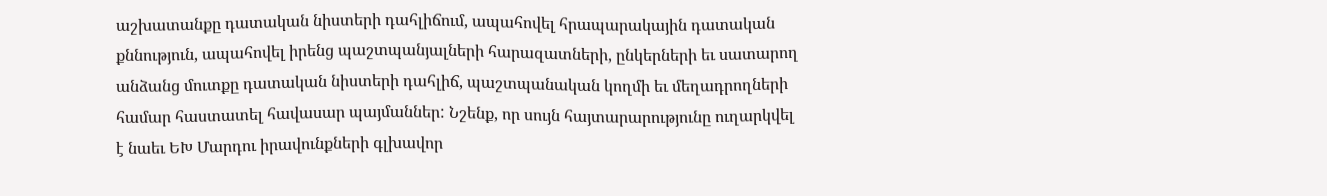աշխատանքը դատական նիստերի դահլիճում, ապահովել հրապարակային դատական քննություն, ապահովել իրենց պաշտպանյալների հարազատների, ընկերների եւ սատարող անձանց մուտքը դատական նիստերի դահլիճ, պաշտպանական կողմի եւ մեղադրողների համար հաստատել հավասար պայմաններ: Նշենք, որ սույն հայտարարությունը ուղարկվել է նաեւ ԵԽ Մարդու իրավունքների գլխավոր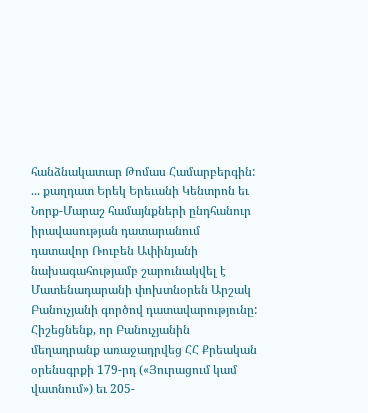հանձնակատար Թոմաս Համարբերգին: ... քաղդատ Երեկ Երեւանի Կենտրոն եւ Նորք-Մարաշ համայնքների ընդհանուր իրավասության դատարանում դատավոր Ռուբեն Ափինյանի նախագահությամբ շարունակվել է Մատենադարանի փոխտնօրեն Արշակ Բանուչյանի գործով դատավարությունը: Հիշեցնենք, որ Բանուչյանին մեղադրանք առաջադրվեց ՀՀ Քրեական օրենսգրքի 179-րդ («Յուրացում կամ վատնում») եւ 205-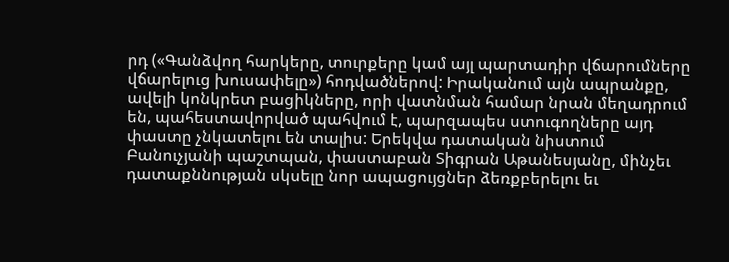րդ («Գանձվող հարկերը, տուրքերը կամ այլ պարտադիր վճարումները վճարելուց խուսափելը») հոդվածներով: Իրականում այն ապրանքը, ավելի կոնկրետ բացիկները, որի վատնման համար նրան մեղադրում են, պահեստավորված պահվում է, պարզապես ստուգողները այդ փաստը չնկատելու են տալիս: Երեկվա դատական նիստում Բանուչյանի պաշտպան, փաստաբան Տիգրան Աթանեսյանը, մինչեւ դատաքննության սկսելը նոր ապացույցներ ձեռքբերելու եւ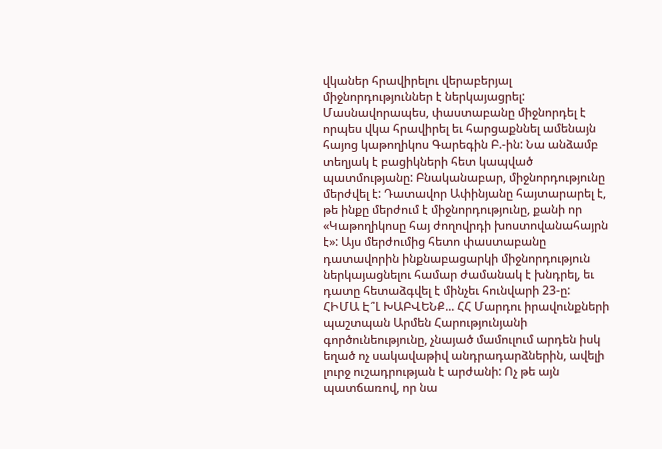վկաներ հրավիրելու վերաբերյալ միջնորդություններ է ներկայացրել: Մասնավորապես, փաստաբանը միջնորդել է որպես վկա հրավիրել եւ հարցաքննել ամենայն հայոց կաթողիկոս Գարեգին Բ.-ին: Նա անձամբ տեղյակ է բացիկների հետ կապված պատմությանը: Բնականաբար, միջնորդությունը մերժվել է: Դատավոր Ափինյանը հայտարարել է, թե ինքը մերժում է միջնորդությունը, քանի որ «Կաթողիկոսը հայ ժողովրդի խոստովանահայրն է»: Այս մերժումից հետո փաստաբանը դատավորին ինքնաբացարկի միջնորդություն ներկայացնելու համար ժամանակ է խնդրել, եւ դատը հետաձգվել է մինչեւ հունվարի 23-ը:
ՀԻՄԱ Է՞Լ ԽԱԲՎԵՆՔ... ՀՀ Մարդու իրավունքների պաշտպան Արմեն Հարությունյանի գործունեությունը, չնայած մամուլում արդեն իսկ եղած ոչ սակավաթիվ անդրադարձներին, ավելի լուրջ ուշադրության է արժանի: Ոչ թե այն պատճառով, որ նա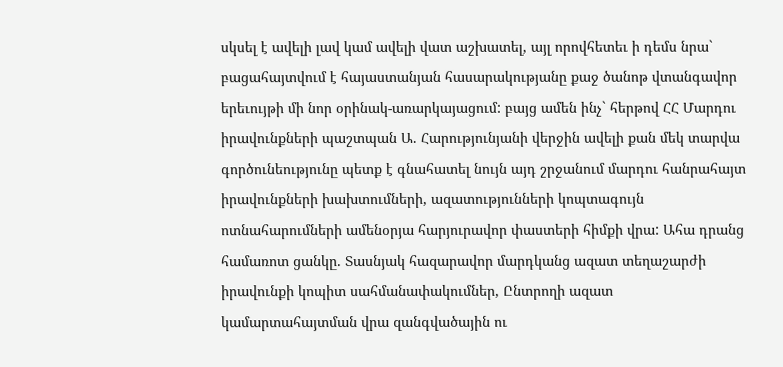սկսել է ավելի լավ կամ ավելի վատ աշխատել, այլ որովհետեւ ի դեմս նրա` բացահայտվում է հայաստանյան հասարակությանը քաջ ծանոթ վտանգավոր երեւույթի մի նոր օրինակ-առարկայացում: բայց ամեն ինչ` հերթով ՀՀ Մարդու իրավունքների պաշտպան Ա. Հարությունյանի վերջին ավելի քան մեկ տարվա գործունեությունը պետք է գնահատել նույն այդ շրջանում մարդու հանրահայտ իրավունքների խախտումների, ազատությունների կոպտագույն ոտնահարումների ամենօրյա հարյուրավոր փաստերի հիմքի վրա: Ահա դրանց համառոտ ցանկը. Տասնյակ հազարավոր մարդկանց ազատ տեղաշարժի իրավունքի կոպիտ սահմանափակումներ, Ընտրողի ազատ կամարտահայտման վրա զանգվածային ու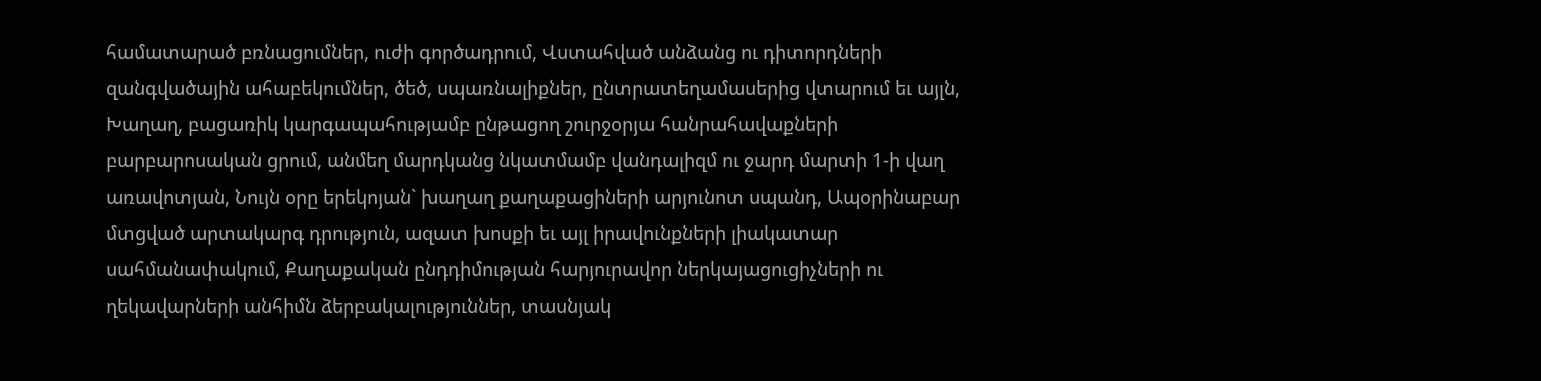համատարած բռնացումներ, ուժի գործադրում, Վստահված անձանց ու դիտորդների զանգվածային ահաբեկումներ, ծեծ, սպառնալիքներ, ընտրատեղամասերից վտարում եւ այլն, Խաղաղ, բացառիկ կարգապահությամբ ընթացող շուրջօրյա հանրահավաքների բարբարոսական ցրում, անմեղ մարդկանց նկատմամբ վանդալիզմ ու ջարդ մարտի 1-ի վաղ առավոտյան, Նույն օրը երեկոյան` խաղաղ քաղաքացիների արյունոտ սպանդ, Ապօրինաբար մտցված արտակարգ դրություն, ազատ խոսքի եւ այլ իրավունքների լիակատար սահմանափակում, Քաղաքական ընդդիմության հարյուրավոր ներկայացուցիչների ու ղեկավարների անհիմն ձերբակալություններ, տասնյակ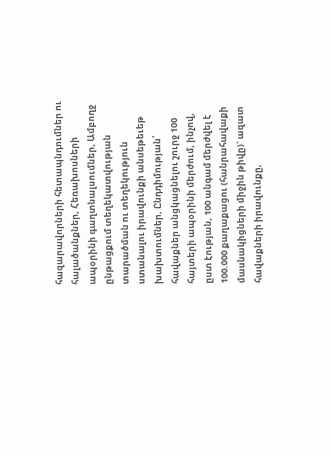հազարավորների հետապնդումներ ու հալածանքներ, Հեռախոսների ապօրինի գաղտնալսումներ, Ամբողջ ընթացքում տեղեկատվության տարածման ու տեղեկություն ստանալու իրավունքի անսեթեւեթ խախտումներ, Ընդդիմության՝ հավաքներ անցկացնելու շուրջ 100 հայտերի ապօրինի մերժում, ինչով, ըստ էության, 100 անգամ մերժվել է 100.000 քաղաքացու (հանրահավաքի մասնակիցների միջին թիվը)` ազատ հավաքների իրավունքը,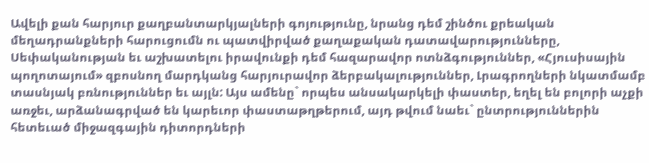Ավելի քան հարյուր քաղբանտարկյալների գոյությունը, նրանց դեմ շինծու քրեական մեղադրանքների հարուցումն ու պատվիրված քաղաքական դատավարությունները, Սեփականության եւ աշխատելու իրավունքի դեմ հազարավոր ոտնձգություններ, «Հյուսիսային պողոտայում» զբոսնող մարդկանց հարյուրավոր ձերբակալություններ, Լրագրողների նկատմամբ տասնյակ բռնություններ եւ այլն: Այս ամենը` որպես անսակարկելի փաստեր, եղել են բոլորի աչքի առջեւ, արձանագրված են կարեւոր փաստաթղթերում, այդ թվում նաեւ` ընտրություններին հետեւած միջազգային դիտորդների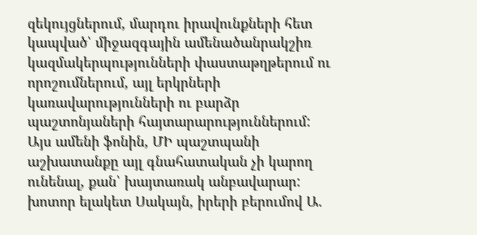զեկույցներում, մարդու իրավունքների հետ կապված՝ միջազգային ամենածանրակշիռ կազմակերպությունների փաստաթղթերում ու որոշումներում, այլ երկրների կառավարությունների ու բարձր պաշտոնյաների հայտարարություններում: Այս ամենի ֆոնին, ՄԻ պաշտպանի աշխատանքը այլ գնահատական չի կարող ունենալ, քան՝ խայտառակ անբավարար: խոտոր ելակետ Սակայն, իրերի բերումով Ա.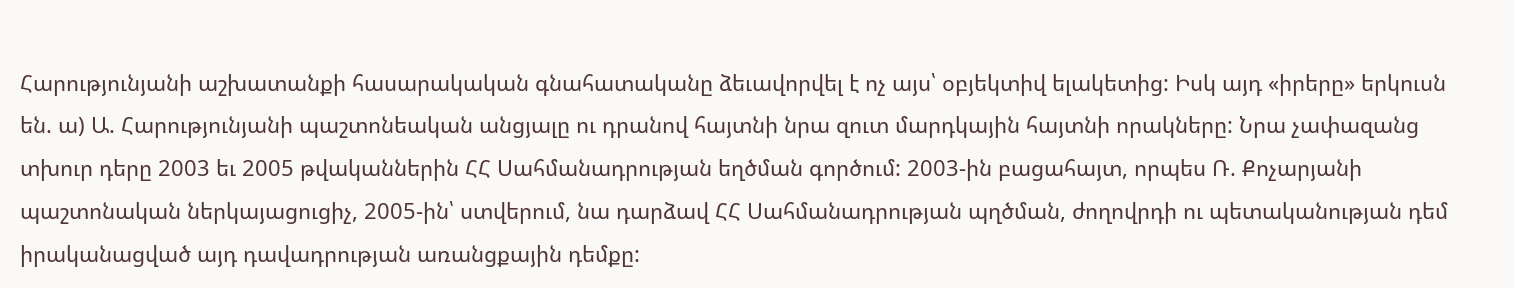Հարությունյանի աշխատանքի հասարակական գնահատականը ձեւավորվել է ոչ այս՝ օբյեկտիվ ելակետից: Իսկ այդ «իրերը» երկուսն են. ա) Ա. Հարությունյանի պաշտոնեական անցյալը ու դրանով հայտնի նրա զուտ մարդկային հայտնի որակները: Նրա չափազանց տխուր դերը 2003 եւ 2005 թվականներին ՀՀ Սահմանադրության եղծման գործում: 2003-ին բացահայտ, որպես Ռ. Քոչարյանի պաշտոնական ներկայացուցիչ, 2005-ին՝ ստվերում, նա դարձավ ՀՀ Սահմանադրության պղծման, ժողովրդի ու պետականության դեմ իրականացված այդ դավադրության առանցքային դեմքը: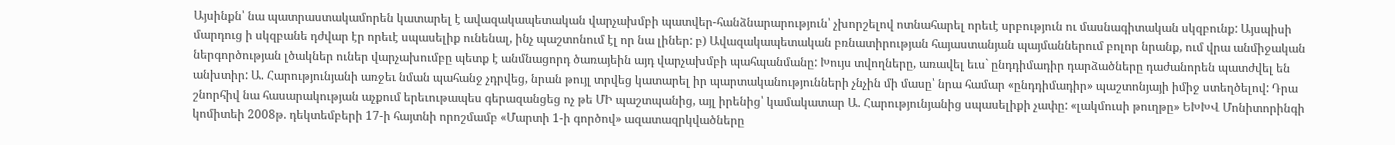Այսինքն՝ նա պատրաստակամորեն կատարել է ավազակապետական վարչախմբի պատվեր-հանձնարարություն՝ չխորշելով ոտնահարել որեւէ սրբություն ու մասնագիտական սկզբունք: Այսպիսի մարդուց ի սկզբանե դժվար էր որեւէ սպասելիք ունենալ, ինչ պաշտոնում էլ որ նա լիներ: բ) Ավազակապետական բռնատիրության հայաստանյան պայմաններում բոլոր նրանք, ում վրա անմիջական ներգործության լծակներ ուներ վարչախումբը պետք է անմնացորդ ծառայեին այդ վարչախմբի պահպանմանը: Խույս տվողները, առավել եւս` ընդդիմադիր դարձածները դաժանորեն պատժվել են անխտիր: Ա. Հարությունյանի առջեւ նման պահանջ չդրվեց, նրան թույլ տրվեց կատարել իր պարտականությունների չնչին մի մասը՝ նրա համար «ընդդիմադիր» պաշտոնյայի իմիջ ստեղծելով: Դրա շնորհիվ նա հասարակության աչքում երեւութապես գերազանցեց ոչ թե ՄԻ պաշտպանից, այլ իրենից՝ կամակատար Ա. Հարությունյանից սպասելիքի չափը: «լակմուսի թուղթը» ԵԽԽՎ Մոնիտորինգի կոմիտեի 2008թ. դեկտեմբերի 17-ի հայտնի որոշմամբ «Մարտի 1-ի գործով» ազատազրկվածները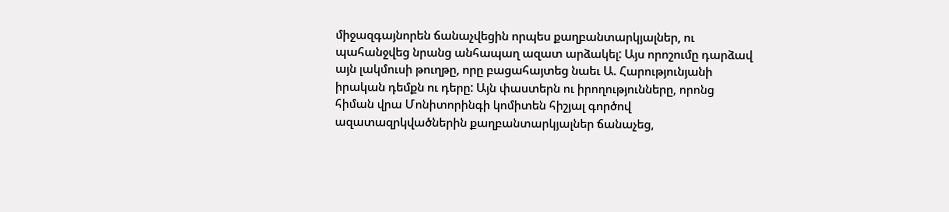միջազգայնորեն ճանաչվեցին որպես քաղբանտարկյալներ, ու պահանջվեց նրանց անհապաղ ազատ արձակել: Այս որոշումը դարձավ այն լակմուսի թուղթը, որը բացահայտեց նաեւ Ա. Հարությունյանի իրական դեմքն ու դերը: Այն փաստերն ու իրողությունները, որոնց հիման վրա Մոնիտորինգի կոմիտեն հիշյալ գործով ազատազրկվածներին քաղբանտարկյալներ ճանաչեց,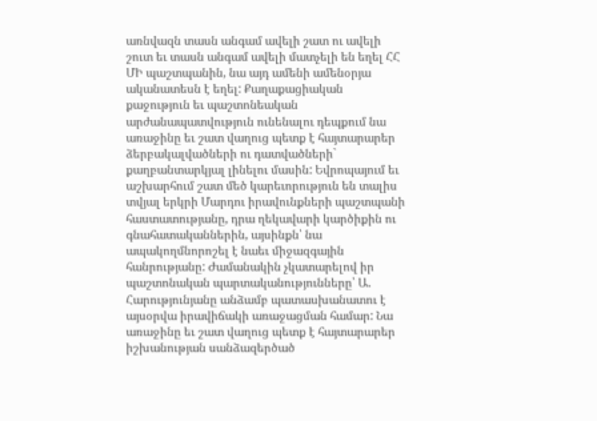առնվազն տասն անգամ ավելի շատ ու ավելի շուտ եւ տասն անգամ ավելի մատչելի են եղել ՀՀ ՄԻ պաշտպանին, նա այդ ամենի ամենօրյա ականատեսն է եղել: Քաղաքացիական քաջություն եւ պաշտոնեական արժանապատվություն ունենալու դեպքում նա առաջինը եւ շատ վաղուց պետք է հայտարարեր ձերբակալվածների ու դատվածների` քաղբանտարկյալ լինելու մասին: Եվրոպայում եւ աշխարհում շատ մեծ կարեւորություն են տալիս տվյալ երկրի Մարդու իրավունքների պաշտպանի հաստատությանը, դրա ղեկավարի կարծիքին ու գնահատականներին, այսինքն՝ նա ապակողմնորոշել է նաեւ միջազգային հանրությանը: Ժամանակին չկատարելով իր պաշտոնական պարտականությունները՝ Ա. Հարությունյանը անձամբ պատասխանատու է այսօրվա իրավիճակի առաջացման համար: Նա առաջինը եւ շատ վաղուց պետք է հայտարարեր իշխանության սանձազերծած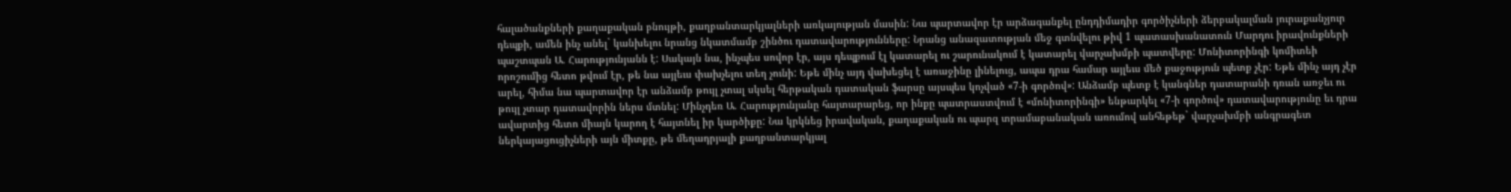հալածանքների քաղաքական բնույթի, քաղբանտարկյալների առկայության մասին: Նա պարտավոր էր արձագանքել ընդդիմադիր գործիչների ձերբակալման յուրաքանչյուր դեպքի, ամեն ինչ անել` կանխելու նրանց նկատմամբ շինծու դատավարությունները: Նրանց անազատության մեջ գտնվելու թիվ 1 պատասխանատուն Մարդու իրավունքների պաշտպան Ա. Հարությունյանն է: Սակայն նա, ինչպես սովոր էր, այս դեպքում էլ կատարել ու շարունակում է կատարել վարչախմբի պատվերը: Մոնիտորինգի կոմիտեի որոշումից հետո թվում էր, թե նա այլեւս փախչելու տեղ չունի: Եթե մինչ այդ վախեցել է առաջինը լինելուց, ապա դրա համար այլեւս մեծ քաջություն պետք չէր: Եթե մինչ այդ չէր արել, հիմա նա պարտավոր էր անձամբ թույլ չտալ սկսել հերթական դատական ֆարսը այսպես կոչված «7-ի գործով»: Անձամբ պետք է կանգներ դատարանի դռան առջեւ ու թույլ չտար դատավորին ներս մտնել: Մինչդեռ Ա. Հարությունյանը հայտարարեց, որ ինքը պատրաստվում է «մոնիտորինգի» ենթարկել «7-ի գործով» դատավարությունը եւ դրա ավարտից հետո միայն կարող է հայտնել իր կարծիքը: Նա կրկնեց իրավական, քաղաքական ու պարզ տրամաբանական առումով անհեթեթ` վարչախմբի անգրագետ ներկայացուցիչների այն միտքը, թե մեղադրյալի քաղբանտարկյալ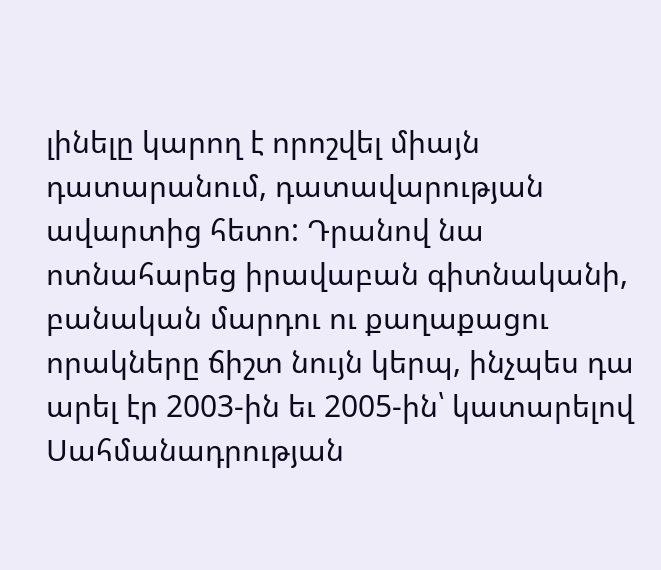լինելը կարող է որոշվել միայն դատարանում, դատավարության ավարտից հետո: Դրանով նա ոտնահարեց իրավաբան գիտնականի, բանական մարդու ու քաղաքացու որակները ճիշտ նույն կերպ, ինչպես դա արել էր 2003-ին եւ 2005-ին՝ կատարելով Սահմանադրության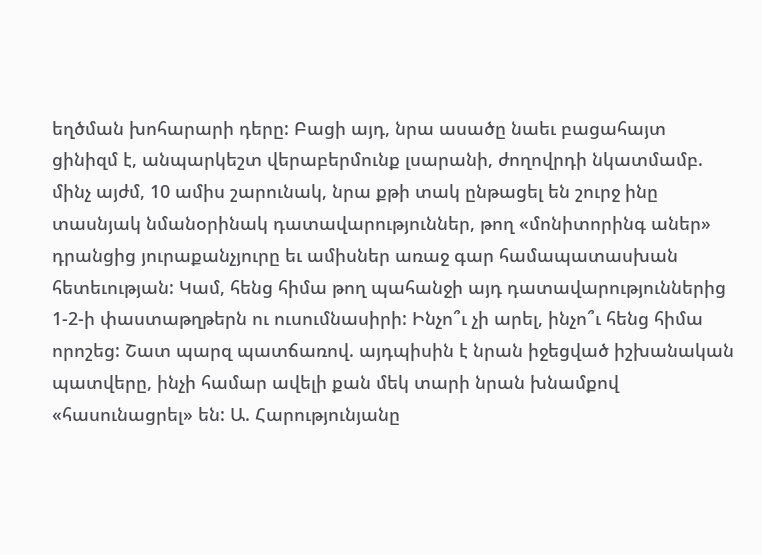եղծման խոհարարի դերը: Բացի այդ, նրա ասածը նաեւ բացահայտ ցինիզմ է, անպարկեշտ վերաբերմունք լսարանի, ժողովրդի նկատմամբ. մինչ այժմ, 10 ամիս շարունակ, նրա քթի տակ ընթացել են շուրջ ինը տասնյակ նմանօրինակ դատավարություններ, թող «մոնիտորինգ աներ» դրանցից յուրաքանչյուրը եւ ամիսներ առաջ գար համապատասխան հետեւության: Կամ, հենց հիմա թող պահանջի այդ դատավարություններից 1-2-ի փաստաթղթերն ու ուսումնասիրի: Ինչո՞ւ չի արել, ինչո՞ւ հենց հիմա որոշեց: Շատ պարզ պատճառով. այդպիսին է նրան իջեցված իշխանական պատվերը, ինչի համար ավելի քան մեկ տարի նրան խնամքով «հասունացրել» են: Ա. Հարությունյանը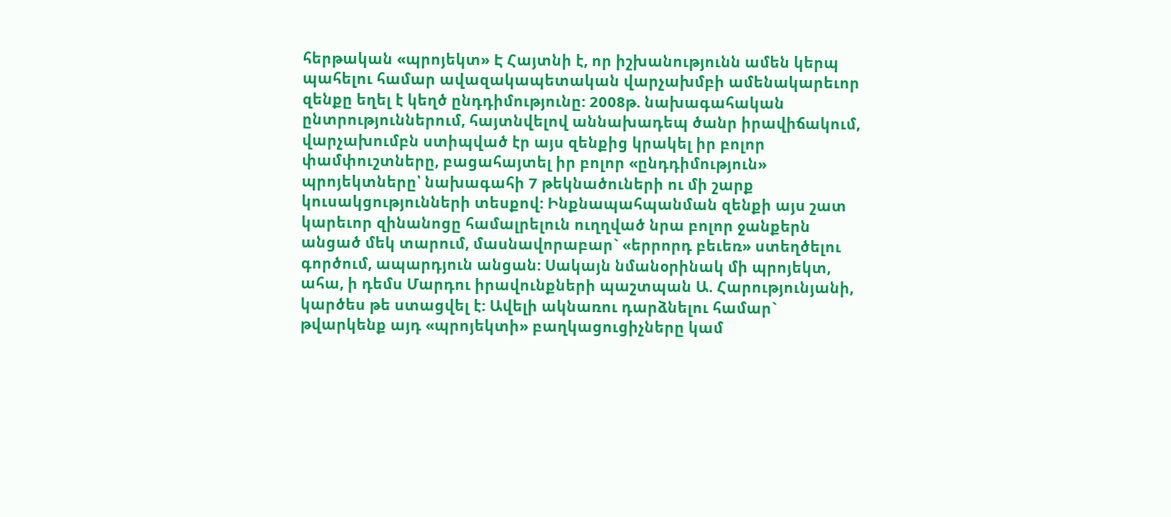հերթական «պրոյեկտ» Է Հայտնի է, որ իշխանությունն ամեն կերպ պահելու համար ավազակապետական վարչախմբի ամենակարեւոր զենքը եղել է կեղծ ընդդիմությունը: 2008թ. նախագահական ընտրություններում, հայտնվելով աննախադեպ ծանր իրավիճակում, վարչախումբն ստիպված էր այս զենքից կրակել իր բոլոր փամփուշտները, բացահայտել իր բոլոր «ընդդիմություն» պրոյեկտները՝ նախագահի 7 թեկնածուների ու մի շարք կուսակցությունների տեսքով: Ինքնապահպանման զենքի այս շատ կարեւոր զինանոցը համալրելուն ուղղված նրա բոլոր ջանքերն անցած մեկ տարում, մասնավորաբար` «երրորդ բեւեռ» ստեղծելու գործում, ապարդյուն անցան: Սակայն նմանօրինակ մի պրոյեկտ, ահա, ի դեմս Մարդու իրավունքների պաշտպան Ա. Հարությունյանի, կարծես թե ստացվել է: Ավելի ակնառու դարձնելու համար` թվարկենք այդ «պրոյեկտի» բաղկացուցիչները կամ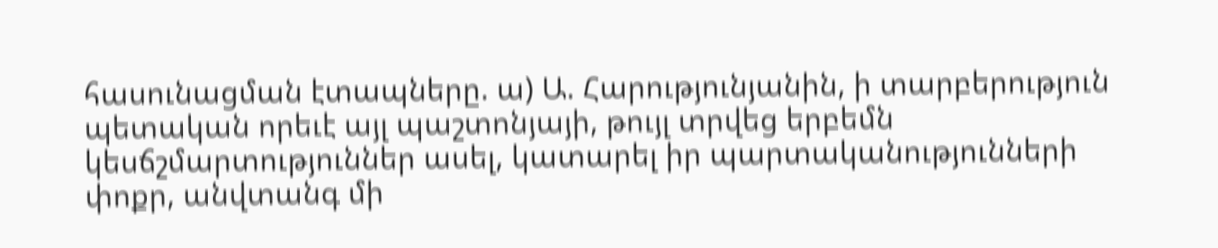հասունացման էտապները. ա) Ա. Հարությունյանին, ի տարբերություն պետական որեւէ այլ պաշտոնյայի, թույլ տրվեց երբեմն կեսճշմարտություններ ասել, կատարել իր պարտականությունների փոքր, անվտանգ մի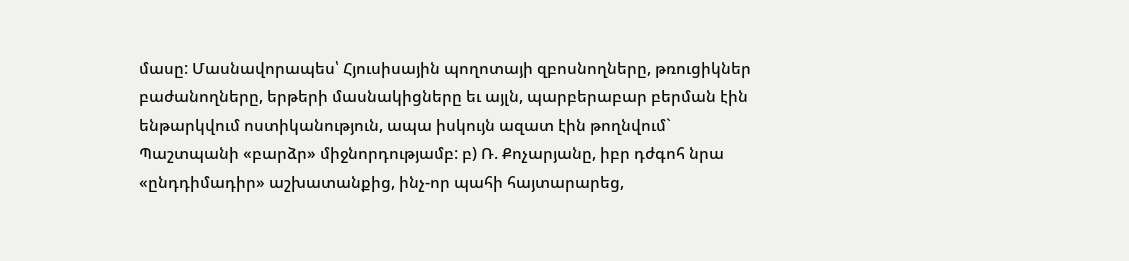մասը: Մասնավորապես՝ Հյուսիսային պողոտայի զբոսնողները, թռուցիկներ բաժանողները, երթերի մասնակիցները եւ այլն, պարբերաբար բերման էին ենթարկվում ոստիկանություն, ապա իսկույն ազատ էին թողնվում` Պաշտպանի «բարձր» միջնորդությամբ: բ) Ռ. Քոչարյանը, իբր դժգոհ նրա «ընդդիմադիր» աշխատանքից, ինչ-որ պահի հայտարարեց,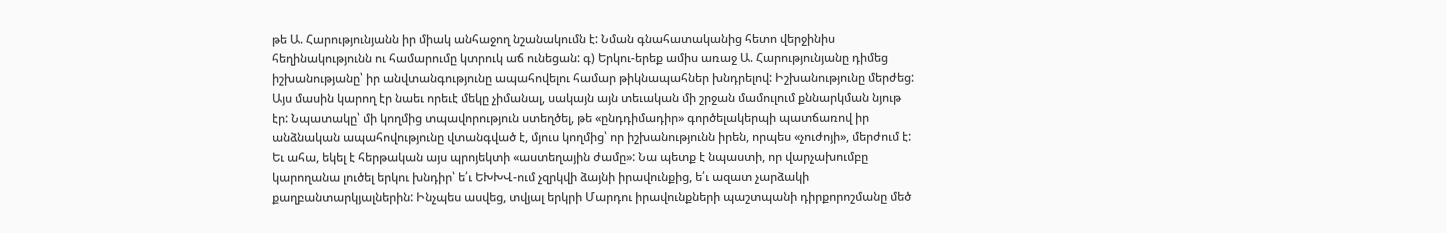թե Ա. Հարությունյանն իր միակ անհաջող նշանակումն է: Նման գնահատականից հետո վերջինիս հեղինակությունն ու համարումը կտրուկ աճ ունեցան: գ) Երկու-երեք ամիս առաջ Ա. Հարությունյանը դիմեց իշխանությանը՝ իր անվտանգությունը ապահովելու համար թիկնապահներ խնդրելով: Իշխանությունը մերժեց: Այս մասին կարող էր նաեւ որեւէ մեկը չիմանալ, սակայն այն տեւական մի շրջան մամուլում քննարկման նյութ էր: Նպատակը՝ մի կողմից տպավորություն ստեղծել, թե «ընդդիմադիր» գործելակերպի պատճառով իր անձնական ապահովությունը վտանգված է, մյուս կողմից՝ որ իշխանությունն իրեն, որպես «չուժոյի», մերժում է: Եւ ահա, եկել է հերթական այս պրոյեկտի «աստեղային ժամը»: Նա պետք է նպաստի, որ վարչախումբը կարողանա լուծել երկու խնդիր՝ ե՛ւ ԵԽԽՎ-ում չզրկվի ձայնի իրավունքից, ե՛ւ ազատ չարձակի քաղբանտարկյալներին: Ինչպես ասվեց, տվյալ երկրի Մարդու իրավունքների պաշտպանի դիրքորոշմանը մեծ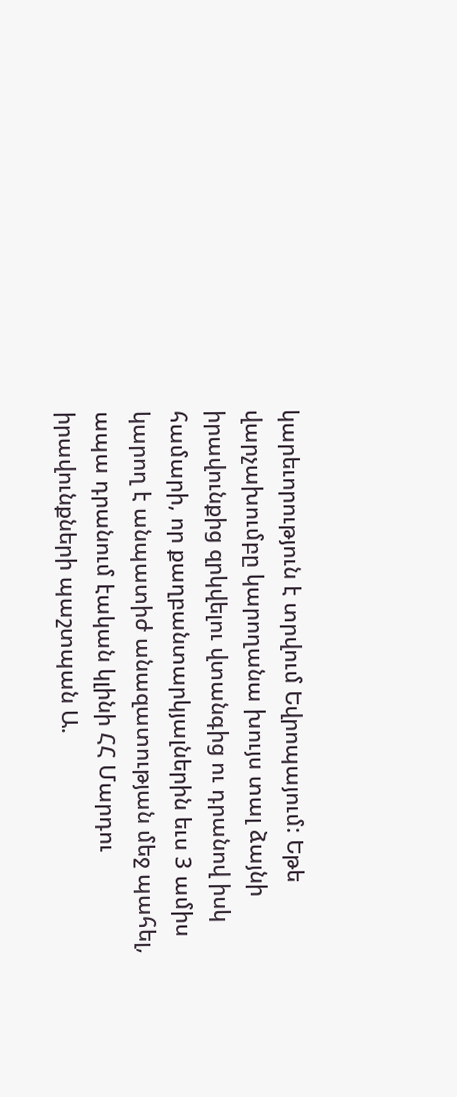կարեւորություն է տրվում Եվրոպայում: Եթե վարչախումբը կարողանա խույս տալ ձայնի իրավունքից զրկվելու վտանգից ու դրանով իսկ համարի, որ քաղբանտարկյալներին եւս 3 ամիս կարող է անպատիժ անազատության մեջ պահել, ապա դրանում էական կլինի ՀՀ Մարդու իրավունքների պաշտպան Ա.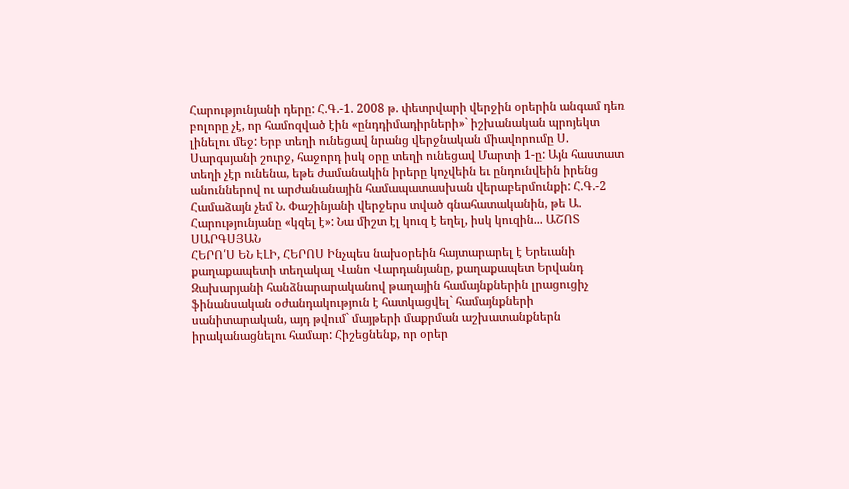Հարությունյանի դերը: Հ.Գ.-1. 2008 թ. փետրվարի վերջին օրերին անգամ դեռ բոլորը չէ, որ համոզված էին «ընդդիմադիրների»` իշխանական պրոյեկտ լինելու մեջ: Երբ տեղի ունեցավ նրանց վերջնական միավորումը Ս. Սարգսյանի շուրջ, հաջորդ իսկ օրը տեղի ունեցավ Մարտի 1-ը: Այն հաստատ տեղի չէր ունենա, եթե ժամանակին իրերը կոչվեին եւ ընդունվեին իրենց անուններով ու արժանանային համապատասխան վերաբերմունքի: Հ.Գ.-2 Համաձայն չեմ Ն. Փաշինյանի վերջերս տված գնահատականին, թե Ա. Հարությունյանը «կզել է»: Նա միշտ էլ կուզ է եղել, իսկ կուզին... ԱՇՈՏ ՍԱՐԳՍՅԱՆ
ՀԵՐՈ՛Ս ԵՆ ԷԼԻ, ՀԵՐՈՍ Ինչպես նախօրեին հայտարարել է Երեւանի քաղաքապետի տեղակալ Վանո Վարդանյանը, քաղաքապետ Երվանդ Զախարյանի հանձնարարականով թաղային համայնքներին լրացուցիչ ֆինանսական օժանդակություն է հատկացվել` համայնքների սանիտարական, այդ թվում` մայթերի մաքրման աշխատանքներն իրականացնելու համար: Հիշեցնենք, որ օրեր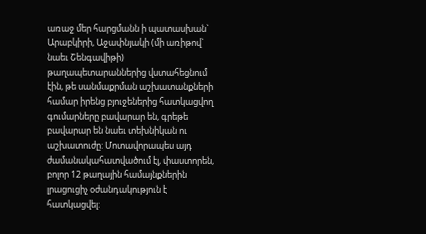առաջ մեր հարցմանն ի պատասխան` Արաբկիրի, Աջափնյակի (մի առիթով` նաեւ Շենգավիթի) թաղապետարաններից վստահեցնում էին, թե սանմաքրման աշխատանքների համար իրենց բյուջեներից հատկացվող գումարները բավարար են, գրեթե բավարար են նաեւ տեխնիկան ու աշխատուժը: Մոտավորապես այդ ժամանակահատվածում էլ, փաստորեն, բոլոր 12 թաղային համայնքներին լրացուցիչ օժանդակություն է հատկացվել: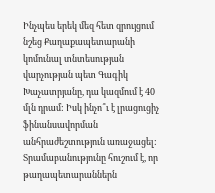Ինչպես երեկ մեզ հետ զրույցում նշեց Քաղաքապետարանի կոմունալ տնտեսության վարչության պետ Գագիկ Խաչատրյանը, դա կազմում է 40 մլն դրամ: Իսկ ինչո՞ւ է լրացուցիչ ֆինանսավորման անհրաժեշտություն առաջացել: Տրամաբանությունը հուշում է, որ թաղապետարաններն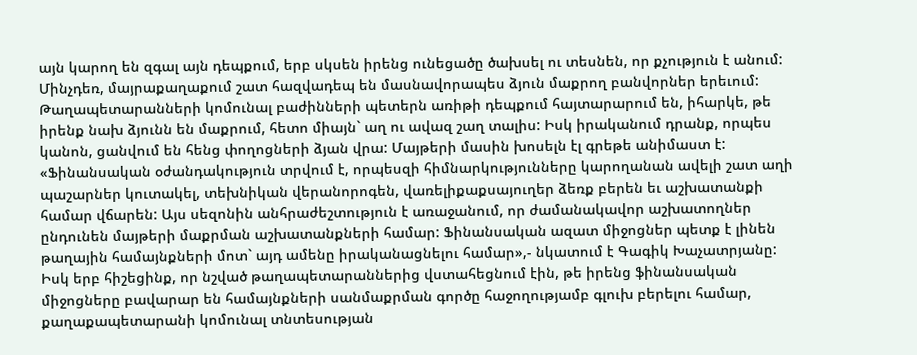այն կարող են զգալ այն դեպքում, երբ սկսեն իրենց ունեցածը ծախսել ու տեսնեն, որ քչություն է անում: Մինչդեռ, մայրաքաղաքում շատ հազվադեպ են մասնավորապես ձյուն մաքրող բանվորներ երեւում: Թաղապետարանների կոմունալ բաժինների պետերն առիթի դեպքում հայտարարում են, իհարկե, թե իրենք նախ ձյունն են մաքրում, հետո միայն` աղ ու ավազ շաղ տալիս: Իսկ իրականում դրանք, որպես կանոն, ցանվում են հենց փողոցների ձյան վրա: Մայթերի մասին խոսելն էլ գրեթե անիմաստ է: «Ֆինանսական օժանդակություն տրվում է, որպեսզի հիմնարկությունները կարողանան ավելի շատ աղի պաշարներ կուտակել, տեխնիկան վերանորոգեն, վառելիքաքսայուղեր ձեռք բերեն եւ աշխատանքի համար վճարեն: Այս սեզոնին անհրաժեշտություն է առաջանում, որ ժամանակավոր աշխատողներ ընդունեն մայթերի մաքրման աշխատանքների համար: Ֆինանսական ազատ միջոցներ պետք է լինեն թաղային համայնքների մոտ` այդ ամենը իրականացնելու համար»,- նկատում է Գագիկ Խաչատրյանը: Իսկ երբ հիշեցինք, որ նշված թաղապետարաններից վստահեցնում էին, թե իրենց ֆինանսական միջոցները բավարար են համայնքների սանմաքրման գործը հաջողությամբ գլուխ բերելու համար, քաղաքապետարանի կոմունալ տնտեսության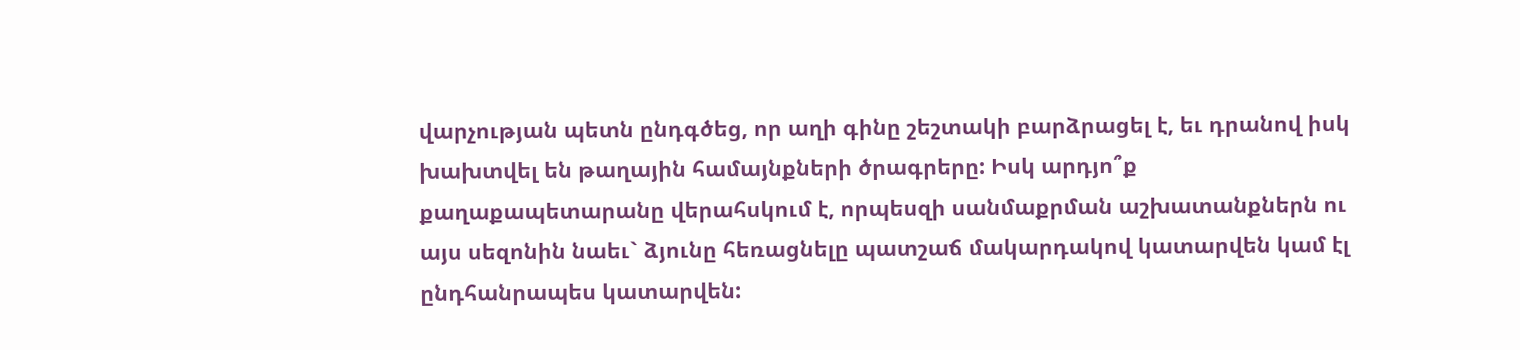վարչության պետն ընդգծեց, որ աղի գինը շեշտակի բարձրացել է, եւ դրանով իսկ խախտվել են թաղային համայնքների ծրագրերը: Իսկ արդյո՞ք քաղաքապետարանը վերահսկում է, որպեսզի սանմաքրման աշխատանքներն ու այս սեզոնին նաեւ` ձյունը հեռացնելը պատշաճ մակարդակով կատարվեն կամ էլ ընդհանրապես կատարվեն: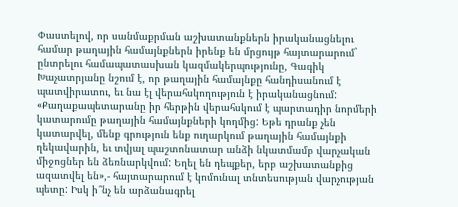Փաստելով, որ սանմաքրման աշխատանքներն իրականացնելու համար թաղային համայնքներն իրենք են մրցույթ հայտարարում` ընտրելու համապատասխան կազմակերպությունը, Գագիկ Խաչատրյանը նշում է, որ թաղային համայնքը հանդիսանում է պատվիրատու, եւ նա էլ վերահսկողություն է իրականացնում: «Քաղաքապետարանը իր հերթին վերահսկում է պարտադիր նորմերի կատարումը թաղային համայնքների կողմից: Եթե դրանք չեն կատարվել, մենք գրություն ենք ուղարկում թաղային համայնքի ղեկավարին, եւ տվյալ պաշտոնատար անձի նկատմամբ վարչական միջոցներ են ձեռնարկվում: Եղել են դեպքեր, երբ աշխատանքից ազատվել են»,- հայտարարում է կոմունալ տնտեսության վարչության պետը: Իսկ ի՞նչ են արձանագրել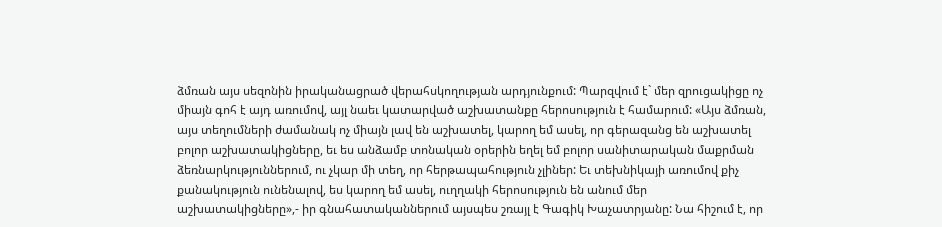ձմռան այս սեզոնին իրականացրած վերահսկողության արդյունքում: Պարզվում է` մեր զրուցակիցը ոչ միայն գոհ է այդ առումով, այլ նաեւ կատարված աշխատանքը հերոսություն է համարում: «Այս ձմռան, այս տեղումների ժամանակ ոչ միայն լավ են աշխատել, կարող եմ ասել, որ գերազանց են աշխատել բոլոր աշխատակիցները, եւ ես անձամբ տոնական օրերին եղել եմ բոլոր սանիտարական մաքրման ձեռնարկություններում, ու չկար մի տեղ, որ հերթապահություն չլիներ: Եւ տեխնիկայի առումով քիչ քանակություն ունենալով, ես կարող եմ ասել, ուղղակի հերոսություն են անում մեր աշխատակիցները»,- իր գնահատականներում այսպես շռայլ է Գագիկ Խաչատրյանը: Նա հիշում է, որ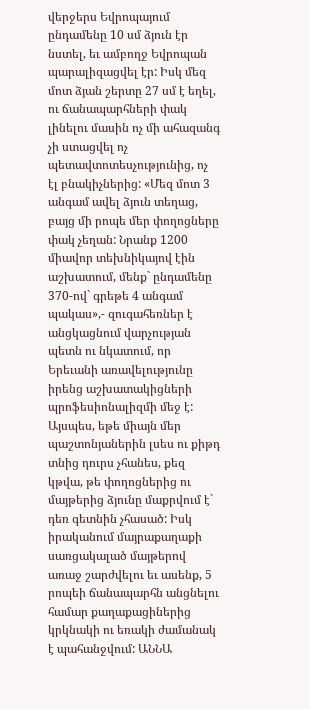վերջերս Եվրոպայում ընդամենը 10 սմ ձյուն էր նստել, եւ ամբողջ Եվրոպան պարալիզացվել էր: Իսկ մեզ մոտ ձյան շերտը 27 սմ է եղել, ու ճանապարհների փակ լինելու մասին ոչ մի ահազանգ չի ստացվել ոչ պետավտոտեսչությունից, ոչ էլ բնակիչներից: «Մեզ մոտ 3 անգամ ավել ձյուն տեղաց, բայց մի րոպե մեր փողոցները փակ չեղան: Նրանք 1200 միավոր տեխնիկայով էին աշխատում, մենք` ընդամենը 370-ով` գրեթե 4 անգամ պակաս»,- զուգահեռներ է անցկացնում վարչության պետն ու նկատում, որ Երեւանի առավելությունը իրենց աշխատակիցների պրոֆեսիոնալիզմի մեջ է: Այսպես, եթե միայն մեր պաշտոնյաներին լսես ու քիթդ տնից դուրս չհանես, քեզ կթվա, թե փողոցներից ու մայթերից ձյունը մաքրվում է` դեռ գետնին չհասած: Իսկ իրականում մայրաքաղաքի սառցակալած մայթերով առաջ շարժվելու եւ ասենք, 5 րոպեի ճանապարհն անցնելու համար քաղաքացիներից կրկնակի ու եռակի ժամանակ է պահանջվում: ԱՆՆԱ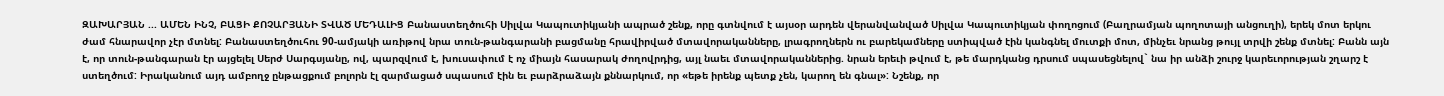ԶԱԽԱՐՅԱՆ ... ԱՄԵՆ ԻՆՉ, ԲԱՑԻ ՔՈՉԱՐՅԱՆԻ ՏՎԱԾ ՄԵԴԱԼԻՑ Բանաստեղծուհի Սիլվա Կապուտիկյանի ապրած շենք, որը գտնվում է այսօր արդեն վերանվանված Սիլվա Կապուտիկյան փողոցում (Բաղրամյան պողոտայի անցուղի), երեկ մոտ երկու ժամ հնարավոր չէր մտնել: Բանաստեղծուհու 90-ամյակի առիթով նրա տուն-թանգարանի բացմանը հրավիրված մտավորականները, լրագրողներն ու բարեկամները ստիպված էին կանգնել մուտքի մոտ, մինչեւ նրանց թույլ տրվի շենք մտնել: Բանն այն է, որ տուն-թանգարան էր այցելել Սերժ Սարգսյանը, ով, պարզվում է, խուսափում է ոչ միայն հասարակ ժողովրդից, այլ նաեւ մտավորականներից. նրան երեւի թվում է, թե մարդկանց դրսում սպասեցնելով` նա իր անձի շուրջ կարեւորության շղարշ է ստեղծում: Իրականում այդ ամբողջ ընթացքում բոլորն էլ զարմացած սպասում էին եւ բարձրաձայն քննարկում, որ «եթե իրենք պետք չեն, կարող են գնալ»: Նշենք, որ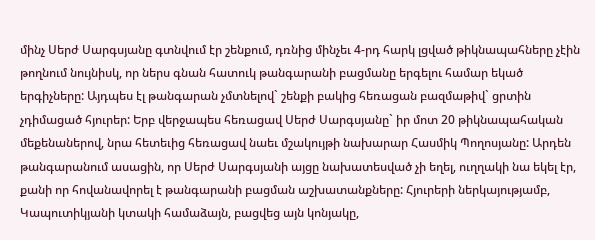մինչ Սերժ Սարգսյանը գտնվում էր շենքում, դռնից մինչեւ 4-րդ հարկ լցված թիկնապահները չէին թողնում նույնիսկ, որ ներս գնան հատուկ թանգարանի բացմանը երգելու համար եկած երգիչները: Այդպես էլ թանգարան չմտնելով` շենքի բակից հեռացան բազմաթիվ` ցրտին չդիմացած հյուրեր: Երբ վերջապես հեռացավ Սերժ Սարգսյանը` իր մոտ 20 թիկնապահական մեքենաներով, նրա հետեւից հեռացավ նաեւ մշակույթի նախարար Հասմիկ Պողոսյանը: Արդեն թանգարանում ասացին, որ Սերժ Սարգսյանի այցը նախատեսված չի եղել, ուղղակի նա եկել էր, քանի որ հովանավորել է թանգարանի բացման աշխատանքները: Հյուրերի ներկայությամբ, Կապուտիկյանի կտակի համաձայն, բացվեց այն կոնյակը,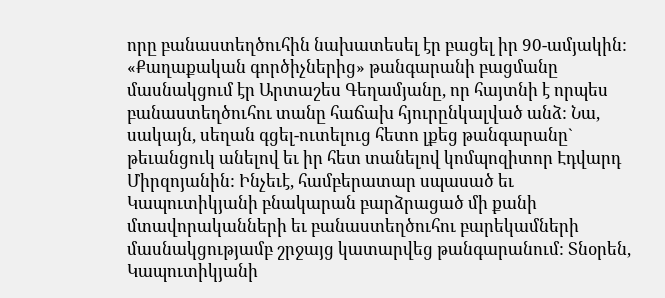որը բանաստեղծուհին նախատեսել էր բացել իր 90-ամյակին: «Քաղաքական գործիչներից» թանգարանի բացմանը մասնակցում էր Արտաշես Գեղամյանը, որ հայտնի է որպես բանաստեղծուհու տանը հաճախ հյուրընկալված անձ: Նա, սակայն, սեղան գցել-ուտելուց հետո լքեց թանգարանը` թեւանցուկ անելով եւ իր հետ տանելով կոմպոզիտոր Էդվարդ Միրզոյանին: Ինչեւէ, համբերատար սպասած եւ Կապուտիկյանի բնակարան բարձրացած մի քանի մտավորականների եւ բանաստեղծուհու բարեկամների մասնակցությամբ շրջայց կատարվեց թանգարանում: Տնօրեն, Կապուտիկյանի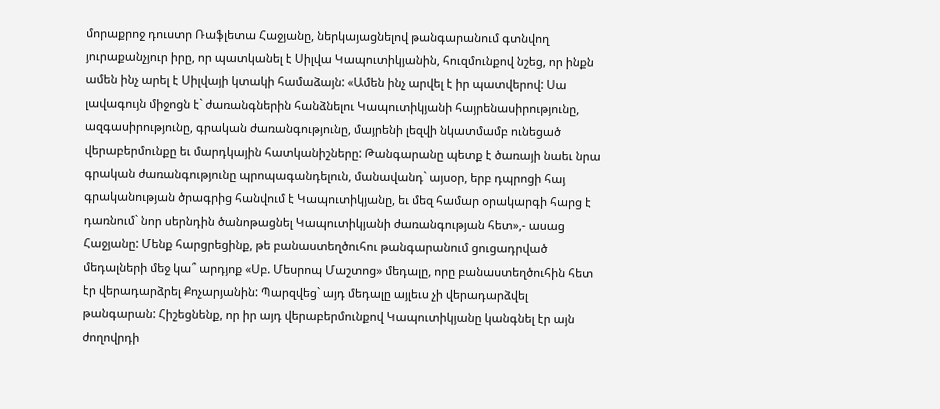մորաքրոջ դուստր Ռաֆլետա Հաջյանը, ներկայացնելով թանգարանում գտնվող յուրաքանչյուր իրը, որ պատկանել է Սիլվա Կապուտիկյանին, հուզմունքով նշեց, որ ինքն ամեն ինչ արել է Սիլվայի կտակի համաձայն: «Ամեն ինչ արվել է իր պատվերով: Սա լավագույն միջոցն է` ժառանգներին հանձնելու Կապուտիկյանի հայրենասիրությունը, ազգասիրությունը, գրական ժառանգությունը, մայրենի լեզվի նկատմամբ ունեցած վերաբերմունքը եւ մարդկային հատկանիշները: Թանգարանը պետք է ծառայի նաեւ նրա գրական ժառանգությունը պրոպագանդելուն, մանավանդ` այսօր, երբ դպրոցի հայ գրականության ծրագրից հանվում է Կապուտիկյանը, եւ մեզ համար օրակարգի հարց է դառնում` նոր սերնդին ծանոթացնել Կապուտիկյանի ժառանգության հետ»,- ասաց Հաջյանը: Մենք հարցրեցինք, թե բանաստեղծուհու թանգարանում ցուցադրված մեդալների մեջ կա՞ արդյոք «Սբ. Մեսրոպ Մաշտոց» մեդալը, որը բանաստեղծուհին հետ էր վերադարձրել Քոչարյանին: Պարզվեց` այդ մեդալը այլեւս չի վերադարձվել թանգարան: Հիշեցնենք, որ իր այդ վերաբերմունքով Կապուտիկյանը կանգնել էր այն ժողովրդի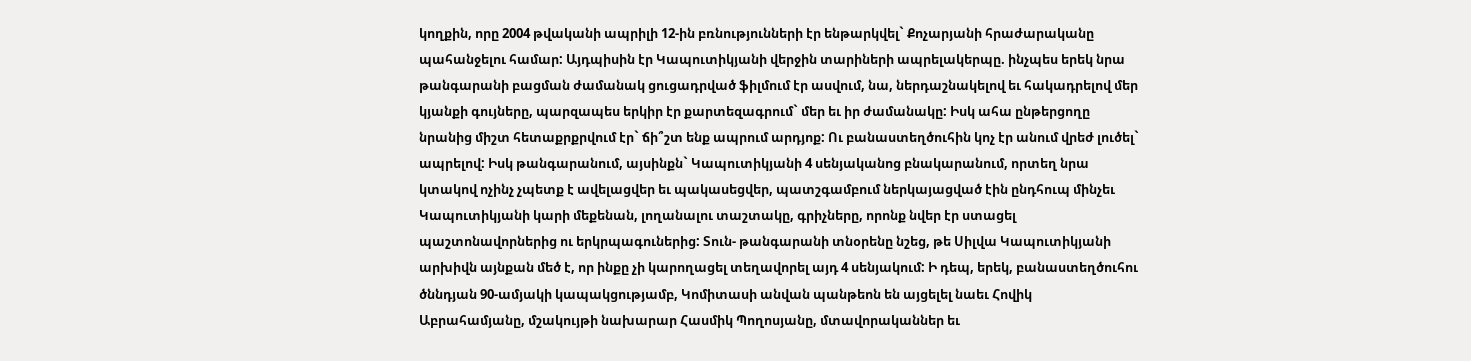կողքին, որը 2004 թվականի ապրիլի 12-ին բռնությունների էր ենթարկվել` Քոչարյանի հրաժարականը պահանջելու համար: Այդպիսին էր Կապուտիկյանի վերջին տարիների ապրելակերպը. ինչպես երեկ նրա թանգարանի բացման ժամանակ ցուցադրված ֆիլմում էր ասվում, նա, ներդաշնակելով եւ հակադրելով մեր կյանքի գույները, պարզապես երկիր էր քարտեզագրում` մեր եւ իր ժամանակը: Իսկ ահա ընթերցողը նրանից միշտ հետաքրքրվում էր` ճի՞շտ ենք ապրում արդյոք: Ու բանաստեղծուհին կոչ էր անում վրեժ լուծել` ապրելով: Իսկ թանգարանում, այսինքն` Կապուտիկյանի 4 սենյականոց բնակարանում, որտեղ նրա կտակով ոչինչ չպետք է ավելացվեր եւ պակասեցվեր, պատշգամբում ներկայացված էին ընդհուպ մինչեւ Կապուտիկյանի կարի մեքենան, լողանալու տաշտակը, գրիչները, որոնք նվեր էր ստացել պաշտոնավորներից ու երկրպագուներից: Տուն- թանգարանի տնօրենը նշեց, թե Սիլվա Կապուտիկյանի արխիվն այնքան մեծ է, որ ինքը չի կարողացել տեղավորել այդ 4 սենյակում: Ի դեպ, երեկ, բանաստեղծուհու ծննդյան 90-ամյակի կապակցությամբ, Կոմիտասի անվան պանթեոն են այցելել նաեւ Հովիկ Աբրահամյանը, մշակույթի նախարար Հասմիկ Պողոսյանը, մտավորականներ եւ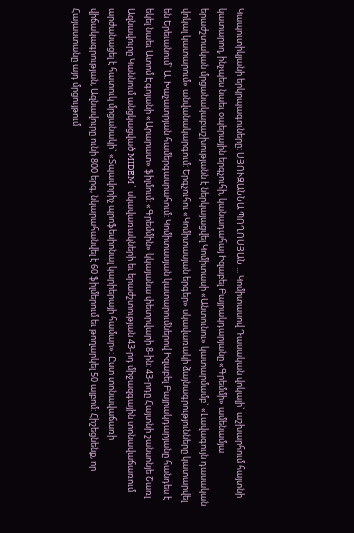Կապուտիկյանի երկրպագուները: ՍՅՈՒԶԱՆՆԱ ՊՈՂՈՍՅԱՆ ... Կոմիտասով Դասական վոկալի` աշխարհում հայտնի կատարող, ինչպես նաեւ օպերային երգչուհի, կանադահայ Իզաբել Բայրակդարյանը «Գրեմմի» ամենամյա երաժշտական մրցանակաբաշխությանն է ներկայացվել Կոմիտասի «Անտունու» կատարմամբ` «Լավագույն դասական վոկալ կատարում» անվանակարգում: Երգչուհու «Կոմիտասյան երգեր» սկավառակի ձայնագրությունները կատարվել են Երեւանում` Ա. Խաչատրյան համերգասրահում: Կոմիտասյան կատարումներով Իզաբել Բայրակդարյանը հանդես է եկել նաեւ Ատոմ Էգոյանի «Արարատ» ֆիլմում: «Գրեմմին» կկայանա փետրվարի 8-ին: 43-րդը Հայտնի շանսոնյե Շառլ Ազնավուրը Կաննում անցկացված MIDEM` սկավառակների եւ երաժշտության 43-րդ միջազգային տոնավաճառում արժանացել է հատուկ մրցանակի` «Տպավորիչ պրոֆեսիոնալ կարիերայի համար»: Ըստ տոնավաճառի վիճակագրության, Ազնավուրը ունի 800 երգ, նկարահանվել է 60 ֆիլմերում եւ թողարկել 50 ալբոմ: Հիշեցնենք, որ Հայաստանը այդ մրցույթում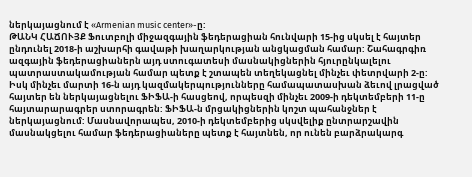ներկայացնում է «Armenian music center»-ը:
ԹԱՆԿ ՀԱՃՈՒՅՔ Ֆուտբոլի միջազգային ֆեդերացիան հունվարի 15-ից սկսել է հայտեր ընդունել 2018-ի աշխարհի գավաթի խաղարկության անցկացման համար: Շահագրգիռ ազգային ֆեդերացիաներն այդ ստուգատեսի մասնակիցներին հյուրընկալելու պատրաստակամության համար պետք է շտապեն տեղեկացնել մինչեւ փետրվարի 2-ը: Իսկ մինչեւ մարտի 16-ն այդ կազմակերպությունները համապատասխան ձեւով լրացված հայտեր են ներկայացնելու ՖԻՖԱ-ի հասցեով, որպեսզի մինչեւ 2009-ի դեկտեմբերի 11-ը հայտարարագրեր ստորագրեն: ՖԻՖԱ-ն մրցակիցներին կոշտ պահանջներ է ներկայացնում: Մասնավորապես, 2010-ի դեկտեմբերից սկսվելիք ընտրարշավին մասնակցելու համար ֆեդերացիաները պետք է հայտնեն, որ ունեն բարձրակարգ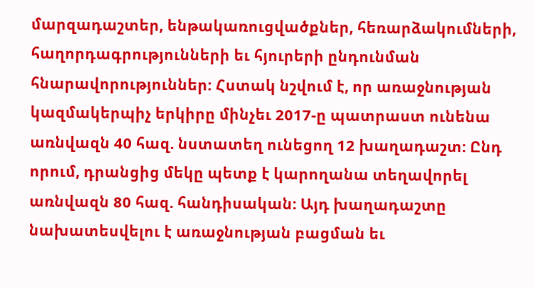մարզադաշտեր, ենթակառուցվածքներ, հեռարձակումների, հաղորդագրությունների եւ հյուրերի ընդունման հնարավորություններ: Հստակ նշվում է, որ առաջնության կազմակերպիչ երկիրը մինչեւ 2017-ը պատրաստ ունենա առնվազն 40 հազ. նստատեղ ունեցող 12 խաղադաշտ: Ընդ որում, դրանցից մեկը պետք է կարողանա տեղավորել առնվազն 80 հազ. հանդիսական: Այդ խաղադաշտը նախատեսվելու է առաջնության բացման եւ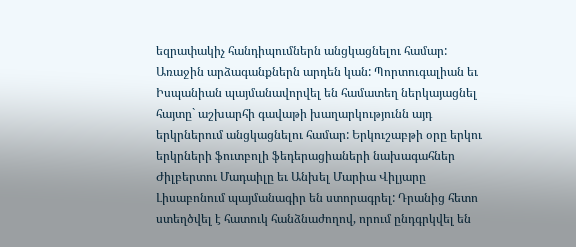եզրափակիչ հանդիպումներն անցկացնելու համար: Առաջին արձագանքներն արդեն կան: Պորտուգալիան եւ Իսպանիան պայմանավորվել են համատեղ ներկայացնել հայտը` աշխարհի գավաթի խաղարկությունն այդ երկրներում անցկացնելու համար: Երկուշաբթի օրը երկու երկրների ֆուտբոլի ֆեդերացիաների նախագահներ Ժիլբերտու Մադաիլը եւ Անխել Մարիա Վիլյարը Լիսաբոնում պայմանագիր են ստորագրել: Դրանից հետո ստեղծվել է հատուկ հանձնաժողով, որում ընդգրկվել են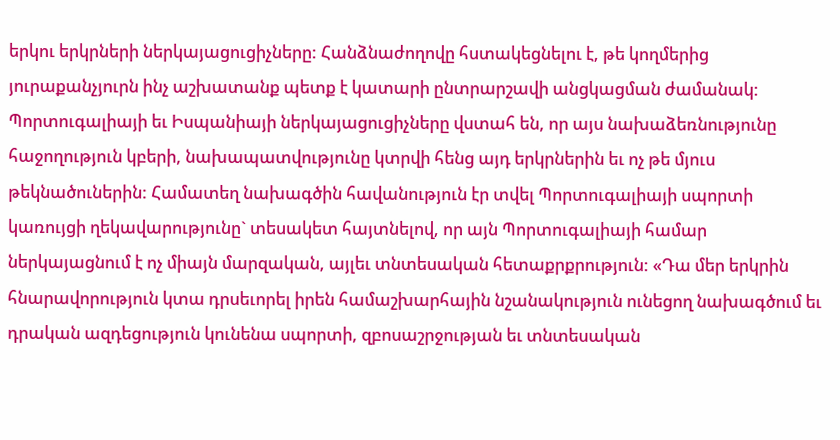երկու երկրների ներկայացուցիչները: Հանձնաժողովը հստակեցնելու է, թե կողմերից յուրաքանչյուրն ինչ աշխատանք պետք է կատարի ընտրարշավի անցկացման ժամանակ: Պորտուգալիայի եւ Իսպանիայի ներկայացուցիչները վստահ են, որ այս նախաձեռնությունը հաջողություն կբերի, նախապատվությունը կտրվի հենց այդ երկրներին եւ ոչ թե մյուս թեկնածուներին: Համատեղ նախագծին հավանություն էր տվել Պորտուգալիայի սպորտի կառույցի ղեկավարությունը` տեսակետ հայտնելով, որ այն Պորտուգալիայի համար ներկայացնում է ոչ միայն մարզական, այլեւ տնտեսական հետաքրքրություն: «Դա մեր երկրին հնարավորություն կտա դրսեւորել իրեն համաշխարհային նշանակություն ունեցող նախագծում եւ դրական ազդեցություն կունենա սպորտի, զբոսաշրջության եւ տնտեսական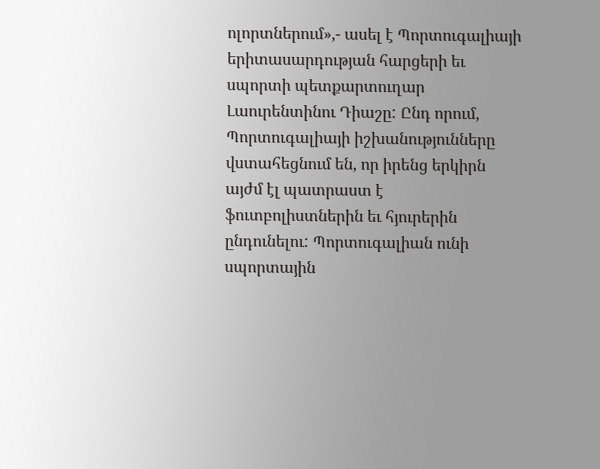ոլորտներում»,- ասել է Պորտուգալիայի երիտասարդության հարցերի եւ սպորտի պետքարտուղար Լաուրենտինու Դիաշը: Ընդ որում, Պորտուգալիայի իշխանությունները վստահեցնում են, որ իրենց երկիրն այժմ էլ պատրաստ է ֆուտբոլիստներին եւ հյուրերին ընդունելու: Պորտուգալիան ունի սպորտային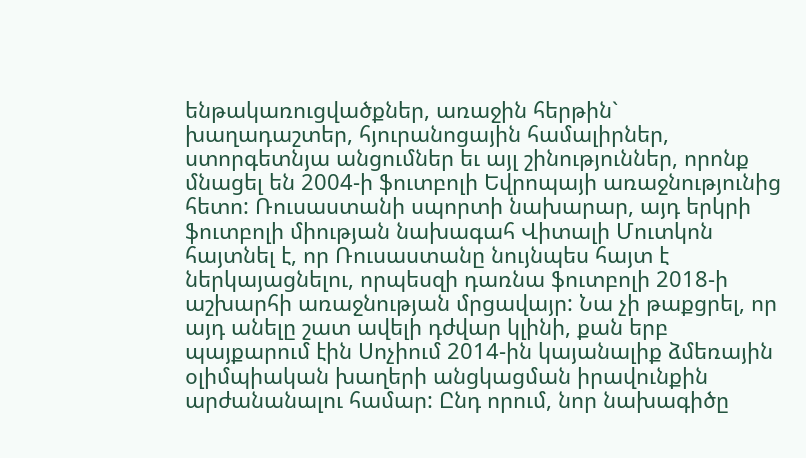ենթակառուցվածքներ, առաջին հերթին` խաղադաշտեր, հյուրանոցային համալիրներ, ստորգետնյա անցումներ եւ այլ շինություններ, որոնք մնացել են 2004-ի ֆուտբոլի Եվրոպայի առաջնությունից հետո: Ռուսաստանի սպորտի նախարար, այդ երկրի ֆուտբոլի միության նախագահ Վիտալի Մուտկոն հայտնել է, որ Ռուսաստանը նույնպես հայտ է ներկայացնելու, որպեսզի դառնա ֆուտբոլի 2018-ի աշխարհի առաջնության մրցավայր: Նա չի թաքցրել, որ այդ անելը շատ ավելի դժվար կլինի, քան երբ պայքարում էին Սոչիում 2014-ին կայանալիք ձմեռային օլիմպիական խաղերի անցկացման իրավունքին արժանանալու համար: Ընդ որում, նոր նախագիծը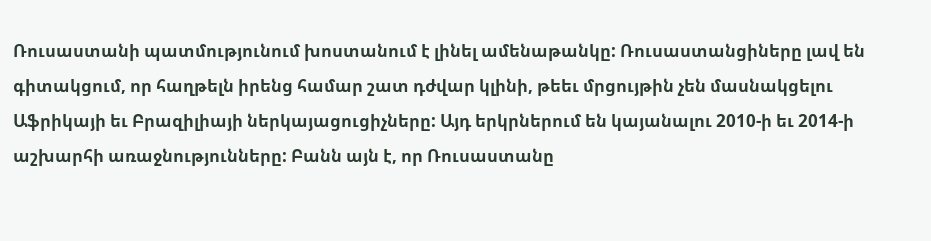Ռուսաստանի պատմությունում խոստանում է լինել ամենաթանկը: Ռուսաստանցիները լավ են գիտակցում, որ հաղթելն իրենց համար շատ դժվար կլինի, թեեւ մրցույթին չեն մասնակցելու Աֆրիկայի եւ Բրազիլիայի ներկայացուցիչները: Այդ երկրներում են կայանալու 2010-ի եւ 2014-ի աշխարհի առաջնությունները: Բանն այն է, որ Ռուսաստանը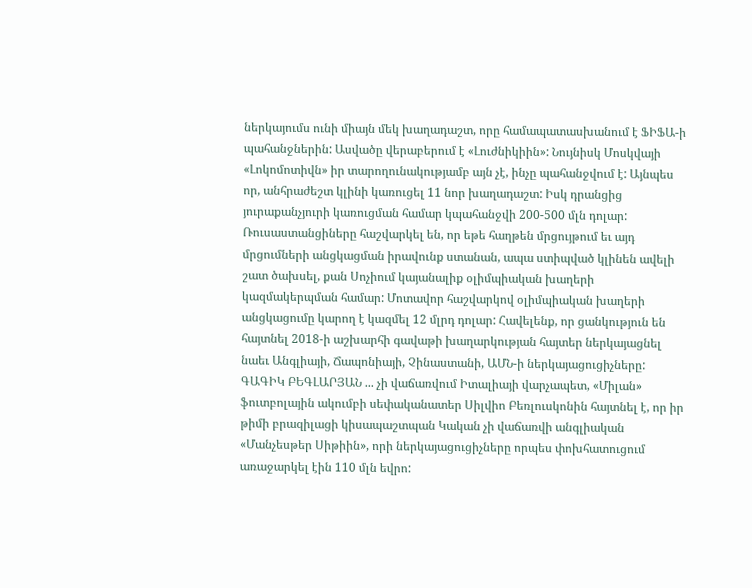ներկայումս ունի միայն մեկ խաղադաշտ, որը համապատասխանում է ՖԻՖԱ-ի պահանջներին: Ասվածը վերաբերում է «Լուժնիկիին»: Նույնիսկ Մոսկվայի «Լոկոմոտիվն» իր տարողունակությամբ այն չէ, ինչը պահանջվում է: Այնպես որ, անհրաժեշտ կլինի կառուցել 11 նոր խաղադաշտ: Իսկ դրանցից յուրաքանչյուրի կառուցման համար կպահանջվի 200-500 մլն դոլար: Ռուսաստանցիները հաշվարկել են, որ եթե հաղթեն մրցույթում եւ այդ մրցումների անցկացման իրավունք ստանան, ապա ստիպված կլինեն ավելի շատ ծախսել, քան Սոչիում կայանալիք օլիմպիական խաղերի կազմակերպման համար: Մոտավոր հաշվարկով օլիմպիական խաղերի անցկացումը կարող է կազմել 12 մլրդ դոլար: Հավելենք, որ ցանկություն են հայտնել 2018-ի աշխարհի գավաթի խաղարկության հայտեր ներկայացնել նաեւ Անգլիայի, Ճապոնիայի, Չինաստանի, ԱՄՆ-ի ներկայացուցիչները: ԳԱԳԻԿ ԲԵԳԼԱՐՅԱՆ ... չի վաճառվում Իտալիայի վարչապետ, «Միլան» ֆուտբոլային ակումբի սեփականատեր Սիլվիո Բեռլուսկոնին հայտնել է, որ իր թիմի բրազիլացի կիսապաշտպան Կական չի վաճառվի անգլիական «Մանչեսթեր Սիթիին», որի ներկայացուցիչները որպես փոխհատուցում առաջարկել էին 110 մլն եվրո: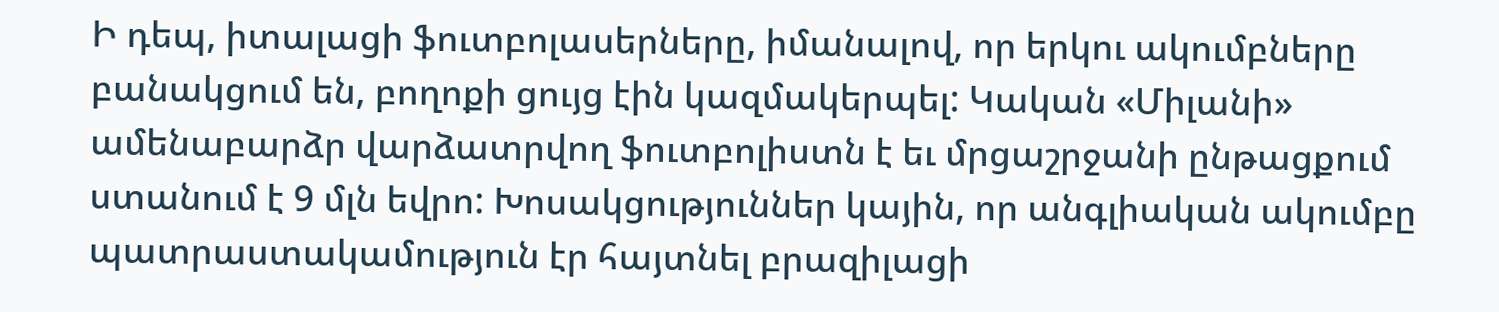Ի դեպ, իտալացի ֆուտբոլասերները, իմանալով, որ երկու ակումբները բանակցում են, բողոքի ցույց էին կազմակերպել: Կական «Միլանի» ամենաբարձր վարձատրվող ֆուտբոլիստն է եւ մրցաշրջանի ընթացքում ստանում է 9 մլն եվրո: Խոսակցություններ կային, որ անգլիական ակումբը պատրաստակամություն էր հայտնել բրազիլացի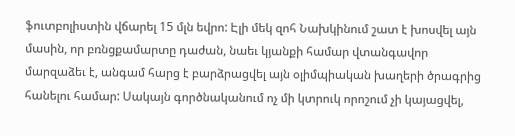ֆուտբոլիստին վճարել 15 մլն եվրո: Էլի մեկ զոհ Նախկինում շատ է խոսվել այն մասին, որ բռնցքամարտը դաժան, նաեւ կյանքի համար վտանգավոր մարզաձեւ է, անգամ հարց է բարձրացվել այն օլիմպիական խաղերի ծրագրից հանելու համար: Սակայն գործնականում ոչ մի կտրուկ որոշում չի կայացվել,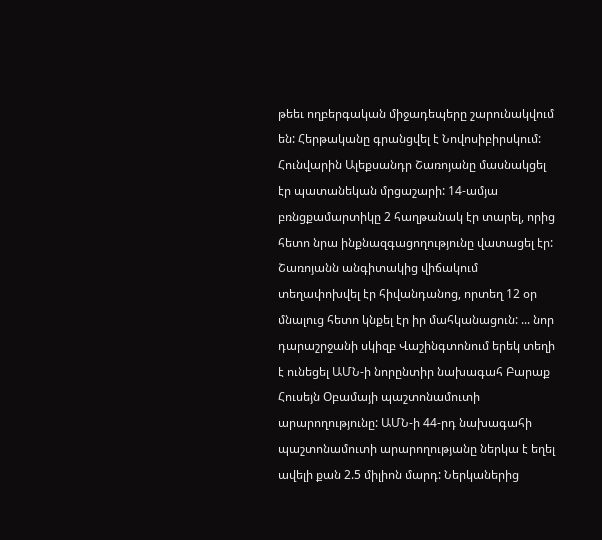թեեւ ողբերգական միջադեպերը շարունակվում են: Հերթականը գրանցվել է Նովոսիբիրսկում: Հունվարին Ալեքսանդր Շառոյանը մասնակցել էր պատանեկան մրցաշարի: 14-ամյա բռնցքամարտիկը 2 հաղթանակ էր տարել, որից հետո նրա ինքնազգացողությունը վատացել էր: Շառոյանն անգիտակից վիճակում տեղափոխվել էր հիվանդանոց, որտեղ 12 օր մնալուց հետո կնքել էր իր մահկանացուն: ... նոր դարաշրջանի սկիզբ Վաշինգտոնում երեկ տեղի է ունեցել ԱՄՆ-ի նորընտիր նախագահ Բարաք Հուսեյն Օբամայի պաշտոնամուտի արարողությունը: ԱՄՆ-ի 44-րդ նախագահի պաշտոնամուտի արարողությանը ներկա է եղել ավելի քան 2.5 միլիոն մարդ: Ներկաներից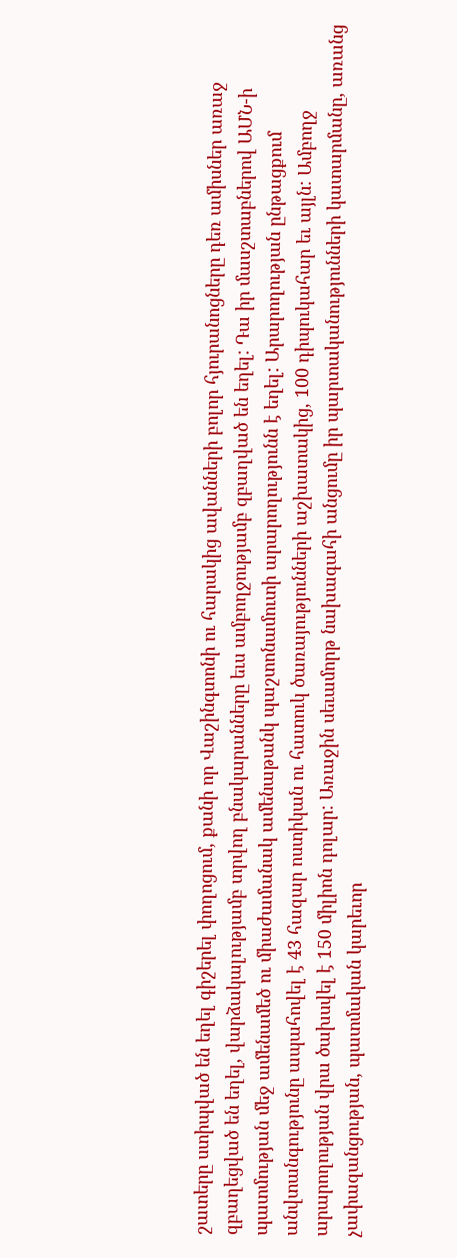շատերը ստիպված են եղել գիշերել փողոցում, քանի որ Վաշինգտոնի ու հարակից ավանների բոլոր հյուրանոցները դեռ ամիսներ առաջ զբաղեցված են եղել, վարձակալությամբ տրվող բնակարանները եւս ամբողջությամբ զբաղված են եղել: Դա իր մասշտաբներով ԱՄՆ-ի պատմության մեջ ամենամեծ ու միաժամանակ ամենաթանկ պաշտոնամուտի արարողությունն է եղել: Արարողության ընթացքում անվտանգությունը ապահովել է 43 հազար ոստիկան ու հատուկ ծառայությունների աշխատակից, 100 դիպուկահար եւ այլն: Ամբողջ արարողության վրա ծախսվել է 150 միլիոն դոլար: Առաջին սեւամորթ նախագահի անցումը իր պարտականությունների կատարմանը, առանց չափազանցության, պատմական կարեւոր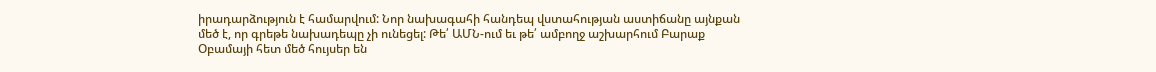իրադարձություն է համարվում: Նոր նախագահի հանդեպ վստահության աստիճանը այնքան մեծ է, որ գրեթե նախադեպը չի ունեցել: Թե՛ ԱՄՆ-ում եւ թե՛ ամբողջ աշխարհում Բարաք Օբամայի հետ մեծ հույսեր են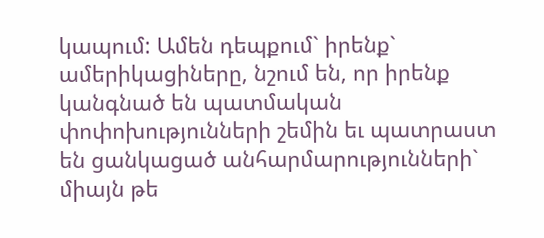կապում: Ամեն դեպքում` իրենք` ամերիկացիները, նշում են, որ իրենք կանգնած են պատմական փոփոխությունների շեմին եւ պատրաստ են ցանկացած անհարմարությունների` միայն թե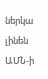ներկա լինեն ԱՄՆ-ի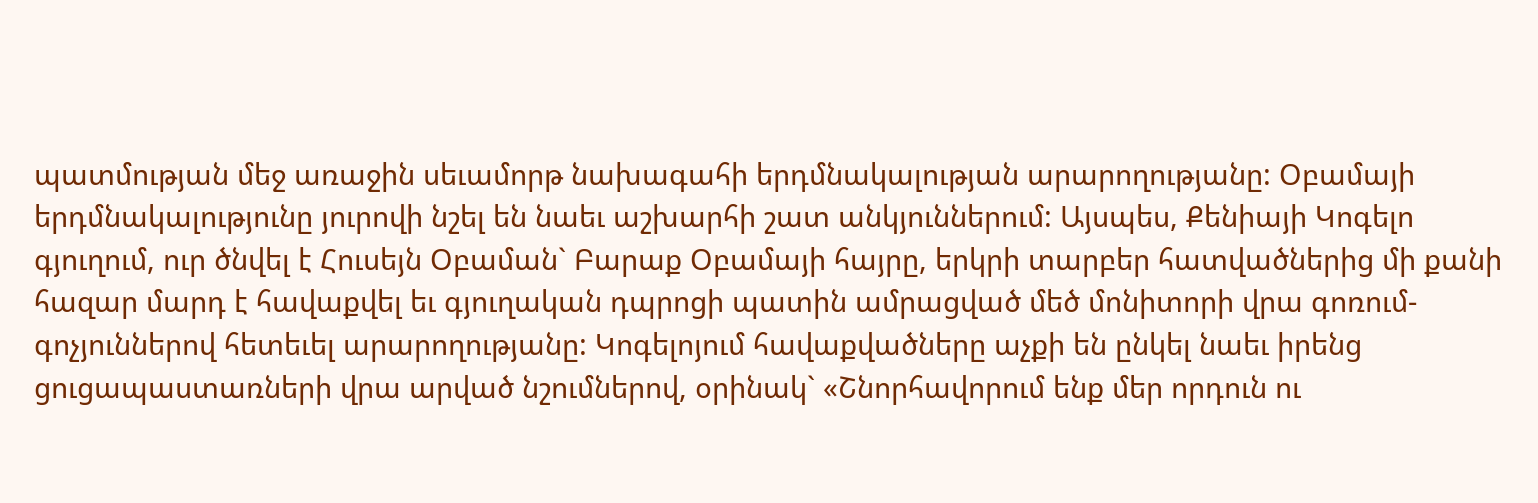պատմության մեջ առաջին սեւամորթ նախագահի երդմնակալության արարողությանը: Օբամայի երդմնակալությունը յուրովի նշել են նաեւ աշխարհի շատ անկյուններում: Այսպես, Քենիայի Կոգելո գյուղում, ուր ծնվել է Հուսեյն Օբաման` Բարաք Օբամայի հայրը, երկրի տարբեր հատվածներից մի քանի հազար մարդ է հավաքվել եւ գյուղական դպրոցի պատին ամրացված մեծ մոնիտորի վրա գոռում-գոչյուններով հետեւել արարողությանը: Կոգելոյում հավաքվածները աչքի են ընկել նաեւ իրենց ցուցապաստառների վրա արված նշումներով, օրինակ` «Շնորհավորում ենք մեր որդուն ու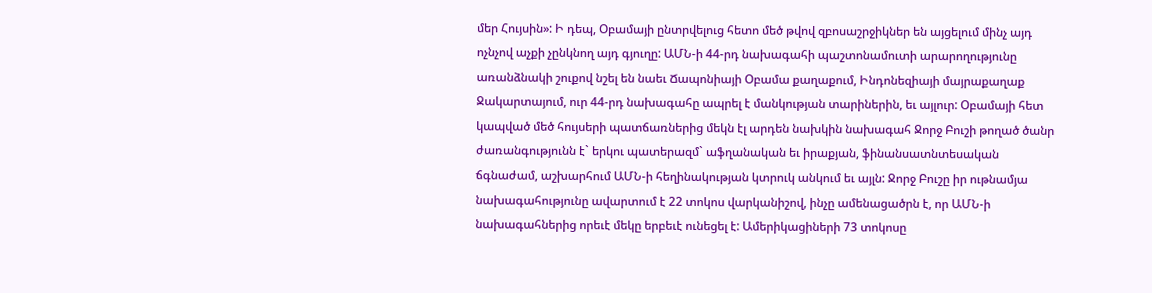մեր Հույսին»: Ի դեպ, Օբամայի ընտրվելուց հետո մեծ թվով զբոսաշրջիկներ են այցելում մինչ այդ ոչնչով աչքի չընկնող այդ գյուղը: ԱՄՆ-ի 44-րդ նախագահի պաշտոնամուտի արարողությունը առանձնակի շուքով նշել են նաեւ Ճապոնիայի Օբամա քաղաքում, Ինդոնեզիայի մայրաքաղաք Ջակարտայում, ուր 44-րդ նախագահը ապրել է մանկության տարիներին, եւ այլուր: Օբամայի հետ կապված մեծ հույսերի պատճառներից մեկն էլ արդեն նախկին նախագահ Ջորջ Բուշի թողած ծանր ժառանգությունն է` երկու պատերազմ` աֆղանական եւ իրաքյան, ֆինանսատնտեսական ճգնաժամ, աշխարհում ԱՄՆ-ի հեղինակության կտրուկ անկում եւ այլն: Ջորջ Բուշը իր ութնամյա նախագահությունը ավարտում է 22 տոկոս վարկանիշով, ինչը ամենացածրն է, որ ԱՄՆ-ի նախագահներից որեւէ մեկը երբեւէ ունեցել է: Ամերիկացիների 73 տոկոսը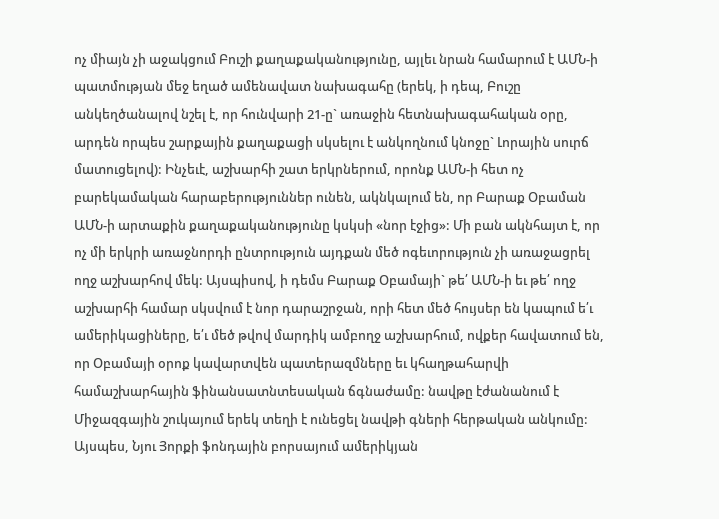ոչ միայն չի աջակցում Բուշի քաղաքականությունը, այլեւ նրան համարում է ԱՄՆ-ի պատմության մեջ եղած ամենավատ նախագահը (երեկ, ի դեպ, Բուշը անկեղծանալով նշել է, որ հունվարի 21-ը` առաջին հետնախագահական օրը, արդեն որպես շարքային քաղաքացի սկսելու է անկողնում կնոջը` Լորային սուրճ մատուցելով): Ինչեւէ, աշխարհի շատ երկրներում, որոնք ԱՄՆ-ի հետ ոչ բարեկամական հարաբերություններ ունեն, ակնկալում են, որ Բարաք Օբաման ԱՄՆ-ի արտաքին քաղաքականությունը կսկսի «նոր էջից»: Մի բան ակնհայտ է, որ ոչ մի երկրի առաջնորդի ընտրություն այդքան մեծ ոգեւորություն չի առաջացրել ողջ աշխարհով մեկ: Այսպիսով, ի դեմս Բարաք Օբամայի` թե՛ ԱՄՆ-ի եւ թե՛ ողջ աշխարհի համար սկսվում է նոր դարաշրջան, որի հետ մեծ հույսեր են կապում ե՛ւ ամերիկացիները, ե՛ւ մեծ թվով մարդիկ ամբողջ աշխարհում, ովքեր հավատում են, որ Օբամայի օրոք կավարտվեն պատերազմները եւ կհաղթահարվի համաշխարհային ֆինանսատնտեսական ճգնաժամը: նավթը էժանանում է Միջազգային շուկայում երեկ տեղի է ունեցել նավթի գների հերթական անկումը: Այսպես, Նյու Յորքի ֆոնդային բորսայում ամերիկյան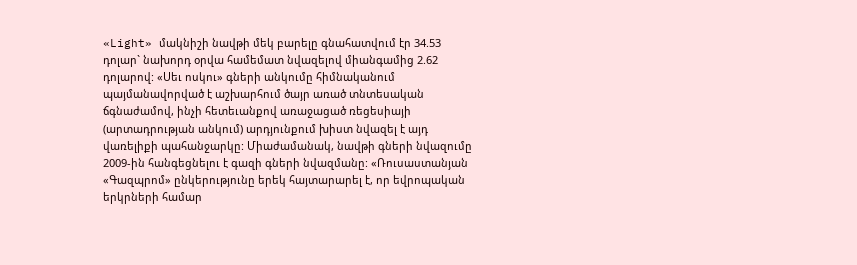«Light» մակնիշի նավթի մեկ բարելը գնահատվում էր 34.53 դոլար` նախորդ օրվա համեմատ նվազելով միանգամից 2.62 դոլարով: «Սեւ ոսկու» գների անկումը հիմնականում պայմանավորված է աշխարհում ծայր առած տնտեսական ճգնաժամով, ինչի հետեւանքով առաջացած ռեցեսիայի (արտադրության անկում) արդյունքում խիստ նվազել է այդ վառելիքի պահանջարկը: Միաժամանակ, նավթի գների նվազումը 2009-ին հանգեցնելու է գազի գների նվազմանը: «Ռուսաստանյան «Գազպրոմ» ընկերությունը երեկ հայտարարել է, որ եվրոպական երկրների համար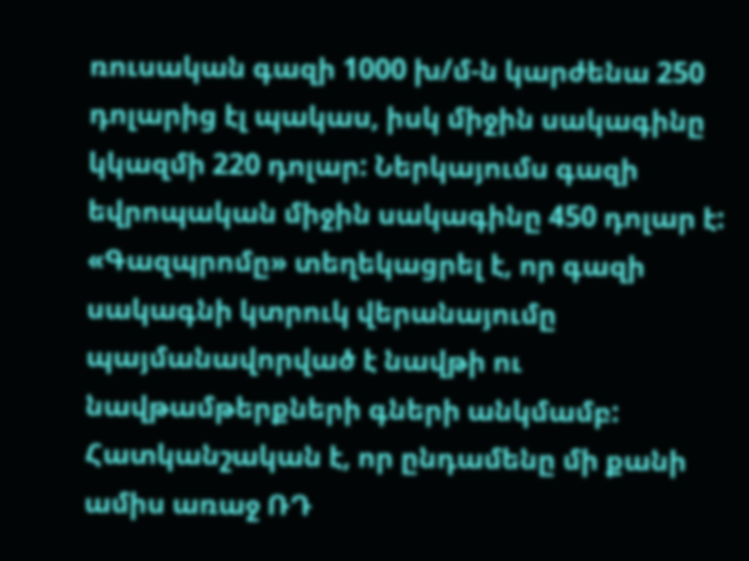ռուսական գազի 1000 խ/մ-ն կարժենա 250 դոլարից էլ պակաս, իսկ միջին սակագինը կկազմի 220 դոլար: Ներկայումս գազի եվրոպական միջին սակագինը 450 դոլար է: «Գազպրոմը» տեղեկացրել է, որ գազի սակագնի կտրուկ վերանայումը պայմանավորված է նավթի ու նավթամթերքների գների անկմամբ: Հատկանշական է, որ ընդամենը մի քանի ամիս առաջ ՌԴ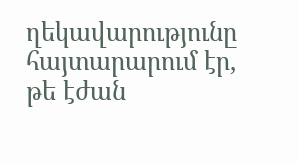ղեկավարությունը հայտարարում էր, թե էժան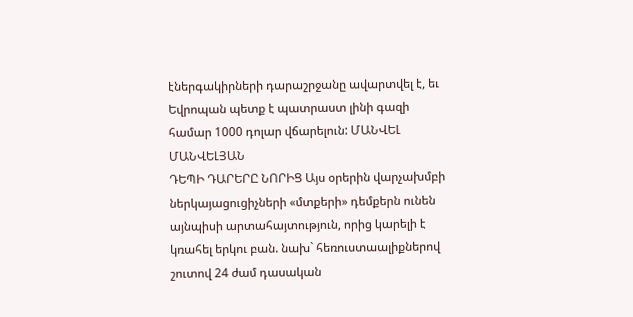էներգակիրների դարաշրջանը ավարտվել է, եւ Եվրոպան պետք է պատրաստ լինի գազի համար 1000 դոլար վճարելուն: ՄԱՆՎԵԼ ՄԱՆՎԵԼՅԱՆ
ԴԵՊԻ ԴԱՐԵՐԸ ՆՈՐԻՑ Այս օրերին վարչախմբի ներկայացուցիչների «մտքերի» դեմքերն ունեն այնպիսի արտահայտություն, որից կարելի է կռահել երկու բան. նախ` հեռուստաալիքներով շուտով 24 ժամ դասական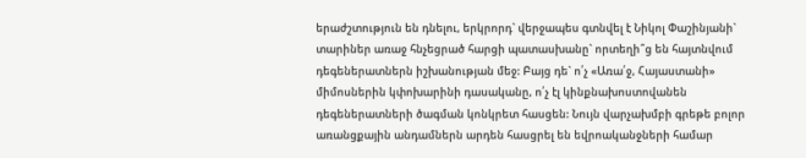երաժշտություն են դնելու, երկրորդ` վերջապես գտնվել է Նիկոլ Փաշինյանի` տարիներ առաջ հնչեցրած հարցի պատասխանը` որտեղի՞ց են հայտնվում դեգեներատներն իշխանության մեջ: Բայց դե` ո՛չ «Առա՛ջ, Հայաստանի» միմոսներին կփոխարինի դասականը, ո՛չ էլ կինքնախոստովանեն դեգեներատների ծագման կոնկրետ հասցեն: Նույն վարչախմբի գրեթե բոլոր առանցքային անդամներն արդեն հասցրել են եվրոականջների համար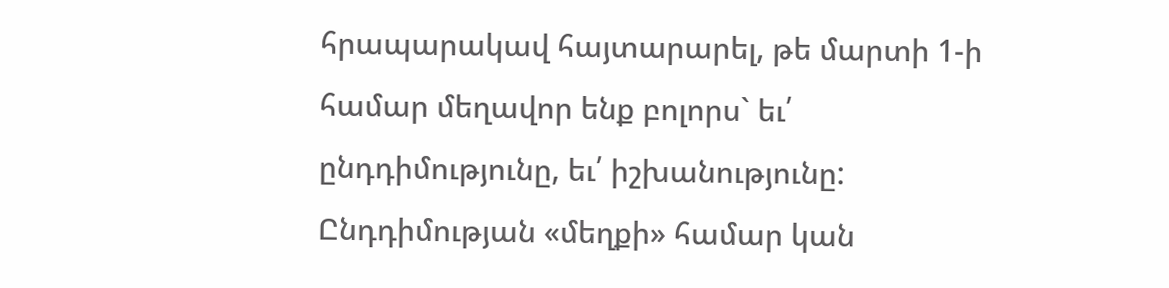հրապարակավ հայտարարել, թե մարտի 1-ի համար մեղավոր ենք բոլորս` եւ՛ ընդդիմությունը, եւ՛ իշխանությունը: Ընդդիմության «մեղքի» համար կան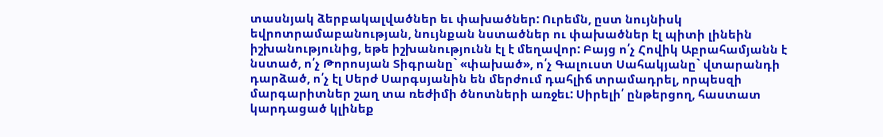տասնյակ ձերբակալվածներ եւ փախածներ: Ուրեմն, ըստ նույնիսկ եվրոտրամաբանության, նույնքան նստածներ ու փախածներ էլ պիտի լինեին իշխանությունից, եթե իշխանությունն էլ է մեղավոր: Բայց ո՛չ Հովիկ Աբրահամյանն է նստած, ո՛չ Թորոսյան Տիգրանը` «փախած», ո՛չ Գալուստ Սահակյանը` վտարանդի դարձած, ո՛չ էլ Սերժ Սարգսյանին են մերժում դահլիճ տրամադրել, որպեսզի մարգարիտներ շաղ տա ռեժիմի ծնոտների առջեւ: Սիրելի՛ ընթերցող, հաստատ կարդացած կլինեք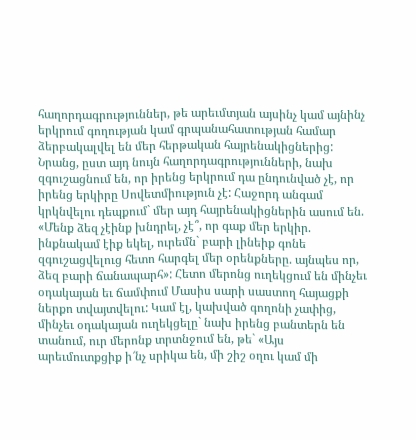հաղորդագրություններ, թե արեւմտյան այսինչ կամ այնինչ երկրում գողության կամ գրպանահատության համար ձերբակալվել են մեր հերթական հայրենակիցներից: Նրանց, ըստ այդ նույն հաղորդագրությունների, նախ զգուշացնում են, որ իրենց երկրում դա ընդունված չէ, որ իրենց երկիրը Սովետմիություն չէ: Հաջորդ անգամ կրկնվելու դեպքում` մեր այդ հայրենակիցներին ասում են. «Մենք ձեզ չէինք խնդրել, չէ՞, որ գաք մեր երկիր. ինքնակամ էիք եկել, ուրեմն` բարի լինեիք գոնե զգուշացվելուց հետո հարգել մեր օրենքները. այնպես որ, ձեզ բարի ճանապարհ»: Հետո մերոնց ուղեկցում են մինչեւ օդակայան եւ ճամփում Մասիս սարի սաստող հայացքի ներքո տվայտվելու: Կամ էլ, կախված գողոնի չափից, մինչեւ օդակայան ուղեկցելը` նախ իրենց բանտերն են տանում, ուր մերոնք տրտնջում են, թե` «Այս արեւմուտքցիք ի՜նչ սրիկա են, մի շիշ օղու կամ մի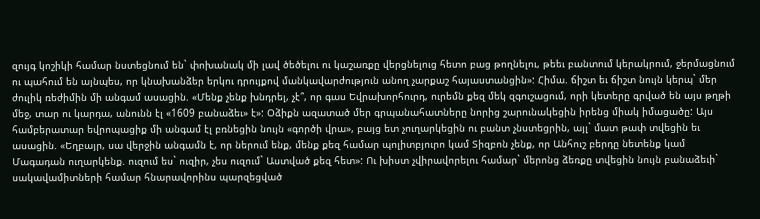զույգ կոշիկի համար նստեցնում են` փոխանակ մի լավ ծեծելու ու կաշառքը վերցնելուց հետո բաց թողնելու, թեեւ բանտում կերակրում, ջերմացնում ու պահում են այնպես, որ կնախանձեր երկու դրույքով մանկավարժություն անող չարքաշ հայաստանցին»: Հիմա. ճիշտ եւ ճիշտ նույն կերպ` մեր ժուլիկ ռեժիմին մի անգամ ասացին. «Մենք չենք խնդրել, չէ՞, որ գաս Եվրախորհուրդ, ուրեմն քեզ մեկ զգուշացում, որի կետերը գրված են այս թղթի մեջ, տար ու կարդա, անունն էլ «1609 բանաձեւ» է»: Օձիքն ազատած մեր գրպանահատները նորից շարունակեցին իրենց միակ իմացածը: Այս համբերատար եվրոպացիք մի անգամ էլ բռնեցին նույն «գործի վրա», բայց ետ չուղարկեցին ու բանտ չնստեցրին, այլ` մատ թափ տվեցին եւ ասացին. «Եղբայր, սա վերջին անգամն է, որ ներում ենք, մենք քեզ համար պոլիտբյուրո կամ Տիզբոն չենք, որ Անհուշ բերդը նետենք կամ Մագադան ուղարկենք. ուզում ես` ուզիր, չես ուզում` Աստված քեզ հետ»: Ու խիստ չվիրավորելու համար` մերոնց ձեռքը տվեցին նույն բանաձեւի` սակավամիտների համար հնարավորինս պարզեցված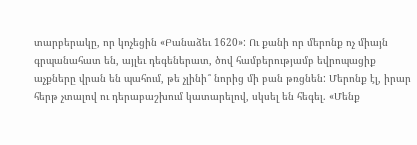տարբերակը, որ կոչեցին «Բանաձեւ 1620»: Ու քանի որ մերոնք ոչ միայն գրպանահատ են, այլեւ դեգեներատ, ծով համբերությամբ եվրոպացիք աչքները վրան են պահում, թե չլինի՞ նորից մի բան թռցնեն: Մերոնք էլ, իրար հերթ չտալով ու դերաբաշխում կատարելով, սկսել են հեգել. «Մենք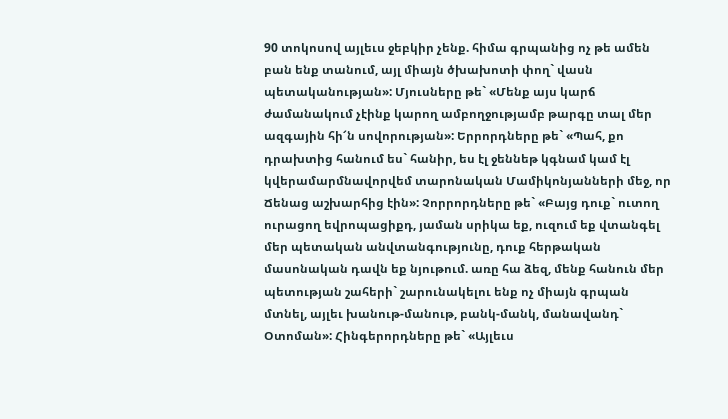90 տոկոսով այլեւս ջեբկիր չենք. հիմա գրպանից ոչ թե ամեն բան ենք տանում, այլ միայն ծխախոտի փող` վասն պետականության»: Մյուսները թե` «Մենք այս կարճ ժամանակում չէինք կարող ամբողջությամբ թարգը տալ մեր ազգային հի՜ն սովորության»: Երրորդները թե` «Պահ, քո դրախտից հանում ես` հանիր, ես էլ ջեննեթ կգնամ կամ էլ կվերամարմնավորվեմ տարոնական Մամիկոնյանների մեջ, որ Ճենաց աշխարհից էին»: Չորրորդները թե` «Բայց դուք` ուտող ուրացող եվրոպացիքդ, յաման սրիկա եք, ուզում եք վտանգել մեր պետական անվտանգությունը, դուք հերթական մասոնական դավն եք նյութում. առը հա ձեզ, մենք հանուն մեր պետության շահերի` շարունակելու ենք ոչ միայն գրպան մտնել, այլեւ խանութ-մանութ, բանկ-մանկ, մանավանդ` Օտոման»: Հինգերորդները թե` «Այլեւս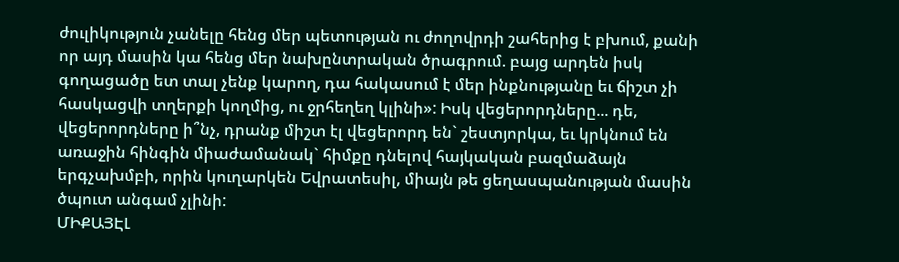ժուլիկություն չանելը հենց մեր պետության ու ժողովրդի շահերից է բխում, քանի որ այդ մասին կա հենց մեր նախընտրական ծրագրում. բայց արդեն իսկ գողացածը ետ տալ չենք կարող, դա հակասում է մեր ինքնությանը եւ ճիշտ չի հասկացվի տղերքի կողմից, ու ջրհեղեղ կլինի»: Իսկ վեցերորդները... դե, վեցերորդները ի՞նչ, դրանք միշտ էլ վեցերորդ են` շեստյորկա, եւ կրկնում են առաջին հինգին միաժամանակ` հիմքը դնելով հայկական բազմաձայն երգչախմբի, որին կուղարկեն Եվրատեսիլ, միայն թե ցեղասպանության մասին ծպուտ անգամ չլինի:
ՄԻՔԱՅԷԼ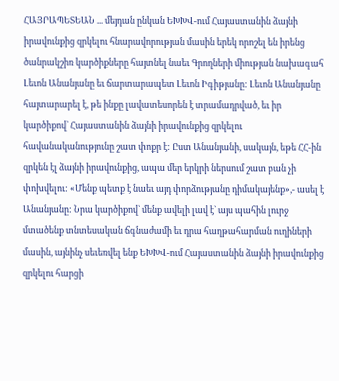ՀԱՅՐԱՊԵՏԵԱՆ ... մեյդան ընկան ԵԽԽՎ-ում Հայաստանին ձայնի իրավունքից զրկելու հնարավորության մասին երեկ որոշել են իրենց ծանրակշիռ կարծիքները հայտնել նաեւ Գրողների միության նախագահ Լեւոն Անանյանը եւ ճարտարապետ Լեւոն Իգիթյանը: Լեւոն Անանյանը հայտարարել է, թե ինքը լավատեսորեն է տրամադրված, եւ իր կարծիքով` Հայաստանին ձայնի իրավունքից զրկելու հավանականությունը շատ փոքր է: Ըստ Անանյանի, սակայն, եթե ՀՀ-ին զրկեն էլ ձայնի իրավունքից, ապա մեր երկրի ներսում շատ բան չի փոխվելու: «Մենք պետք է նաեւ այդ փորձությանը դիմակայենք»,- ասել է Անանյանը: Նրա կարծիքով` մենք ավելի լավ է` այս պահին լուրջ մտածենք տնտեսական ճգնաժամի եւ դրա հաղթահարման ուղիների մասին, այնինչ սեւեռվել ենք ԵԽԽՎ-ում Հայաստանին ձայնի իրավունքից զրկելու հարցի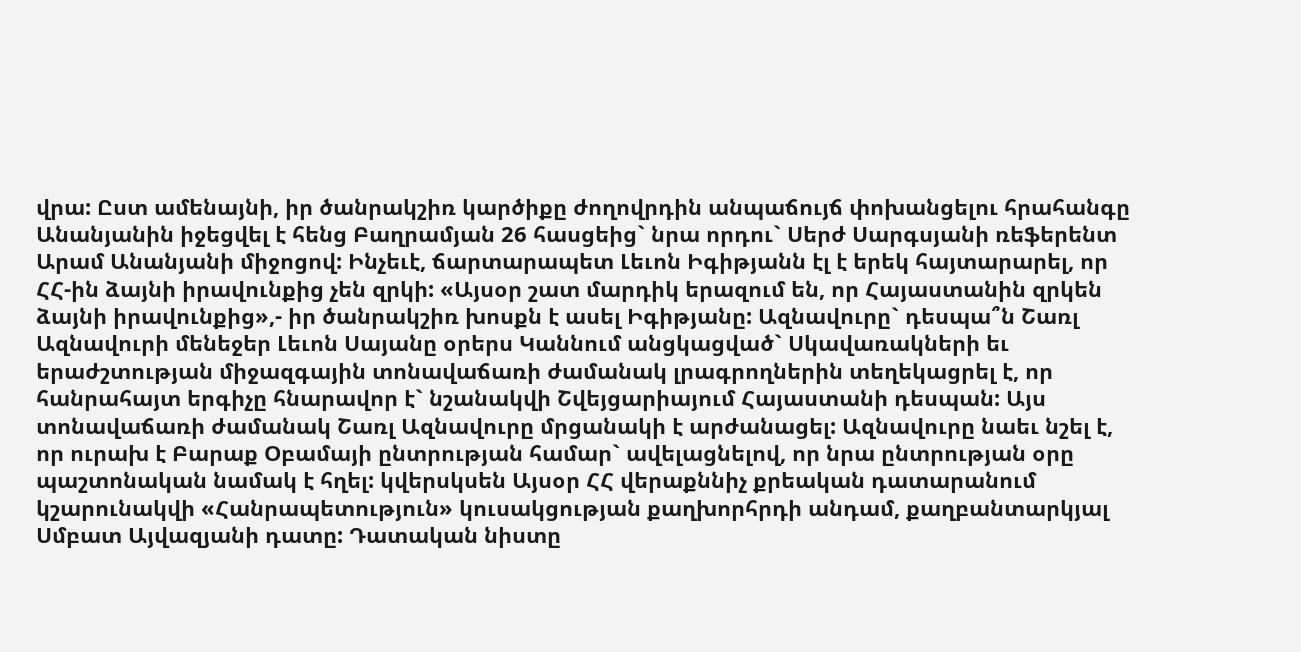վրա: Ըստ ամենայնի, իր ծանրակշիռ կարծիքը ժողովրդին անպաճույճ փոխանցելու հրահանգը Անանյանին իջեցվել է հենց Բաղրամյան 26 հասցեից` նրա որդու` Սերժ Սարգսյանի ռեֆերենտ Արամ Անանյանի միջոցով: Ինչեւէ, ճարտարապետ Լեւոն Իգիթյանն էլ է երեկ հայտարարել, որ ՀՀ-ին ձայնի իրավունքից չեն զրկի: «Այսօր շատ մարդիկ երազում են, որ Հայաստանին զրկեն ձայնի իրավունքից»,- իր ծանրակշիռ խոսքն է ասել Իգիթյանը: Ազնավուրը` դեսպա՞ն Շառլ Ազնավուրի մենեջեր Լեւոն Սայանը օրերս Կաննում անցկացված` Սկավառակների եւ երաժշտության միջազգային տոնավաճառի ժամանակ լրագրողներին տեղեկացրել է, որ հանրահայտ երգիչը հնարավոր է` նշանակվի Շվեյցարիայում Հայաստանի դեսպան: Այս տոնավաճառի ժամանակ Շառլ Ազնավուրը մրցանակի է արժանացել: Ազնավուրը նաեւ նշել է, որ ուրախ է Բարաք Օբամայի ընտրության համար` ավելացնելով, որ նրա ընտրության օրը պաշտոնական նամակ է հղել: կվերսկսեն Այսօր ՀՀ վերաքննիչ քրեական դատարանում կշարունակվի «Հանրապետություն» կուսակցության քաղխորհրդի անդամ, քաղբանտարկյալ Սմբատ Այվազյանի դատը: Դատական նիստը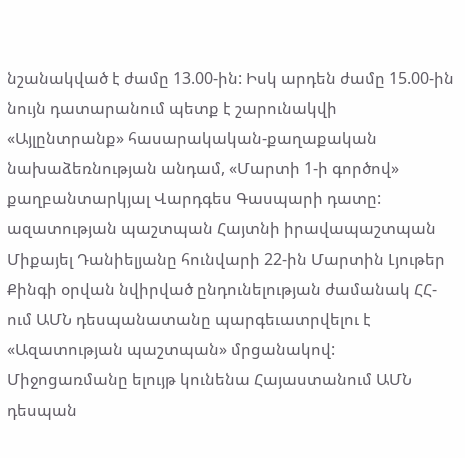նշանակված է ժամը 13.00-ին: Իսկ արդեն ժամը 15.00-ին նույն դատարանում պետք է շարունակվի «Այլընտրանք» հասարակական-քաղաքական նախաձեռնության անդամ, «Մարտի 1-ի գործով» քաղբանտարկյալ Վարդգես Գասպարի դատը: ազատության պաշտպան Հայտնի իրավապաշտպան Միքայել Դանիելյանը հունվարի 22-ին Մարտին Լյութեր Քինգի օրվան նվիրված ընդունելության ժամանակ ՀՀ-ում ԱՄՆ դեսպանատանը պարգեւատրվելու է «Ազատության պաշտպան» մրցանակով: Միջոցառմանը ելույթ կունենա Հայաստանում ԱՄՆ դեսպան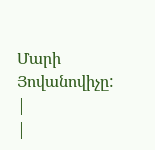Մարի Յովանովիչը: |
|